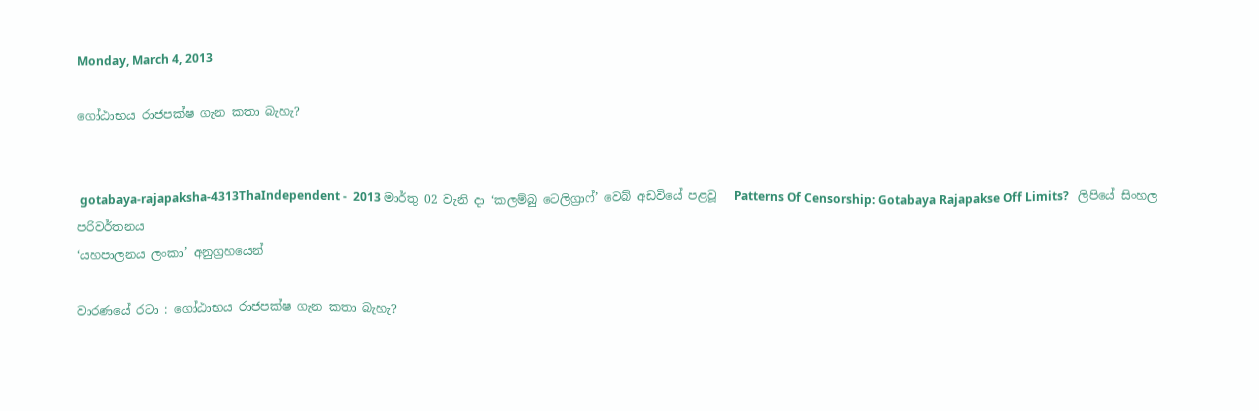Monday, March 4, 2013

ගෝඨාභය රාජපක්ෂ ගැන කතා බැහැ?


 gotabaya-rajapaksha-4313ThaIndependent -  2013 මාර්තු 02 වැනි දා ‘කලම්බු ටෙලිග්‍රාෆ්’ වෙබ් අඩවියේ පළවූ   Patterns Of Censorship: Gotabaya Rajapakse Off Limits?   ලිපියේ සිංහල පරිවර්තනය
‘යහපාලනය ලංකා’ අනුග්‍රහයෙන්

වාරණයේ රටා : ගෝඨාභය රාජපක්ෂ ගැන කතා බැහැ?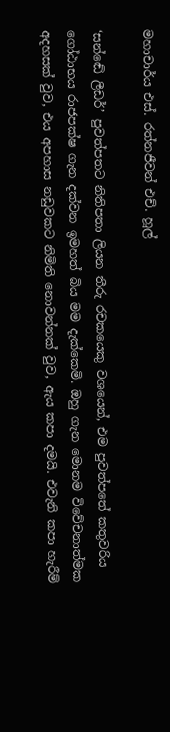මහාචාර්ය එස්. රත්නජීවන් එච්. හූල්

‘සන්ඬේ ලීඩර්’ පුවත්පතට නිතිපතා ලියන තීරු රචකයෙකු වශයෙන්, එම පුවත්පතේ කතුවරිය ගෝඨාභය රාජපක්ෂ ගැන දක්වන ඉමහත් බිය මම දැක්කෙමි. ඔහු ගැන මොනම විවේචනාත්මක අදහසක් වුව, එය අපහාස නඩුවකට නිමිති නොවන්නක් වුව, ඇය කපා දමයි. එවැනි කපා හැරීම්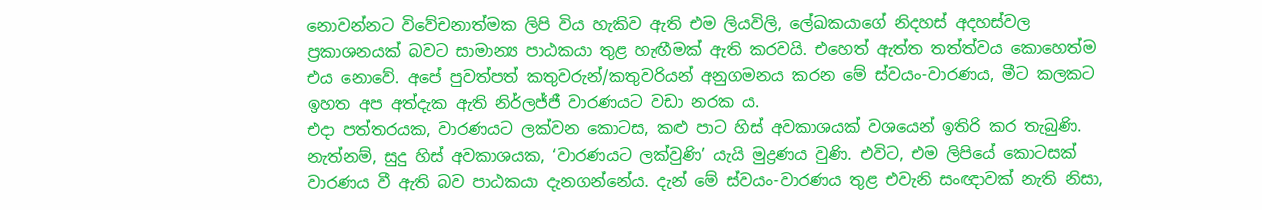නොවන්නට විවේචනාත්මක ලිපි විය හැකිව ඇති එම ලියවිලි, ලේඛකයාගේ නිදහස් අදහස්වල ප්‍රකාශනයක් බවට සාමාන්‍ය පාඨකයා තුළ හැඟීමක් ඇති කරවයි. එහෙත් ඇත්ත තත්ත්වය කොහෙත්ම එය නොවේ. අපේ පුවත්පත් කතුවරුන්/කතුවරියන් අනුගමනය කරන මේ ස්වයං-වාරණය, මීට කලකට ඉහත අප අත්දැක ඇති නිර්ලජ්ජී වාරණයට වඩා නරක ය.
එදා පත්තරයක, වාරණයට ලක්වන කොටස, කළු පාට හිස් අවකාශයක් වශයෙන් ඉතිරි කර තැබුණි. නැත්නම්, සුදු හිස් අවකාශයක, ‘වාරණයට ලක්වුණි’ යැයි මුද්‍රණය වුණි. එවිට, එම ලිපියේ කොටසක් වාරණය වී ඇති බව පාඨකයා දැනගන්නේය. දැන් මේ ස්වයං-වාරණය තුළ එවැනි සංඥාවක් නැති නිසා,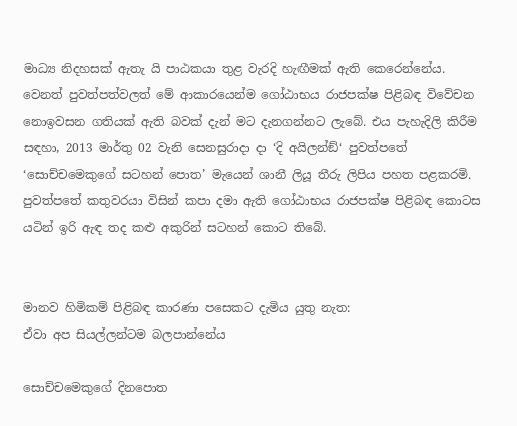මාධ්‍ය නිදහසක් ඇතැ යි පාඨකයා තුළ වැරදි හැඟීමක් ඇති කෙරෙන්නේය.
වෙනත් පුවත්පත්වලත් මේ ආකාරයෙන්ම ගෝඨාභය රාජපක්ෂ පිළිබඳ විවේචන නොඉවසන ගතියක් ඇති බවක් දැන් මට දැනගන්නට ලැබේ. එය පැහැදිලි කිරීම සඳහා, 2013 මාර්තු 02 වැනි සෙනසුරාදා දා ‘දි අයිලන්ඞ්‘ පුවත්පතේ ‘සොච්චමෙකුගේ සටහන් පොත’ මැයෙන් ශානී ලියූ තීරු ලිපිය පහත පළකරමි. පුවත්පතේ කතුවරයා විසින් කපා දමා ඇති ගෝඨාභය රාජපක්ෂ පිළිබඳ කොටස යටින් ඉරි ඇඳ තද කළු අකුරින් සටහන් කොට තිබේ.


මානව හිමිකම් පිළිබඳ කාරණා පසෙකට දැමිය යුතු නැත:
ඒවා අප සියල්ලන්ටම බලපාන්නේය

සොච්චමෙකුගේ දිනපොත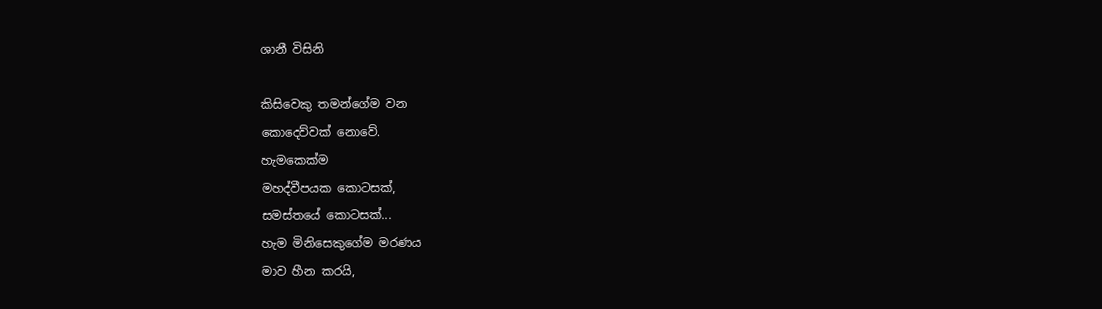ශානී විසිනි

කිසිවෙකු තමන්ගේම වන
කොදෙව්වක් නොවේ.
හැමකෙක්ම
මහද්වීපයක කොටසක්,
සමස්තයේ කොටසක්...
හැම මිනිසෙකුගේම මරණය
මාව හීන කරයි,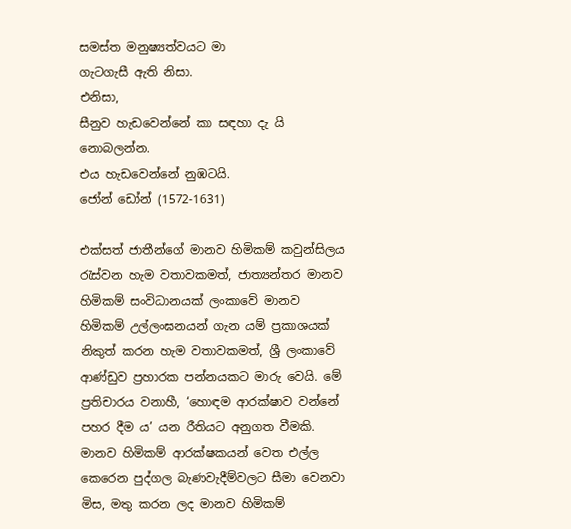සමස්ත මනුෂ්‍යත්වයට මා
ගැටගැසී ඇති නිසා.
එනිසා,
සීනුව හැඩවෙන්නේ කා සඳහා දැ යි
නොබලන්න.
එය හැඩවෙන්නේ නුඹටයි.
ජෝන් ඩෝන් (1572-1631)

එක්සත් ජාතීන්ගේ මානව හිමිකම් කවුන්සිලය රැස්වන හැම වතාවකමත්, ජාත්‍යන්තර මානව හිමිකම් සංවිධානයක් ලංකාවේ මානව හිමිකම් උල්ලංඝනයන් ගැන යම් ප්‍රකාශයක් නිකුත් කරන හැම වතාවකමත්, ශ්‍රී ලංකාවේ ආණ්ඩුව ප්‍රහාරක පන්නයකට මාරු වෙයි. මේ ප්‍රතිචාරය වනාහී, ‘හොඳම ආරක්ෂාව වන්නේ පහර දීම ය’ යන රීතියට අනුගත වීමකි. මානව හිමිකම් ආරක්ෂකයන් වෙත එල්ල කෙරෙන පුද්ගල බැණවැදීම්වලට සීමා වෙනවා මිස, මතු කරන ලද මානව හිමිකම්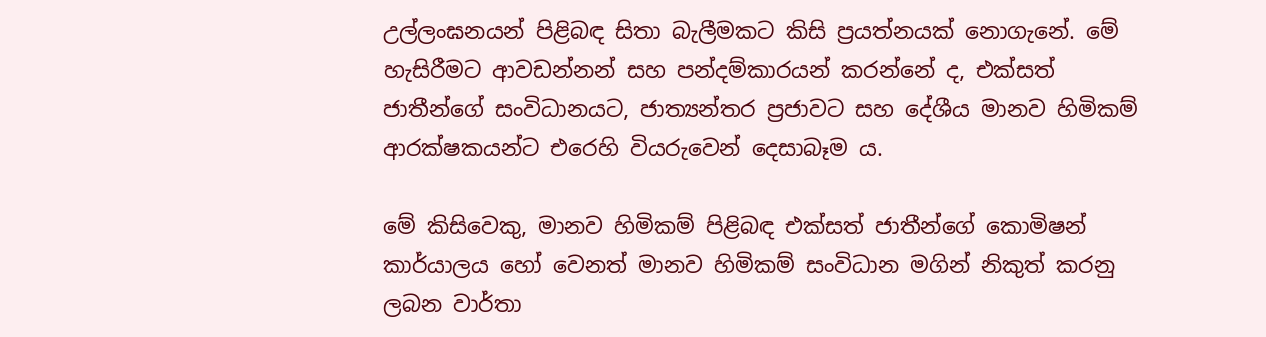උල්ලංඝනයන් පිළිබඳ සිතා බැලීමකට කිසි ප්‍රයත්නයක් නොගැනේ. මේ හැසිරීමට ආවඩන්නන් සහ පන්දම්කාරයන් කරන්නේ ද, එක්සත් ජාතීන්ගේ සංවිධානයට, ජාත්‍යන්තර ප්‍රජාවට සහ දේශීය මානව හිමිකම් ආරක්ෂකයන්ට එරෙහි වියරුවෙන් දෙසාබෑම ය.

මේ කිසිවෙකු, මානව හිමිකම් පිළිබඳ එක්සත් ජාතීන්ගේ කොමිෂන් කාර්යාලය හෝ වෙනත් මානව හිමිකම් සංවිධාන මගින් නිකුත් කරනු ලබන වාර්තා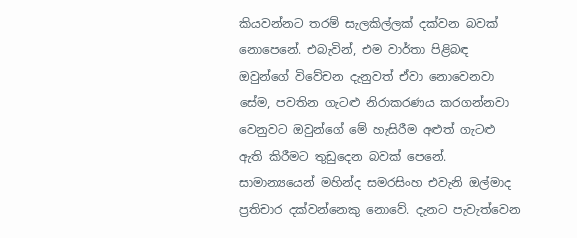කියවන්නට තරම් සැලකිල්ලක් දක්වන බවක් නොපෙනේ. එබැවින්, එම වාර්තා පිළිබඳ ඔවුන්ගේ විවේචන දැනුවත් ඒවා නොවෙනවා සේම, පවතින ගැටළු නිරාකරණය කරගන්නවා වෙනුවට ඔවුන්ගේ මේ හැසිරීම අළුත් ගැටළු ඇති කිරීමට තුඩුදෙන බවක් පෙනේ. සාමාන්‍යයෙන් මහින්ද සමරසිංහ එවැනි ඔල්මාද ප්‍රතිචාර දක්වන්නෙකු නොවේ. දැනට පැවැත්වෙන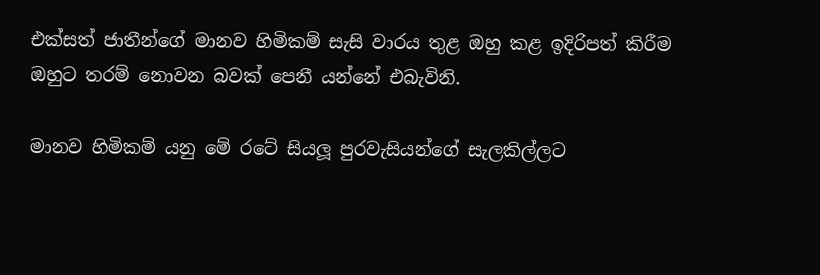එක්සත් ජාතීන්ගේ මානව හිමිකම් සැසි වාරය තුළ ඔහු කළ ඉදිරිපත් කිරීම ඔහුට තරම් නොවන බවක් පෙනී යන්නේ එබැවිනි.

මානව හිමිකම් යනු මේ රටේ සියලූ පුරවැසියන්ගේ සැලකිල්ලට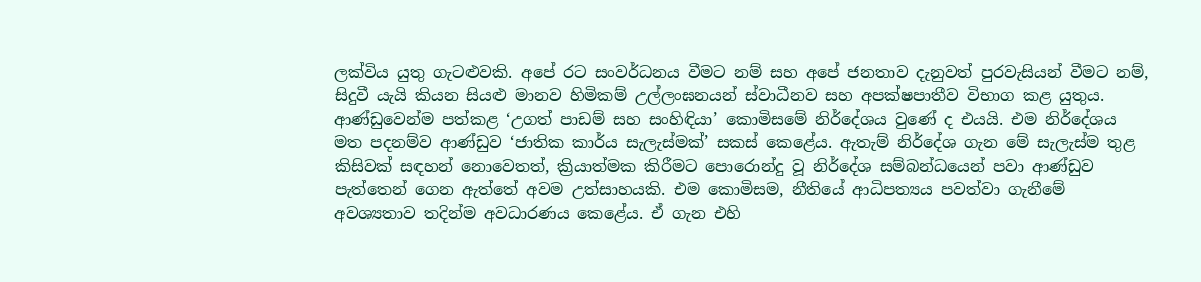ලක්විය යුතු ගැටළුවකි. අපේ රට සංවර්ධනය වීමට නම් සහ අපේ ජනතාව දැනුවත් පුරවැසියන් වීමට නම්, සිදුවී යැයි කියන සියළු මානව හිමිකම් උල්ලංඝනයන් ස්වාධීනව සහ අපක්ෂපාතීව විභාග කළ යුතුය. ආණ්ඩුවෙන්ම පත්කළ ‘උගත් පාඩම් සහ සංහිඳියා’ කොමිසමේ නිර්දේශය වුණේ ද එයයි. එම නිර්දේශය මත පදනම්ව ආණ්ඩුව ‘ජාතික කාර්ය සැලැස්මක්’ සකස් කෙළේය. ඇතැම් නිර්දේශ ගැන මේ සැලැස්ම තුළ කිසිවක් සඳහන් නොවෙතත්, ක්‍රියාත්මක කිරීමට පොරොන්දු වූ නිර්දේශ සම්බන්ධයෙන් පවා ආණ්ඩුව පැත්තෙන් ගෙන ඇත්තේ අවම උත්සාහයකි. එම කොමිසම, නීතියේ ආධිපත්‍යය පවත්වා ගැනීමේ අවශ්‍යතාව තදින්ම අවධාරණය කෙළේය. ඒ ගැන එහි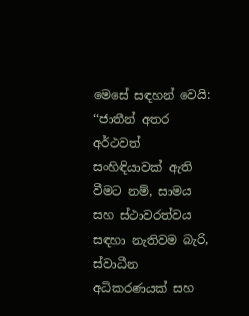මෙසේ සඳහන් වෙයි: ‘‘ජාතීන් අතර අර්ථවත් සංහිඳියාවක් ඇති වීමට නම්, සාමය සහ ස්ථාවරත්වය සඳහා නැතිවම බැරි, ස්වාධීන අධිකරණයක් සහ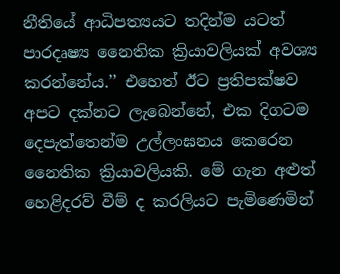නීතියේ ආධිපත්‍යයට තදින්ම යටත් පාරදෘෂ්‍ය නෛතික ක්‍රියාවලියක් අවශ්‍ය කරන්නේය.’’ එහෙත් ඊට ප්‍රතිපක්ෂව අපට දක්නට ලැබෙන්නේ, එක දිගටම දෙපැත්තෙන්ම උල්ලංඝනය කෙරෙන නෛතික ක්‍රියාවලියකි. මේ ගැන අළුත් හෙළිදරව් වීම් ද කරලියට පැමිණෙමින්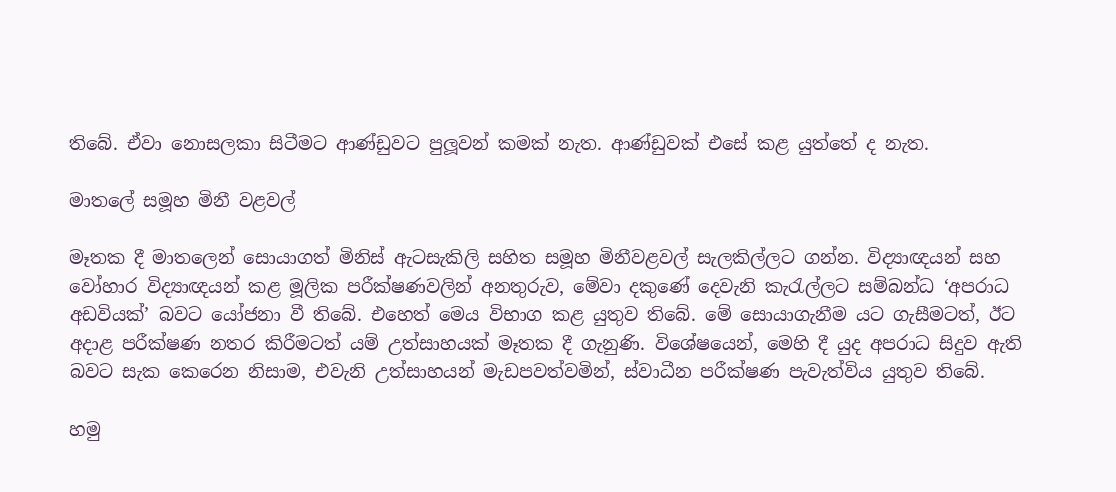තිබේ. ඒවා නොසලකා සිටීමට ආණ්ඩුවට පුලූවන් කමක් නැත. ආණ්ඩුවක් එසේ කළ යුත්තේ ද නැත.

මාතලේ සමූහ මිනී වළවල්

මෑතක දී මාතලෙන් සොයාගත් මිනිස් ඇටසැකිලි සහිත සමූහ මිනීවළවල් සැලකිල්ලට ගන්න. විද්‍යාඥයන් සහ වෝහාර විද්‍යාඥයන් කළ මූලික පරීක්ෂණවලින් අනතුරුව, මේවා දකුණේ දෙවැනි කැරැල්ලට සම්බන්ධ ‘අපරාධ අඩවියක්’ බවට යෝජනා වී තිබේ. එහෙත් මෙය විභාග කළ යුතුව තිබේ. මේ සොයාගැනීම යට ගැසීමටත්, ඊට අදාළ පරීක්ෂණ නතර කිරීමටත් යම් උත්සාහයක් මෑතක දී ගැනුණි. විශේෂයෙන්, මෙහි දී යුද අපරාධ සිදුව ඇති බවට සැක කෙරෙන නිසාම, එවැනි උත්සාහයන් මැඩපවත්වමින්, ස්වාධීන පරීක්ෂණ පැවැත්විය යුතුව තිබේ.

හමු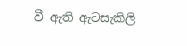වී ඇති ඇටසැකිලි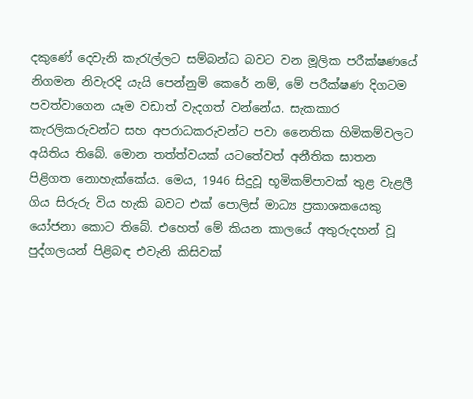දකුණේ දෙවැනි කැරැල්ලට සම්බන්ධ බවට වන මූලික පරීක්ෂණයේ නිගමන නිවැරදි යැයි පෙන්නුම් කෙරේ නම්, මේ පරීක්ෂණ දිගටම පවත්වාගෙන යෑම වඩාත් වැදගත් වන්නේය. සැකකාර කැරලිකරුවන්ට සහ අපරාධකරුවන්ට පවා නෛතික හිමිකම්වලට අයිතිය තිබේ. මොන තත්ත්වයක් යටතේවත් අනීතික ඝාතන පිළිගත නොහැක්කේය. මෙය, 1946 සිදුවූ භූමිකම්පාවක් තුළ වැළලී ගිය සිරුරු විය හැකි බවට එක් පොලිස් මාධ්‍ය ප්‍රකාශකයෙකු යෝජනා කොට තිබේ. එහෙත් මේ කියන කාලයේ අතුරුදහන් වූ පුද්ගලයන් පිළිබඳ එවැනි කිසිවක්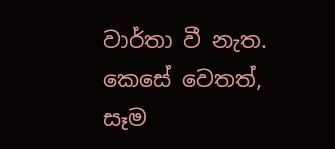වාර්තා වී නැත. කෙසේ වෙතත්, සෑම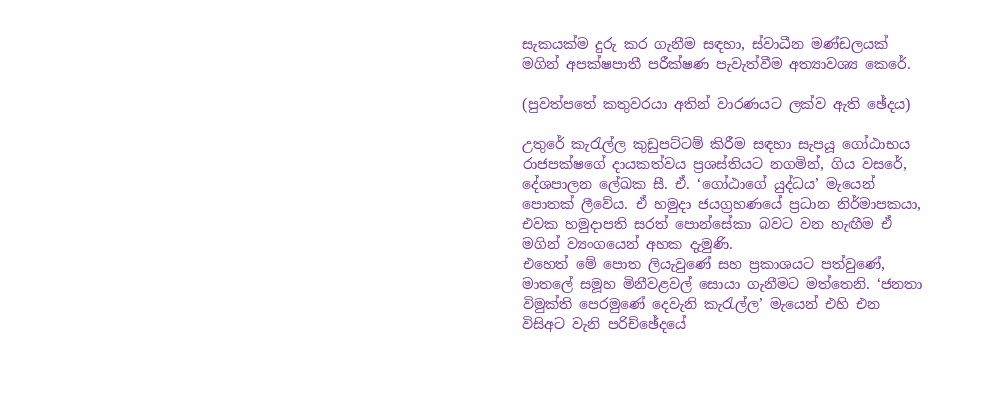සැකයක්ම දුරු කර ගැනීම සඳහා, ස්වාධීන මණ්ඩලයක් මගින් අපක්ෂපාතී පරීක්ෂණ පැවැත්වීම අත්‍යාවශ්‍ය කෙරේ.

(පුවත්පතේ කතුවරයා අතින් වාරණයට ලක්ව ඇති ඡේදය)

උතුරේ කැරැල්ල කුඩුපට්ටම් කිරීම සඳහා සැපයූ ගෝඨාභය රාජපක්ෂගේ දායකත්වය ප්‍රශස්තියට නගමින්, ගිය වසරේ, දේශපාලන ලේඛක සී. ඒ. ‘ගෝඨාගේ යුද්ධය’ මැයෙන් පොතක් ලීවේය. ඒ හමුදා ජයග්‍රහණයේ ප්‍රධාන නිර්මාපකයා, එවක හමුදාපති සරත් පොන්සේකා බවට වන හැඟීම ඒ මගින් ව්‍යංගයෙන් අහක දැමුණි.
එහෙත් මේ පොත ලියැවුණේ සහ ප්‍රකාශයට පත්වුණේ, මාතලේ සමූහ මිනීවළවල් සොයා ගැනීමට මත්තෙනි. ‘ජනතා විමුක්ති පෙරමුණේ දෙවැනි කැරැල්ල’ මැයෙන් එහි එන විසිඅට වැනි පරිච්ඡේදයේ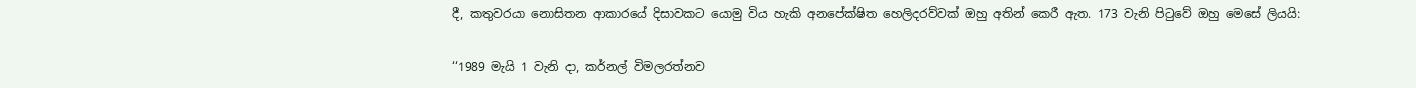දී, කතුවරයා නොසිතන ආකාරයේ දිසාවකට යොමු විය හැකි අනපේක්ෂිත හෙලිදරව්වක් ඔහු අතින් කෙරී ඇත. 173 වැනි පිටුවේ ඔහු මෙසේ ලියයි:

‘‘1989 මැයි 1 වැනි දා, කර්නල් විමලරත්නව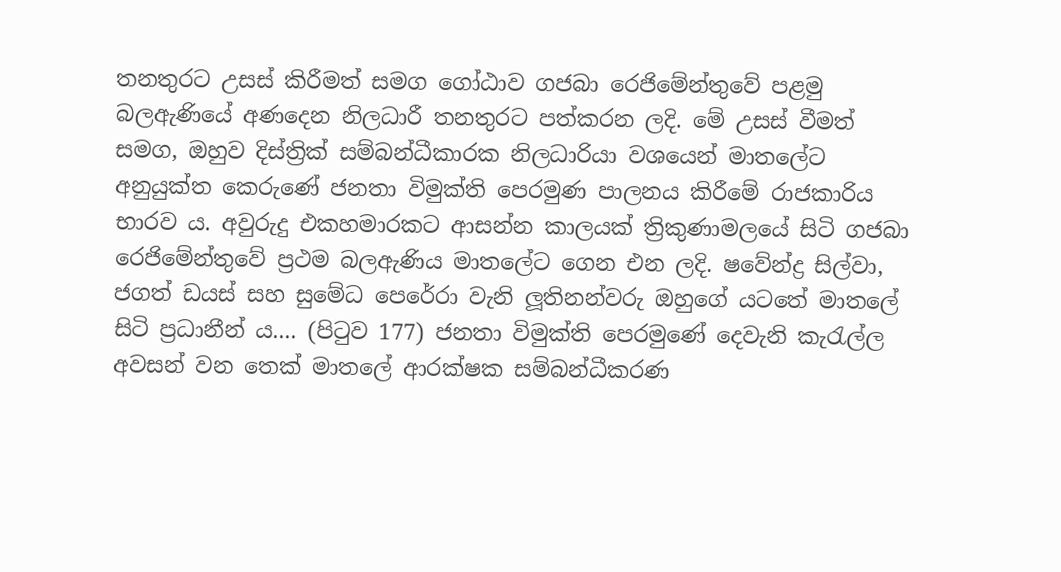තනතුරට උසස් කිරීමත් සමග ගෝඨාව ගජබා රෙජිමේන්තුවේ පළමු බලඇණියේ අණදෙන නිලධාරී තනතුරට පත්කරන ලදි. මේ උසස් වීමත් සමග, ඔහුව දිස්ත්‍රික් සම්බන්ධීකාරක නිලධාරියා වශයෙන් මාතලේට අනුයුක්ත කෙරුණේ ජනතා විමුක්ති පෙරමුණ පාලනය කිරීමේ රාජකාරිය භාරව ය. අවුරුදු එකහමාරකට ආසන්න කාලයක් ත්‍රිකුණාමලයේ සිටි ගජබා රෙජිමේන්තුවේ ප්‍රථම බලඇණිය මාතලේට ගෙන එන ලදි. ෂවේන්ද්‍ර සිල්වා, ජගත් ඩයස් සහ සුමේධ පෙරේරා වැනි ලූතිනන්වරු ඔහුගේ යටතේ මාතලේ සිටි ප්‍රධානීන් ය.... (පිටුව 177) ජනතා විමුක්ති පෙරමුණේ දෙවැනි කැරැල්ල අවසන් වන තෙක් මාතලේ ආරක්ෂක සම්බන්ධීකරණ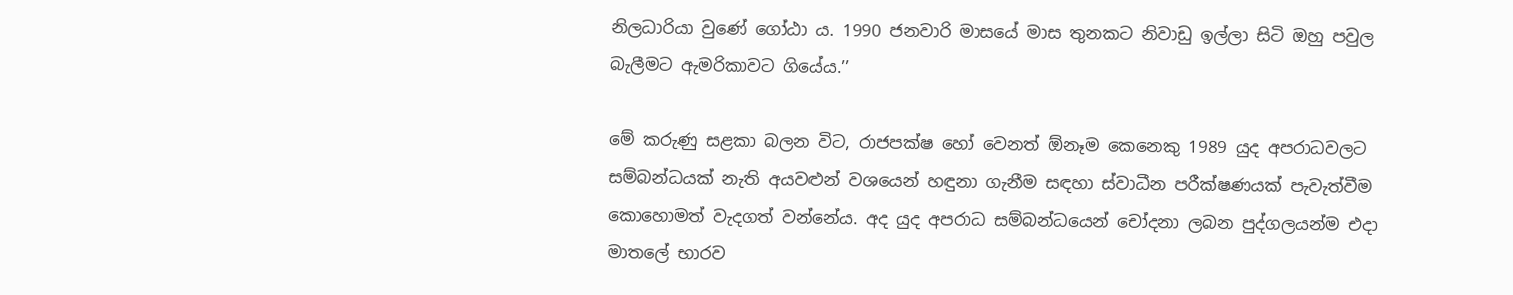නිලධාරියා වුණේ ගෝඨා ය. 1990 ජනවාරි මාසයේ මාස තුනකට නිවාඩු ඉල්ලා සිටි ඔහු පවුල බැලීමට ඇමරිකාවට ගියේය.’’

මේ කරුණු සළකා බලන විට, රාජපක්ෂ හෝ වෙනත් ඕනෑම කෙනෙකු 1989 යුද අපරාධවලට සම්බන්ධයක් නැති අයවළුන් වශයෙන් හඳුනා ගැනීම සඳහා ස්වාධීන පරීක්ෂණයක් පැවැත්වීම කොහොමත් වැදගත් වන්නේය. අද යුද අපරාධ සම්බන්ධයෙන් චෝදනා ලබන පුද්ගලයන්ම එදා මාතලේ භාරව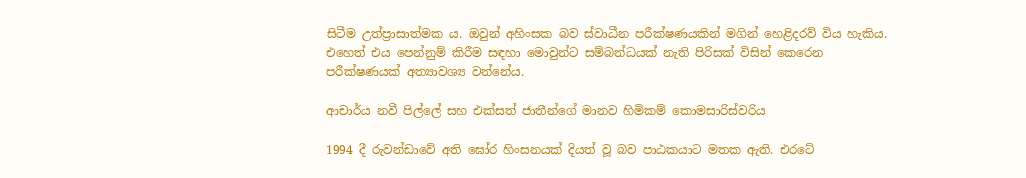සිටීම උත්ප්‍රාසාත්මක ය. ඔවුන් අහිංසක බව ස්වාධීන පරීක්ෂණයකින් මගින් හෙළිදරව් විය හැකිය. එහෙත් එය පෙන්නුම් කිරීම සඳහා මොවුන්ට සම්බන්ධයක් නැති පිරිසක් විසින් කෙරෙන පරීක්ෂණයක් අත්‍යාවශ්‍ය වන්නේය.

ආචාර්ය නවී පිල්ලේ සහ එක්සත් ජාතීන්ගේ මානව හිමිකම් කොමසාරිස්වරිය

1994 දී රුවන්ඩාවේ අති ඝෝර හිංසනයක් දියත් වූ බව පාඨකයාට මතක ඇති. එරටේ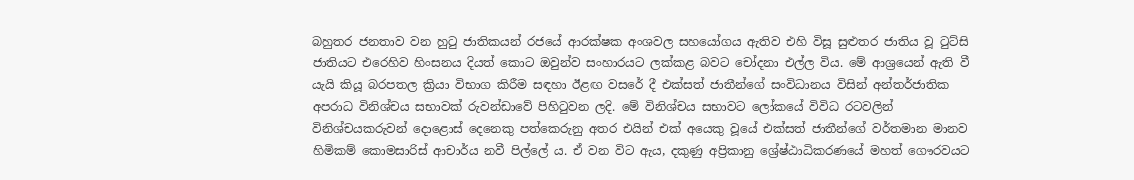බහුතර ජනතාව වන හුටු ජාතිකයන් රජයේ ආරක්ෂක අංශවල සහයෝගය ඇතිව එහි විසූ සුළුතර ජාතිය වූ ටුට්සි ජාතියට එරෙහිව හිංසනය දියත් කොට ඔවුන්ව සංහාරයට ලක්කළ බවට චෝදනා එල්ල විය. මේ ආශ්‍රයෙන් ඇති වී යැයි කියූ බරපතල ක්‍රියා විභාග කිරීම සඳහා ඊළඟ වසරේ දී එක්සත් ජාතීන්ගේ සංවිධානය විසින් අන්තර්ජාතික අපරාධ විනිශ්චය සභාවක් රුවන්ඩාවේ පිහිටුවන ලදි. මේ විනිශ්චය සභාවට ලෝකයේ විවිධ රටවලින් විනිශ්චයකරුවන් දොළොස් දෙනෙකු පත්කෙරුනු අතර එයින් එක් අයෙකු වූයේ එක්සත් ජාතීන්ගේ වර්තමාන මානව හිමිකම් කොමසාරිස් ආචාර්ය නවී පිල්ලේ ය. ඒ වන විට ඇය, දකුණු අප්‍රිකානු ශ්‍රේෂ්ඨාධිකරණයේ මහත් ගෞරවයට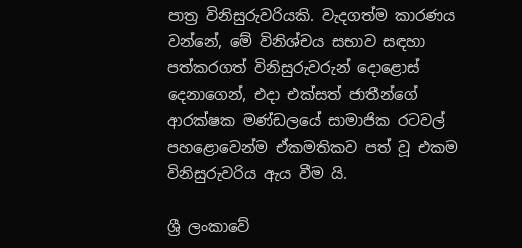පාත්‍ර විනිසුරුවරියකි. වැදගත්ම කාරණය වන්නේ, මේ විනිශ්චය සභාව සඳහා පත්කරගත් විනිසුරුවරුන් දොළොස් දෙනාගෙන්, එදා එක්සත් ජාතීන්ගේ ආරක්ෂක මණ්ඩලයේ සාමාජික රටවල් පහළොවෙන්ම ඒකමතිකව පත් වූ එකම විනිසුරුවරිය ඇය වීම යි.

ශ්‍රී ලංකාවේ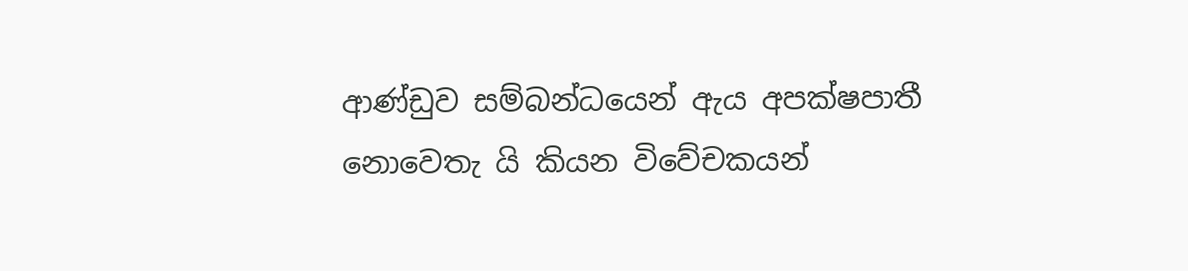ආණ්ඩුව සම්බන්ධයෙන් ඇය අපක්ෂපාතී නොවෙතැ යි කියන විවේචකයන්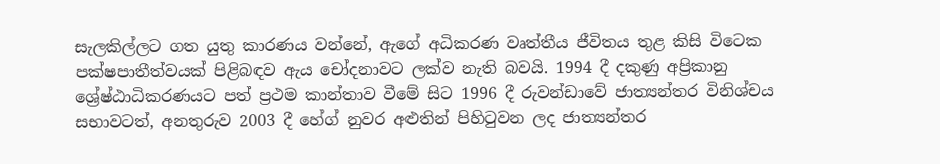සැලකිල්ලට ගත යුතු කාරණය වන්නේ, ඇගේ අධිකරණ වෘත්තීය ජීවිතය තුළ කිසි විටෙක පක්ෂපාතීත්වයක් පිළිබඳව ඇය චෝදනාවට ලක්ව නැති බවයි. 1994 දී දකුණු අප්‍රිකානු ශ්‍රේෂ්ඨාධිකරණයට පත් ප්‍රථම කාන්තාව වීමේ සිට 1996 දී රුවන්ඩාවේ ජාත්‍යන්තර විනිශ්චය සභාවටත්, අනතුරුව 2003 දී හේග් නුවර අළුතින් පිහිටුවන ලද ජාත්‍යන්තර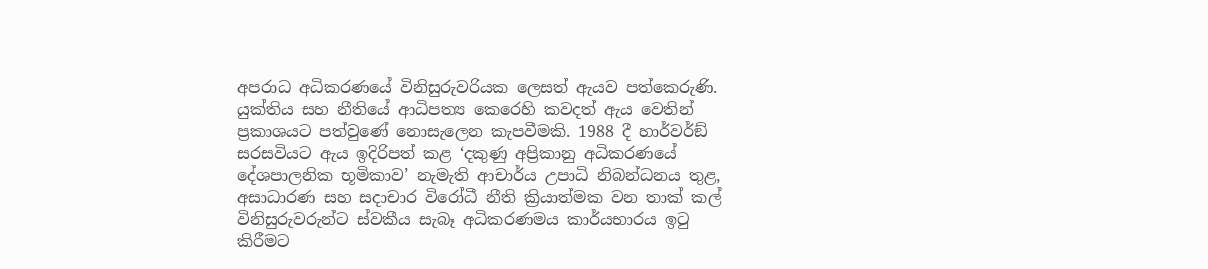අපරාධ අධිකරණයේ විනිසුරුවරියක ලෙසත් ඇයව පත්කෙරුණි. යුක්තිය සහ නීතියේ ආධිපත්‍ය කෙරෙහි කවදත් ඇය වෙතින් ප්‍රකාශයට පත්වුණේ නොසැලෙන කැපවීමකි. 1988 දී හාර්වර්ඞ් සරසවියට ඇය ඉදිරිපත් කළ ‘දකුණු අප්‍රිකානු අධිකරණයේ දේශපාලනික භූමිකාව’ නැමැති ආචාර්ය උපාධි නිබන්ධනය තුළ, අසාධාරණ සහ සදාචාර විරෝධී නීති ක්‍රියාත්මක වන තාක් කල් විනිසුරුවරුන්ට ස්වකීය සැබෑ අධිකරණමය කාර්යභාරය ඉටු කිරීමට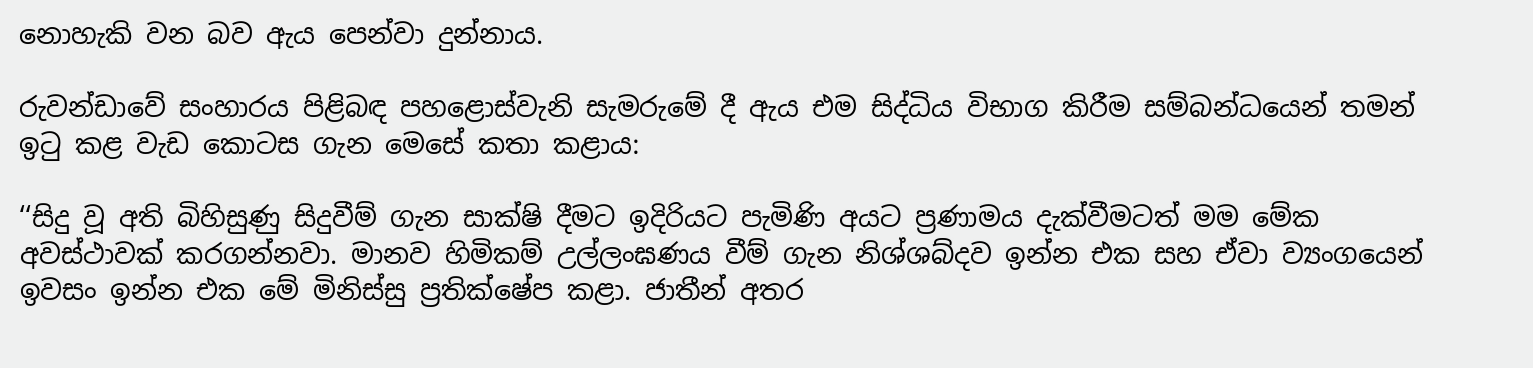නොහැකි වන බව ඇය පෙන්වා දුන්නාය.

රුවන්ඩාවේ සංහාරය පිළිබඳ පහළොස්වැනි සැමරුමේ දී ඇය එම සිද්ධිය විභාග කිරීම සම්බන්ධයෙන් තමන් ඉටු කළ වැඩ කොටස ගැන මෙසේ කතා කළාය:

‘‘සිදු වූ අති බිහිසුණු සිදුවීම් ගැන සාක්ෂි දීමට ඉදිරියට පැමිණි අයට ප්‍රණාමය දැක්වීමටත් මම මේක අවස්ථාවක් කරගන්නවා. මානව හිමිකම් උල්ලංඝණය වීම් ගැන නිශ්ශබ්දව ඉන්න එක සහ ඒවා ව්‍යංගයෙන් ඉවසං ඉන්න එක මේ මිනිස්සු ප්‍රතික්ෂේප කළා. ජාතීන් අතර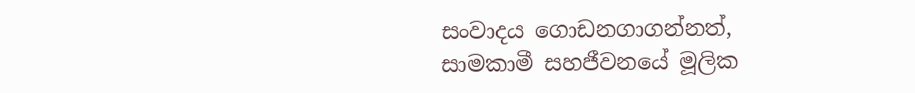සංවාදය ගොඩනගාගන්නත්, සාමකාමී සහජීවනයේ මූලික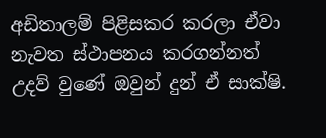අඩිතාලම් පිළිසකර කරලා ඒවා නැවත ස්ථාපනය කරගන්නත් උදව් වුණේ ඔවුන් දුන් ඒ සාක්ෂි.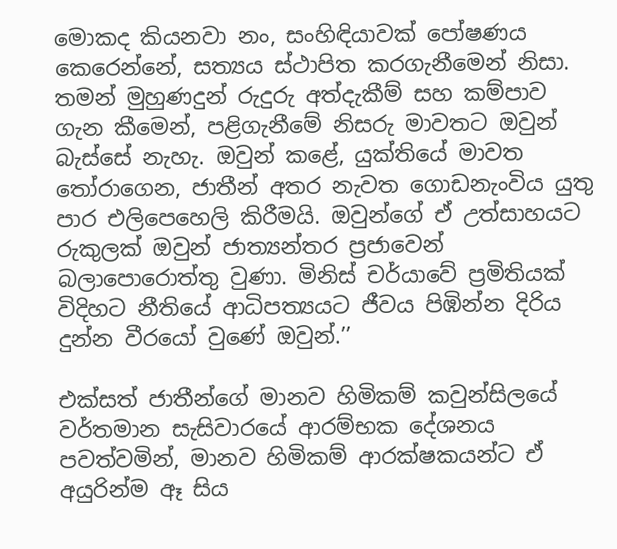මොකද කියනවා නං, සංහිඳියාවක් පෝෂණය කෙරෙන්නේ, සත්‍යය ස්ථාපිත කරගැනීමෙන් නිසා. තමන් මුහුණදුන් රුදුරු අත්දැකීම් සහ කම්පාව ගැන කීමෙන්, පළිගැනීමේ නිසරු මාවතට ඔවුන් බැස්සේ නැහැ. ඔවුන් කළේ, යුක්තියේ මාවත තෝරාගෙන, ජාතීන් අතර නැවත ගොඩනැංවිය යුතු පාර එලිපෙහෙලි කිරීමයි. ඔවුන්ගේ ඒ උත්සාහයට රුකුලක් ඔවුන් ජාත්‍යන්තර ප්‍රජාවෙන් බලාපොරොත්තු වුණා. මිනිස් චර්යාවේ ප්‍රමිතියක් විදිහට නීතියේ ආධිපත්‍යයට ජීවය පිඹින්න දිරිය දුන්න වීරයෝ වුණේ ඔවුන්.’’

එක්සත් ජාතීන්ගේ මානව හිමිකම් කවුන්සිලයේ වර්තමාන සැසිවාරයේ ආරම්භක දේශනය පවත්වමින්, මානව හිමිකම් ආරක්ෂකයන්ට ඒ අයුරින්ම ඈ සිය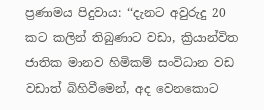ප්‍රණාමය පිදුවාය: ‘‘දැනට අවුරුදු 20 කට කලින් තිබුණාට වඩා, ක්‍රියාන්විත ජාතික මානව හිමිකම් සංවිධාන වඩ වඩාත් බිහිවීමෙන්, අද වෙනකොට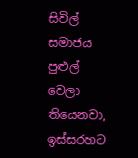සිවිල් සමාජය පුළුල් වෙලා තියෙනවා, ඉස්සරහට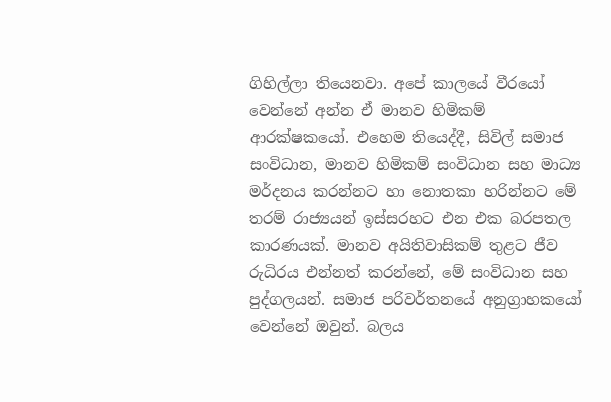ගිහිල්ලා තියෙනවා. අපේ කාලයේ වීරයෝ වෙන්නේ අන්න ඒ මානව හිමිකම් ආරක්ෂකයෝ. එහෙම තියෙද්දී, සිවිල් සමාජ සංවිධාන, මානව හිමිකම් සංවිධාන සහ මාධ්‍ය මර්දනය කරන්නට හා නොතකා හරින්නට මේ තරම් රාජ්‍යයන් ඉස්සරහට එන එක බරපතල කාරණයක්. මානව අයිතිවාසිකම් තුළට ජීව රුධිරය එන්නත් කරන්නේ, මේ සංවිධාන සහ පුද්ගලයන්. සමාජ පරිවර්තනයේ අනුග්‍රාහකයෝ වෙන්නේ ඔවුන්. බලය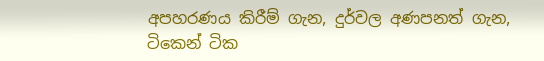අපහරණය කිරීම් ගැන, දුර්වල අණපනත් ගැන, ටිකෙන් ටික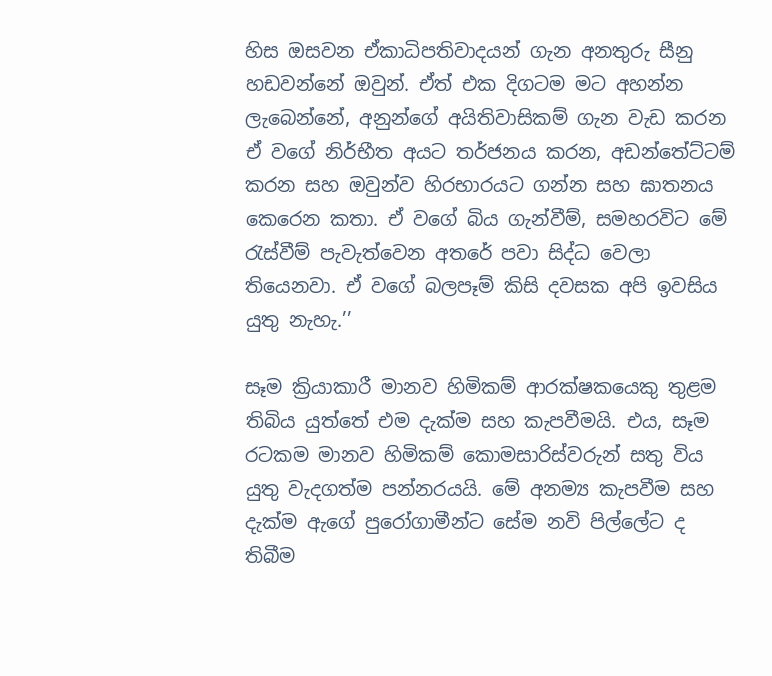හිස ඔසවන ඒකාධිපතිවාදයන් ගැන අනතුරු සීනු හඩවන්නේ ඔවුන්. ඒත් එක දිගටම මට අහන්න ලැබෙන්නේ, අනුන්ගේ අයිතිවාසිකම් ගැන වැඩ කරන ඒ වගේ නිර්භීත අයට තර්ජනය කරන, අඩන්තේට්ටම් කරන සහ ඔවුන්ව හිරභාරයට ගන්න සහ ඝාතනය කෙරෙන කතා. ඒ වගේ බිය ගැන්වීම්, සමහරවිට මේ රැස්වීම් පැවැත්වෙන අතරේ පවා සිද්ධ වෙලා තියෙනවා. ඒ වගේ බලපෑම් කිසි දවසක අපි ඉවසිය යුතු නැහැ.’’

සෑම ක්‍රියාකාරී මානව හිමිකම් ආරක්ෂකයෙකු තුළම තිබිය යුත්තේ එම දැක්ම සහ කැපවීමයි. එය, සෑම රටකම මානව හිමිකම් කොමසාරිස්වරුන් සතු විය යුතු වැදගත්ම පන්නරයයි. මේ අනම්‍ය කැපවීම සහ දැක්ම ඇගේ පුරෝගාමීන්ට සේම නවි පිල්ලේට ද තිබීම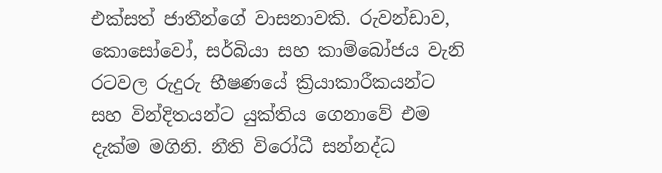එක්සත් ජාතීන්ගේ වාසනාවකි. රුවන්ඩාව, කොසෝවෝ, සර්බියා සහ කාම්බෝජය වැනි රටවල රුදුරු භීෂණයේ ක්‍රියාකාරීකයන්ට සහ වින්දිතයන්ට යුක්තිය ගෙනාවේ එම දැක්ම මගිනි. නීති විරෝධී සන්නද්ධ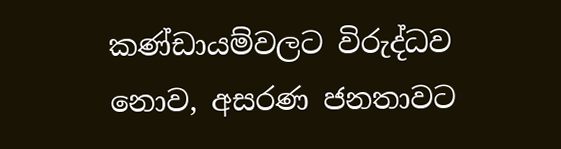කණ්ඩායම්වලට විරුද්ධව නොව, අසරණ ජනතාවට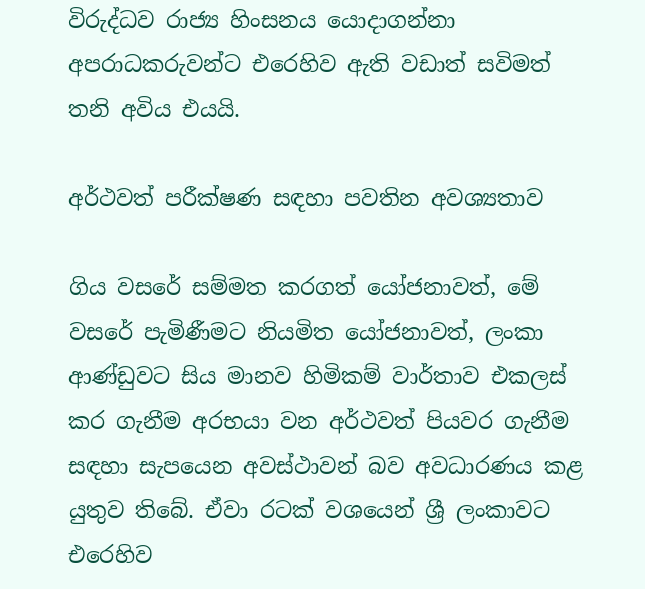විරුද්ධව රාජ්‍ය හිංසනය යොදාගන්නා අපරාධකරුවන්ට එරෙහිව ඇති වඩාත් සවිමත් තනි අවිය එයයි.

අර්ථවත් පරීක්ෂණ සඳහා පවතින අවශ්‍යතාව

ගිය වසරේ සම්මත කරගත් යෝජනාවත්, මේ වසරේ පැමිණීමට නියමිත යෝජනාවත්, ලංකා ආණ්ඩුවට සිය මානව හිමිකම් වාර්තාව එකලස් කර ගැනීම අරභයා වන අර්ථවත් පියවර ගැනීම සඳහා සැපයෙන අවස්ථාවන් බව අවධාරණය කළ යුතුව තිබේ. ඒවා රටක් වශයෙන් ශ්‍රී ලංකාවට එරෙහිව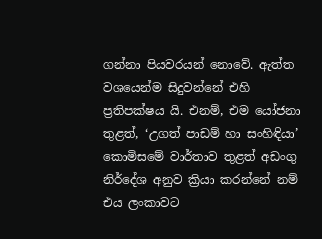ගන්නා පියවරයන් නොවේ. ඇත්ත වශයෙන්ම සිදුවන්නේ එහි ප්‍රතිපක්ෂය යි. එනම්, එම යෝජනා තුළත්, ‘උගත් පාඩම් හා සංහිඳියා’ කොමිසමේ වාර්තාව තුළත් අඩංගු නිර්දේශ අනුව ක්‍රියා කරන්නේ නම් එය ලංකාවට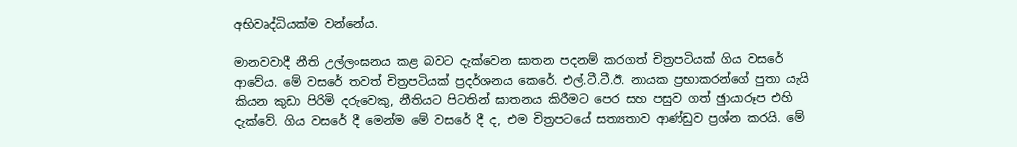අභිවෘද්ධියක්ම වන්නේය.

මානවවාදී නීති උල්ලංඝනය කළ බවට දැක්වෙන ඝාතන පදනම් කරගත් චිත්‍රපටියක් ගිය වසරේ ආවේය. මේ වසරේ තවත් චිත්‍රපටියක් ප්‍රදර්ශනය කෙරේ. එල්.ටී.ටී.ඊ. නායක ප්‍රභාකරන්ගේ පුතා යැයි කියන කුඩා පිරිමි දරුවෙකු, නීතියට පිටතින් ඝාතනය කිරීමට පෙර සහ පසුව ගත් ඡුායාරූප එහි දැක්වේ. ගිය වසරේ දී මෙන්ම මේ වසරේ දී ද, එම චිත්‍රපටයේ සත්‍යතාව ආණ්ඩුව ප්‍රශ්න කරයි. මේ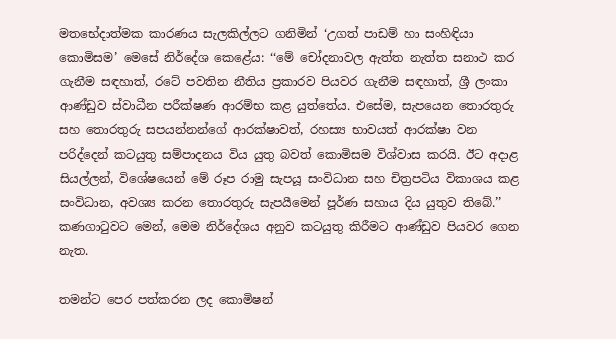මතභේදාත්මක කාරණය සැලකිල්ලට ගනිමින් ‘උගත් පාඩම් හා සංහිඳියා කොමිසම’ මෙසේ නිර්දේශ කෙළේය: ‘‘මේ චෝදනාවල ඇත්ත නැත්ත සනාථ කර ගැනීම සඳහාත්, රටේ පවතින නීතිය ප්‍රකාරව පියවර ගැනීම සඳහාත්, ශ්‍රී ලංකා ආණ්ඩුව ස්වාධීන පරීක්ෂණ ආරම්භ කළ යුත්තේය. එසේම, සැපයෙන තොරතුරු සහ තොරතුරු සපයන්නන්ගේ ආරක්ෂාවත්, රහස්‍ය භාවයත් ආරක්ෂා වන පරිද්දෙන් කටයුතු සම්පාදනය විය යුතු බවත් කොමිසම විශ්වාස කරයි. ඊට අදාළ සියල්ලන්, විශේෂයෙන් මේ රූප රාමු සැපයූ සංවිධාන සහ චිත්‍රපටිය විකාශය කළ සංවිධාන, අවශ්‍ය කරන තොරතුරු සැපයීමෙන් පූර්ණ සහාය දිය යුතුව තිබේ.’’ කණගාටුවට මෙන්, මෙම නිර්දේශය අනුව කටයුතු කිරීමට ආණ්ඩුව පියවර ගෙන නැත.

තමන්ට පෙර පත්කරන ලද කොමිෂන්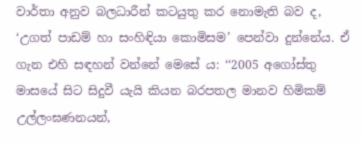වාර්තා අනුව බලධාරීන් කටයුතු කර නොමැති බව ද, ‘උගත් පාඩම් හා සංහිඳියා කොමිසම’ පෙන්වා දුන්නේය. ඒ ගැන එහි සඳහන් වන්නේ මෙසේ ය: ‘‘2005 අගෝස්තු මාසයේ සිට සිදුවී යැයි කියන බරපතල මානව හිමිකම් උල්ලංඝණනයන්,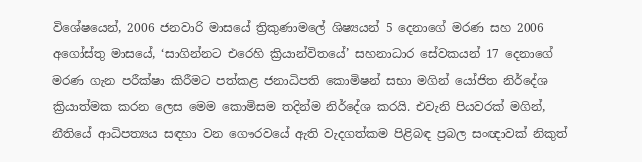විශේෂයෙන්, 2006 ජනවාරි මාසයේ ත්‍රිකුණාමලේ ශිෂ්‍යයන් 5 දෙනාගේ මරණ සහ 2006 අගෝස්තු මාසයේ, ‘සාගින්නට එරෙහි ක්‍රියාන්විතයේ’ සහනාධාර සේවකයන් 17 දෙනාගේ මරණ ගැන පරීක්ෂා කිරීමට පත්කළ ජනාධිපති කොමිෂන් සභා මගින් යෝජිත නිර්දේශ ක්‍රියාත්මක කරන ලෙස මෙම කොමිසම තදින්ම නිර්දේශ කරයි. එවැනි පියවරක් මගින්, නීතියේ ආධිපත්‍යය සඳහා වන ගෞරවයේ ඇති වැදගත්කම පිළිබඳ ප්‍රබල සංඥාවක් නිකුත්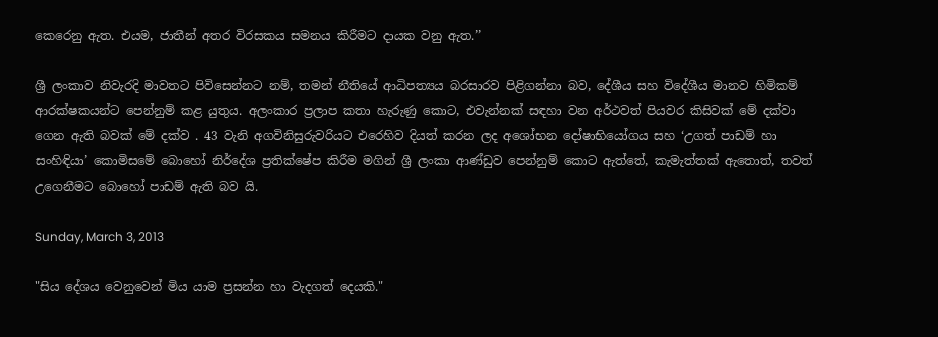කෙරෙනු ඇත. එයම, ජාතීන් අතර විරසකය සමනය කිරීමට දායක වනු ඇත.’’

ශ්‍රී ලංකාව නිවැරදි මාවතට පිවිසෙන්නට නම්, තමන් නීතියේ ආධිපත්‍යය බරසාරව පිළිගන්නා බව, දේශීය සහ විදේශීය මානව හිමිකම් ආරක්ෂකයන්ට පෙන්නුම් කළ යුතුය. අලංකාර ප්‍රලාප කතා හැරුණු කොට, එවැන්නක් සඳහා වන අර්ථවත් පියවර කිසිවක් මේ දක්වා ගෙන ඇති බවක් මේ දක්ව . 43 වැනි අගවිනිසුරුවරියට එරෙහිව දියත් කරන ලද අශෝභන දෝෂාභියෝගය සහ ‘උගත් පාඩම් හා සංහිඳියා’ කොමිසමේ බොහෝ නිර්දේශ ප්‍රතික්ෂේප කිරීම මගින් ශ්‍රී ලංකා ආණ්ඩුව පෙන්නුම් කොට ඇත්තේ, කැමැත්තක් ඇතොත්, තවත් උගෙනීමට බොහෝ පාඩම් ඇති බව යි.

Sunday, March 3, 2013

"සිය දේශය වෙනුවෙන් මිය යාම ප්‍රසන්න හා වැදගත් දෙයකි."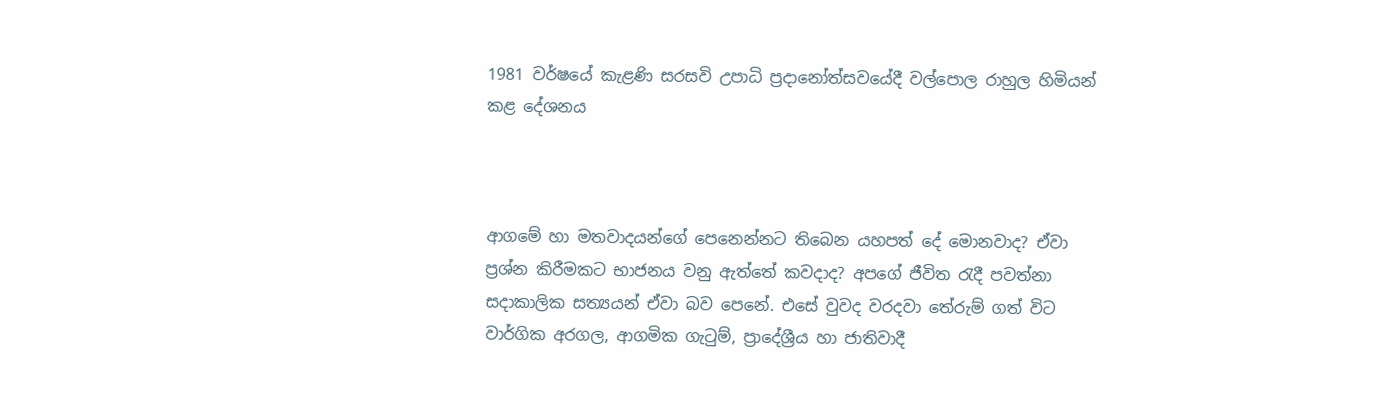1981 වර්ෂයේ කැළණි සරසවි උපාධි ප්‍රදානෝත්සවයේදී වල්පොල රාහුල හිමියන් කළ දේශනය



ආගමේ හා මතවාදයන්ගේ පෙනෙන්නට තිබෙන යහපත් දේ මොනවාද? ඒවා ප්‍රශ්න කිරීමකට භාජනය වනු ඇත්තේ කවදාද? අපගේ ජීවිත රැදී පවත්නා සදාකාලික සත්‍යයන් ඒවා බව පෙනේ. එසේ වුවද වරදවා තේරුම් ගත් විට වාර්ගික අරගල, ආගමික ගැටුම්, ප්‍රාදේශ්‍රීය හා ජාතිවාදී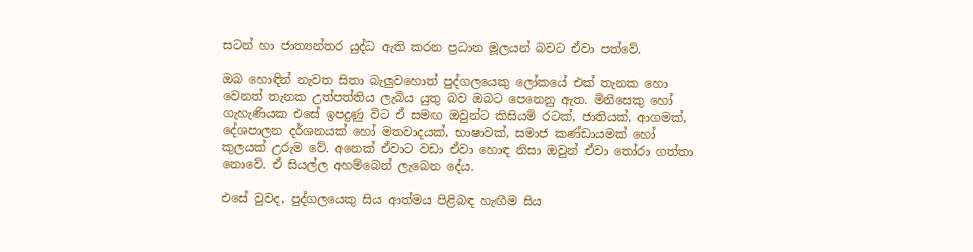සටන් හා ජාත්‍යන්තර යුද්ධ ඇති කරන ප්‍රධාන මූලයන් බවට ඒවා පත්වේ.

ඔබ හොඳින් නැවත සිතා බැලුවහොත් පුද්ගලයෙකු ලෝකයේ එක් තැනක හො වෙනත් තැනක උත්පත්තිය ලැබිය යුතු බව ඔබට පෙනෙනු ඇත. මිනිසෙකු හෝ ගැහැණියක එසේ ඉපදුණු විට ඒ සමඟ ඔවුන්ට කිසියම් රටක්, ජාතියක්, ආගමක්, දේශපාලන දර්ශනයක් හෝ මතවාදයක්, භාෂාවක්, සමාජ කණ්ඩායමක් හෝ කුලයක් උරුම වේ. අනෙක් ඒවාට වඩා ඒවා හොඳ නිසා ඔවුන් ඒවා තෝරා ගත්තා නොවේ. ඒ සියල්ල අහම්බෙන් ලැබෙන දේය.

එසේ වුවද, පුද්ගලයෙකු සිය ආත්මය පිළිබඳ හැඟීම සිය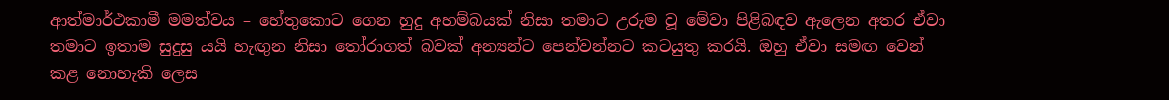ආත්මාර්ථකාමී මමත්වය – හේතුකොට ගෙන හුදු අහම්බයක් නිසා තමාට උරුම වූ මේවා පිළිබඳව ඇලෙන අතර ඒවා තමාට ඉතාම සුදුසු යයි හැඟුන නිසා තෝරාගත් බවක් අන්‍යන්ට පෙන්වන්නට කටයුතු කරයි. ඔහු ඒවා සමඟ වෙන් කළ නොහැකි ලෙස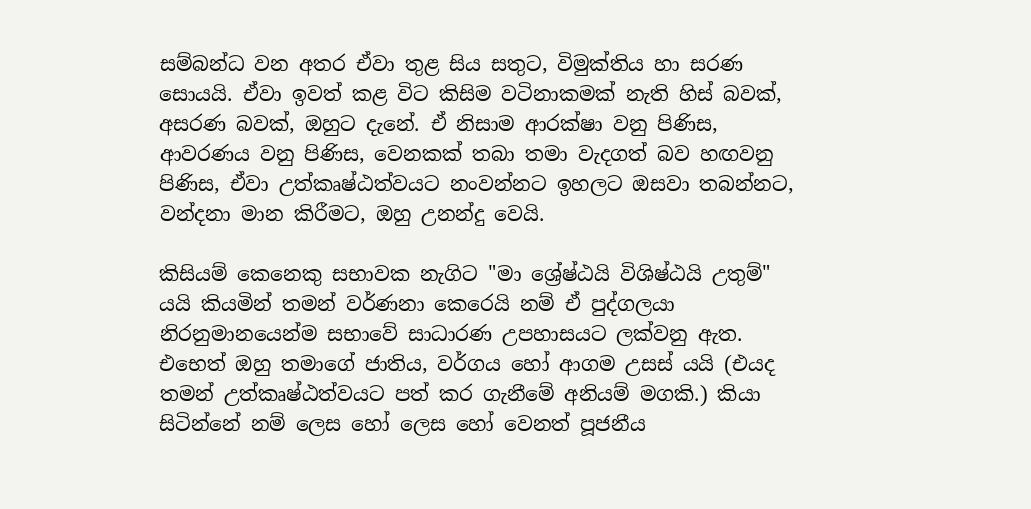සම්බන්ධ වන අතර ඒවා තුළ සිය සතුට, විමුක්තිය හා සරණ සොයයි. ඒවා ඉවත් කළ විට කිසිම වටිනාකමක් නැති හිස් බවක්, අසරණ බවක්, ඔහුට දැනේ. ඒ නිසාම ආරක්ෂා වනු පිණිස, ආවරණය වනු පිණිස, වෙනකක් තබා තමා වැදගත් බව හඟවනු පිණිස, ඒවා උත්කෘෂ්ඨත්වයට නංවන්නට ඉහලට ඔසවා තබන්නට, වන්දනා මාන කිරීමට, ඔහු උනන්දු වෙයි.

කිසියම් කෙනෙකු සභාවක නැගිට "මා ශ්‍රේෂ්ඨයි විශිෂ්ඨයි උතුම්" යයි කියමින් තමන් වර්ණනා කෙරෙයි නම් ඒ පුද්ගලයා නිරනුමානයෙන්ම සභාවේ සාධාරණ උපහාසයට ලක්වනු ඇත. එභෙත් ඔහු තමාගේ ජාතිය, වර්ගය හෝ ආගම උසස් යයි (එයද තමන් උත්කෘෂ්ඨත්වයට පත් කර ගැනීමේ අනියම් මගකි.) කියා සිටින්නේ නම් ලෙස හෝ ලෙස හෝ වෙනත් පූජනීය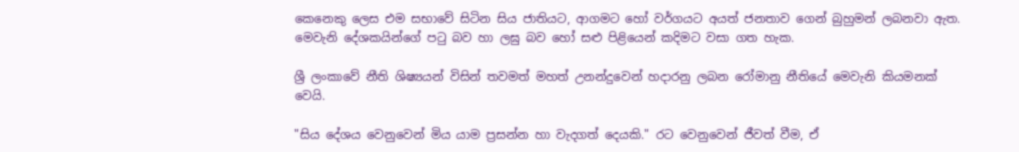කෙනෙකු ලෙස එම සභාවේ සිටින සිය ජාතියට, ආගමට හෝ වර්ගයට අයත් ජනතාව ගෙන් බුහුමන් ලබනවා ඇත. මෙවැනි දේශකයින්ගේ පටු බව හා ලඝු බව හෝ සළු පිළියෙන් කදිමට වසා ගත හැක.

ශ්‍රී ලංකාවේ නීති ශිෂ්‍යයන් විසින් තවමත් මහත් උනන්දුවෙන් හදාරනු ලබන රෝමානු නීතියේ මෙවැනි කියමනක් වෙයි.

"සිය දේශය වෙනුවෙන් මිය යාම ප්‍රසන්න හා වැදගත් දෙයකි." රට වෙනුවෙන් ජීවත් වීම, ඒ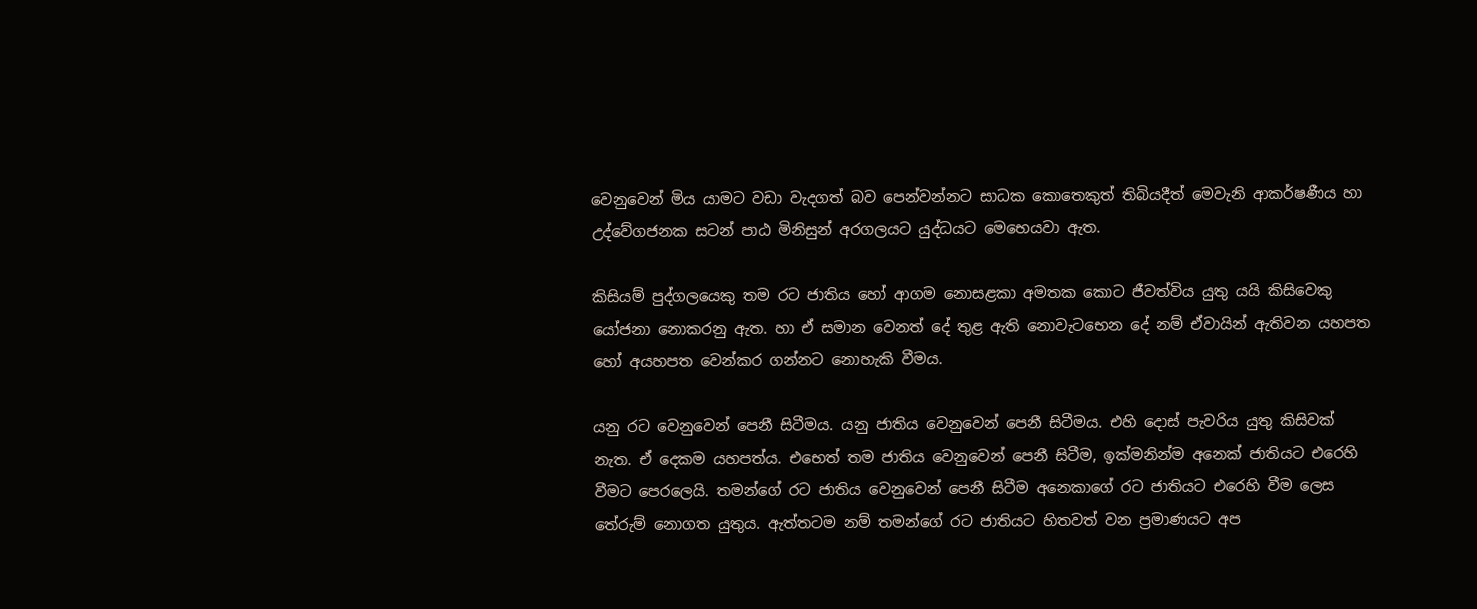වෙනුවෙන් මිය යාමට වඩා වැදගත් බව පෙන්වන්නට සාධක කොතෙකුත් තිබියදීත් මෙවැනි ආකර්ෂණීය හා උද්වේගජනක සටන් පාඨ මිනිසුන් අරගලයට යුද්ධයට මෙභෙයවා ඇත.

කිසියම් පුද්ගලයෙකු තම රට ජාතිය හෝ ආගම නොසළකා අමතක කොට ජීවත්විය යුතු යයි කිසිවෙකු යෝජනා නොකරනු ඇත. හා ඒ සමාන වෙනත් දේ තුළ ඇති නොවැටභෙන දේ නම් ඒවායින් ඇතිවන යහපත හෝ අයහපත වෙන්කර ගන්නට නොහැකි වීමය.

යනු රට වෙනුවෙන් පෙනී සිටීමය. යනු ජාතිය වෙනුවෙන් පෙනී සිටීමය. එහි දොස් පැවරිය යුතු කිසිවක් නැත. ඒ දෙකම යහපත්ය. එභෙත් තම ජාතිය වෙනුවෙන් පෙනී සිටීම, ඉක්මනින්ම අනෙක් ජාතියට එරෙහි වීමට පෙරලෙයි. තමන්ගේ රට ජාතිය වෙනුවෙන් පෙනී සිටීම අනෙකාගේ රට ජාතියට එරෙහි වීම ලෙස තේරුම් නොගත යුතුය. ඇත්තටම නම් තමන්ගේ රට ජාතියට හිතවත් වන ප්‍රමාණයට අප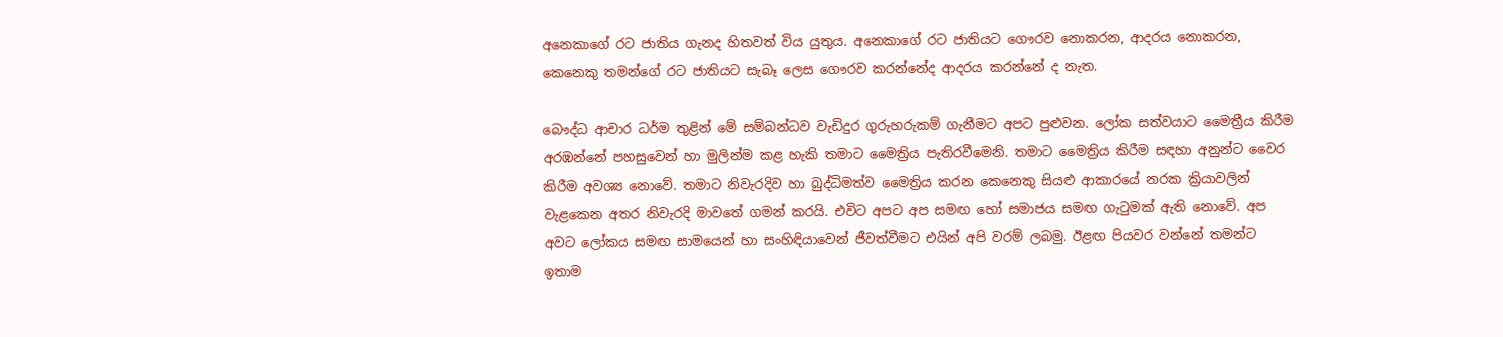අනෙකාගේ රට ජාතිය ගැනද හිතවත් විය යුතුය. අනෙකාගේ රට ජාතියට ගෞරව නොකරන, ආදරය නොකරන, කෙනෙකු තමන්ගේ රට ජාතියට සැබෑ ලෙස ගෞරව කරන්නේද ආදරය කරන්නේ ද නැත.

බෞද්ධ ආචාර ධර්ම තුළින් මේ සම්බන්ධව වැඩිදුර ගුරුහරුකම් ගැනීමට අපට පුළුවන. ලෝක සත්වයාට මෛත්‍රීය කිරීම අරඹන්නේ පහසුවෙන් හා මුලින්ම කළ හැකි තමාට මෛත්‍රිය පැතිරවීමෙනි. තමාට මෛත්‍රිය කිරීම සඳහා අනුන්ට වෛර කිරීම අවශ්‍ය නොවේ. තමාට නිවැරදිව හා බුද්ධිමත්ව මෛත්‍රිය කරන කෙනෙකු සියළු ආකාරයේ නරක ක්‍රියාවලින් වැළකෙන අතර නිවැරදි මාවතේ ගමන් කරයි. එවිට අපට අප සමඟ හෝ සමාජය සමඟ ගැටුමක් ඇති නොවේ. අප අවට ලෝකය සමඟ සාමයෙන් හා සංහිඳියාවෙන් ජීවත්වීමට එයින් අපි වරම් ලබමු. ඊළඟ පියවර වන්නේ තමන්ට ඉතාම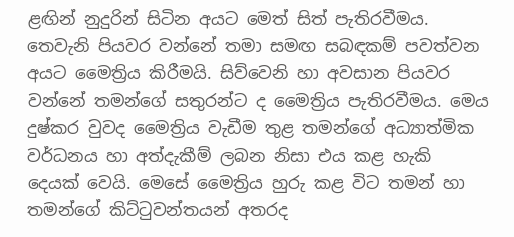ළඟින් නුදුරින් සිටින අයට මෙත් සිත් පැතිරවීමය. තෙවැනි පියවර වන්නේ තමා සමඟ සබඳකම් පවත්වන අයට මෛත්‍රිය කිරීමයි. සිව්වෙනි හා අවසාන පියවර වන්නේ තමන්ගේ සතුරන්ට ද මෛත්‍රිය පැතිරවීමය. මෙය දුෂ්කර වුවද මෛත්‍රිය වැඩීම තුළ තමන්ගේ අධ්‍යාත්මික වර්ධනය හා අත්දැකීම් ලබන නිසා එය කළ හැකි දෙයක් වෙයි. මෙසේ මෛත්‍රිය හුරු කළ විට තමන් හා තමන්ගේ කිට්ටුවන්තයන් අතරද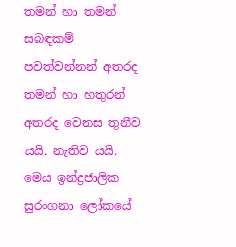තමන් හා තමන් සබඳකම් පවත්වන්නන් අතරද තමන් හා හතුරන් අතරද වෙනස තුනීව යයි. නැතිව යයි. මෙය ඉන්ද්‍රජාලික සුරංගනා ලෝකයේ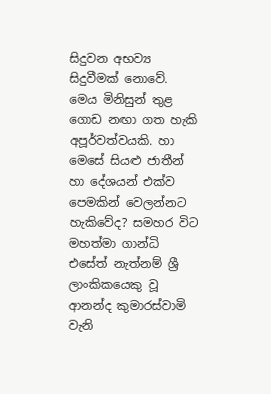සිදුවන අභව්‍ය සිදුවීමක් නොවේ. මෙය මිනිසුන් තුළ ගොඩ නඟා ගත හැකි අපූර්වත්වයකි. හා මෙසේ සියළු ජාතීන් හා දේශයන් එක්ව පෙමකින් වෙලන්නට හැකිවේද? සමහර විට මහත්මා ගාන්ධි එසේත් නැත්නම් ශ්‍රී ලාංකිකයෙකු වූ ආනන්ද කුමාරස්වාමි වැනි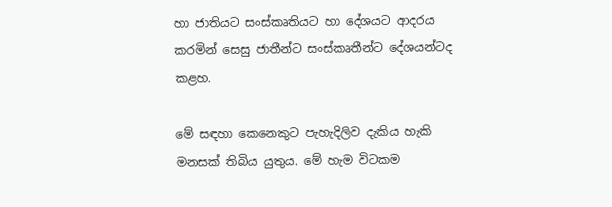හා ජාතියට සංස්කෘතියට හා දේශයට ආදරය කරමින් සෙසු ජාතීන්ට සංස්කෘතීන්ට දේශයන්ටද කළහ.

මේ සඳහා කෙනෙකුට පැහැදිලිව දැකිය හැකි මනසක් තිබිය යුතුය. මේ හැම විටකම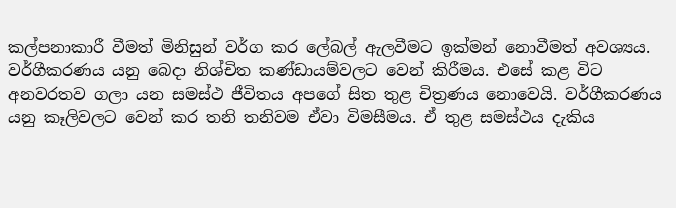කල්පනාකාරී වීමත් මිනිසුන් වර්ග කර ලේබල් ඇලවීමට ඉක්මන් නොවීමත් අවශ්‍යය. වර්ගීකරණය යනු බෙදා නිශ්චිත කණ්ඩායම්වලට වෙන් කිරීමය. එසේ කළ විට අනවරතව ගලා යන සමස්ථ ජීවිතය අපගේ සිත තුළ චිත්‍රණය නොවෙයි. වර්ගීකරණය යනු කෑලිවලට වෙන් කර තනි තනිවම ඒවා විමසීමය. ඒ තුළ සමස්ථය දැකිය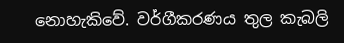නොහැකිවේ. වර්ගීකරණය තුල කැබලි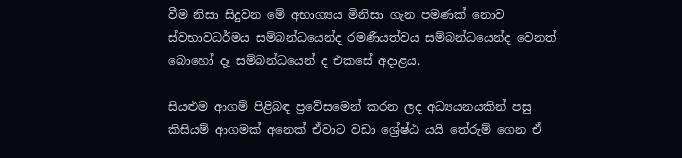වීම නිසා සිදුවන මේ අභාග්‍යය මිනිසා ගැන පමණක් නොව ස්වභාවධර්මය සම්බන්ධයෙන්ද රමණීයත්වය සම්බන්ධයෙන්ද වෙනත් බොහෝ දෑ සම්බන්ධයෙන් ද එකසේ අදාළය.

සියළුම ආගම් පිළිබඳ ප්‍රවේසමෙන් කරන ලද අධ්‍යයනයකින් පසු කිසියම් ආගමක් අනෙක් ඒවාට වඩා ශ්‍රේෂ්ඨ යයි තේරුම් ගෙන ඒ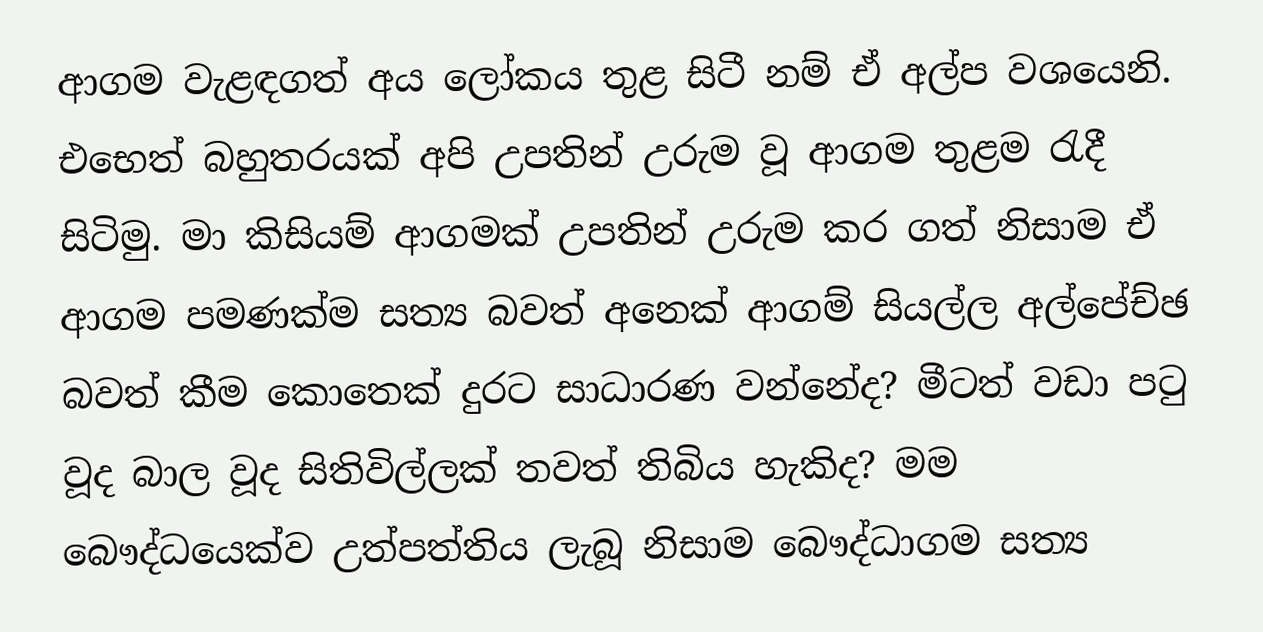ආගම වැළඳගත් අය ලෝකය තුළ සිටී නම් ඒ අල්ප වශයෙනි. එභෙත් බහුතරයක් අපි උපතින් උරුම වූ ආගම තුළම රැදී සිටිමු. මා කිසියම් ආගමක් උපතින් උරුම කර ගත් නිසාම ඒ ආගම පමණක්ම සත්‍ය බවත් අනෙක් ආගම් සියල්ල අල්පේච්ඡ බවත් කීම කොතෙක් දුරට සාධාරණ වන්නේද? මීටත් වඩා පටු වූද බාල වූද සිතිවිල්ලක් තවත් තිබිය හැකිද? මම බෞද්ධයෙක්ව උත්පත්තිය ලැබූ නිසාම බෞද්ධාගම සත්‍ය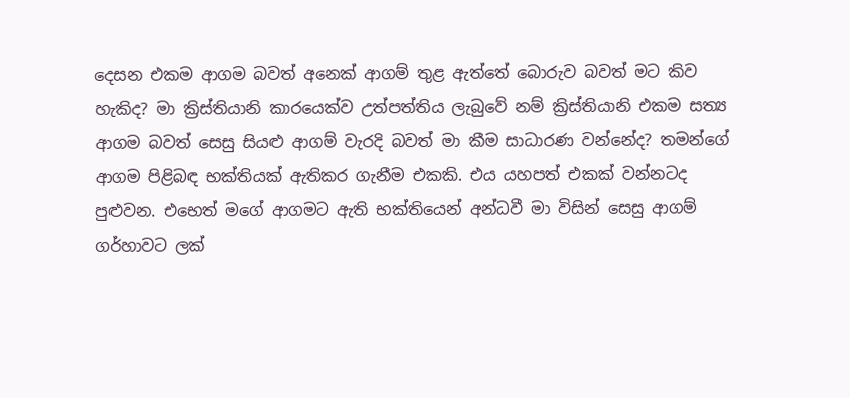දෙසන එකම ආගම බවත් අනෙක් ආගම් තුළ ඇත්තේ බොරුව බවත් මට කිව හැකිද? මා ක්‍රිස්තියානි කාරයෙක්ව උත්පත්තිය ලැබුවේ නම් ක්‍රිස්තියානි එකම සත්‍ය ආගම බවත් සෙසු සියළු ආගම් වැරදි බවත් මා කීම සාධාරණ වන්නේද? තමන්ගේ ආගම පිළිබඳ භක්තියක් ඇතිකර ගැනීම එකකි. එය යහපත් එකක් වන්නටද පුළුවන. එභෙත් මගේ ආගමට ඇති භක්තියෙන් අන්ධවී මා විසින් සෙසු ආගම් ගර්හාවට ලක්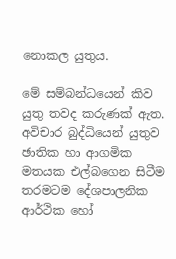නොකල යුතුය.

මේ සම්බන්ධයෙන් කිව යුතු තවද කරුණක් ඇත. අවිචාර බුද්ධියෙන් යුතුව ඡාතික හා ආගමික මතයක එල්බගෙන සිටීම තරමටම දේශපාලනික ආර්ථික හෝ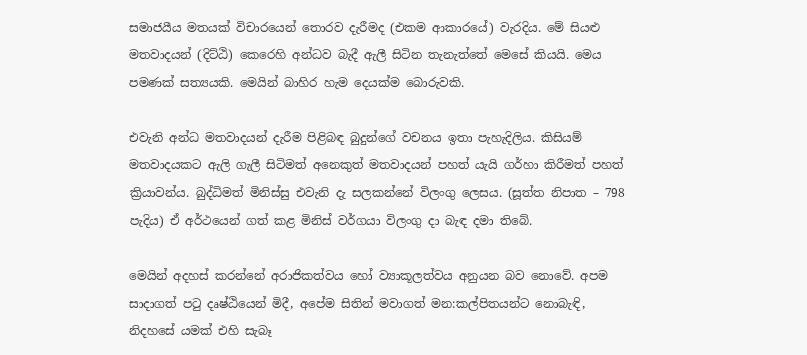සමාජයීය මතයක් විචාරයෙන් තොරව දැරීමද (එකම ආකාරයේ) වැරදිය. මේ සියළු මතවාදයන් (දිට්ඨි) කෙරෙහි අන්ධව බැදී ඇලී සිටින තැනැත්තේ මෙසේ කියයි. මෙය පමණක් සත්‍යයකි. මෙයින් බාහිර හැම දෙයක්ම බොරුවකි.

එවැනි අන්ධ මතවාදයන් දැරීම පිළිබඳ බුදුන්ගේ වචනය ඉතා පැහැදිලිය. කිසියම් මතවාදයකට ඇලි ගැලී සිටිමත් අනෙකුත් මතවාදයන් පහත් යැයි ගර්හා කිරීමත් පහත් ක්‍රියාවන්ය. බුද්ධිමත් මිනිස්සු එවැනි දැ සලකන්නේ විලංගු ලෙසය. (සූත්ත නිපාත – 798 පැදිය) ඒ අර්ථයෙන් ගත් කළ මිනිස් වර්ගයා විලංගු දා බැඳ දමා තිබේ.

මෙයින් අදහස් කරන්නේ අරාජිකත්වය හෝ ව්‍යාකූලත්වය අනුයන බව නොවේ. අපම සාදාගත් පටු දෘෂ්ඨියෙන් මිදී, අපේම සිතින් මවාගත් මන:කල්පිතයන්ට නොබැඳි, නිදහසේ යමක් එහි සැබෑ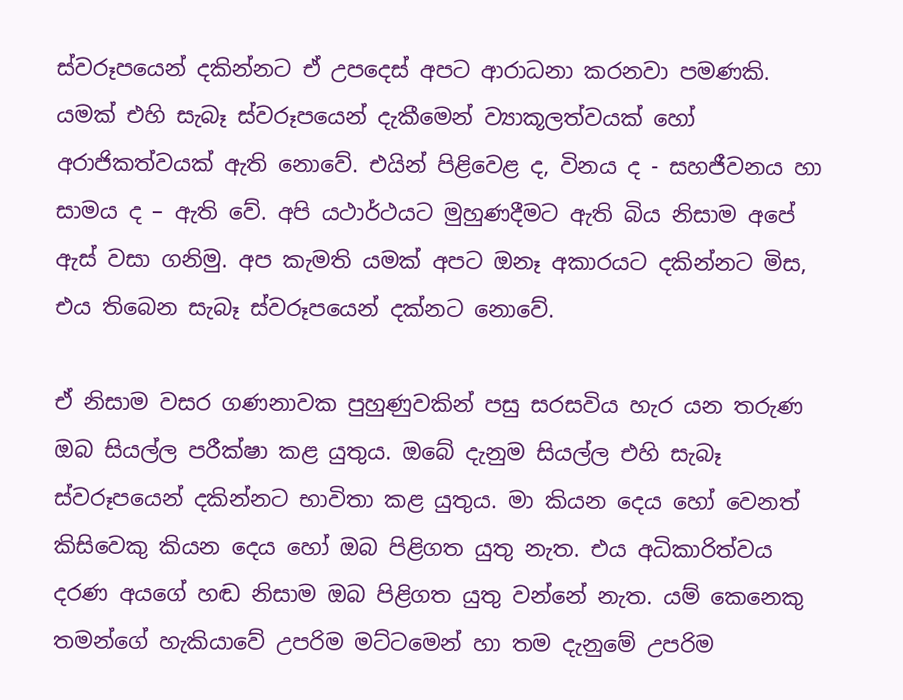ස්වරූපයෙන් දකින්නට ඒ උපදෙස් අපට ආරාධනා කරනවා පමණකි. යමක් එහි සැබෑ ස්වරූපයෙන් දැකීමෙන් ව්‍යාකූලත්වයක් හෝ අරාජිකත්වයක් ඇති නොවේ. එයින් පිළිවෙළ ද, විනය ද - සහජීවනය හා සාමය ද – ඇති වේ. අපි යථාර්ථයට මුහුණදීමට ඇති බිය නිසාම අපේ ඇස් වසා ගනිමු. අප කැමති යමක් අපට ඔනෑ අකාරයට දකින්නට මිස, එය තිබෙන සැබෑ ස්වරූපයෙන් දක්නට නොවේ.

ඒ නිසාම වසර ගණනාවක පුහුණුවකින් පසු සරසවිය හැර යන තරුණ ඔබ සියල්ල පරීක්ෂා කළ යුතුය. ඔබේ දැනුම සියල්ල එහි සැබෑ ස්වරූපයෙන් දකින්නට භාවිතා කළ යුතුය. මා කියන දෙය හෝ වෙනත් කිසිවෙකු කියන දෙය හෝ ඔබ පිළිගත යුතු නැත. එය අධිකාරිත්වය දරණ අයගේ හඬ නිසාම ඔබ පිළිගත යුතු වන්නේ නැත. යම් කෙනෙකු තමන්ගේ හැකියාවේ උපරිම මට්ටමෙන් හා තම දැනුමේ උපරිම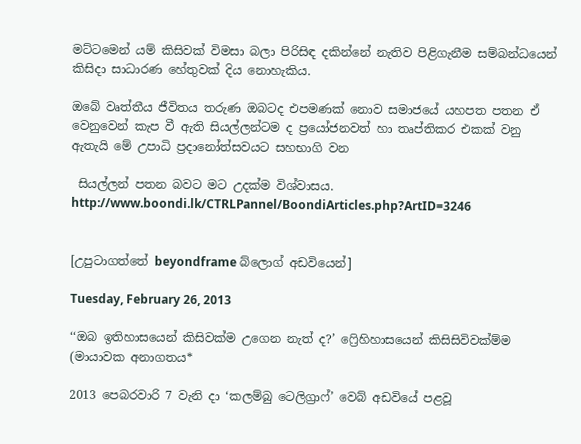මට්ටමෙන් යම් කිසිවක් විමසා බලා පිරිසිඳ දකින්නේ නැතිව පිළිගැනීම සම්බන්ධයෙන් කිසිදා සාධාරණ හේතුවක් දිය නොහැකිය.

ඔබේ වෘත්තීය ජීවිතය තරුණ ඔබටද එපමණක් නොව සමාජයේ යහපත පතන ඒ වෙනුවෙන් කැප වී ඇති සියල්ලන්ටම ද ප්‍රයෝජනවත් හා තෘප්තිකර එකක් වනු ඇතැයි මේ උපාධි ප්‍රදානෝත්සවයට සහභාගි වන

 සියල්ලන් පතන බවට මට උදක්ම විශ්වාසය.
http://www.boondi.lk/CTRLPannel/BoondiArticles.php?ArtID=3246


[උපුටාගත්තේ beyondframe බ්ලොග් අඩවියෙන්]

Tuesday, February 26, 2013

‘‘ඔබ ඉතිහාසයෙන් කිසිවක්ම උගෙන නැත් ද?’ ෆ්‍රෙිහිහාසයෙන් කිසිසිවිවක්ම්ම (මායාවක අනාගතය*

2013 පෙබරවාරි 7 වැනි දා ‘කලම්බු ටෙලිග්‍රාෆ්’ වෙබ් අඩවියේ පළවූ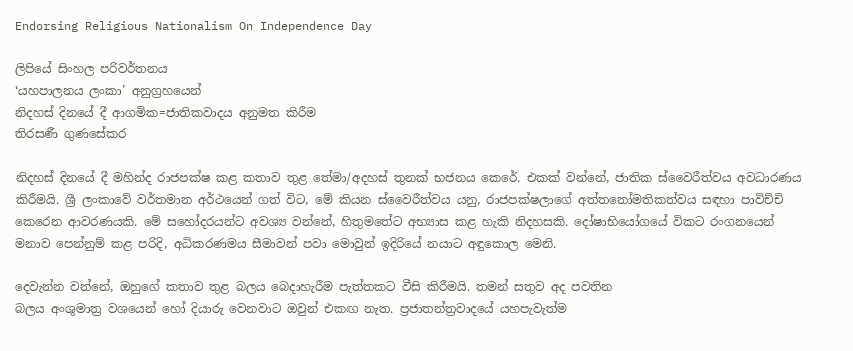Endorsing Religious Nationalism On Independence Day

ලිපියේ සිංහල පරිවර්තනය
‘යහපාලනය ලංකා’ අනුග්‍රහයෙන්
නිදහස් දිනයේ දී ආගමික=ජාතිකවාදය අනුමත කිරීම
තිරසණී ගුණසේකර

නිදහස් දිනයේ දී මහින්ද රාජපක්ෂ කළ කතාව තුළ තේමා/අදහස් තුනක් භජනය කෙරේ. එකක් වන්නේ, ජාතික ස්වෛරීත්වය අවධාරණය කිරීමයි. ශ්‍රී ලංකාවේ වර්තමාන අර්ථයෙන් ගත් විට, මේ කියන ස්වෛරීත්වය යනු, රාජපක්ෂලාගේ අත්තනෝමතිකත්වය සඳහා පාවිච්චි කෙරෙන ආවරණයකි. මේ සහෝදරයන්ට අවශ්‍ය වන්නේ, හිතුමතේට අභ්‍යාස කළ හැකි නිදහසකි. දෝෂාභියෝගයේ විකට රංගනයෙන්
මනාව පෙන්නුම් කළ පරිදි, අධිකරණමය සීමාවන් පවා මොවුන් ඉදිරියේ නයාට අඳුකොල මෙනි.

දෙවැන්න වන්නේ, ඔහුගේ කතාව තුළ බලය බෙදාහැරීම පැත්තකට වීසි කිරීමයි. තමන් සතුව අද පවතින
බලය අංශුමාත්‍ර වශයෙන් හෝ දියාරු වෙනවාට ඔවුන් එකඟ නැත. ප්‍රජාතන්ත්‍රවාදයේ යහපැවැත්ම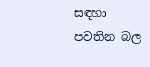සඳහා
පවතින බල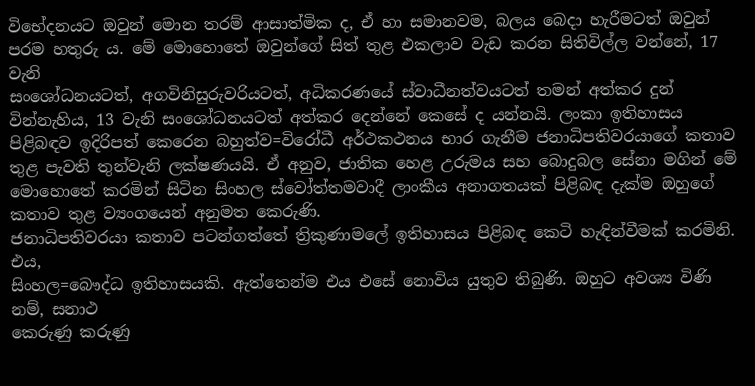විභේදනයට ඔවුන් මොන තරම් ආසාත්මික ද, ඒ හා සමානවම, බලය බෙදා හැරීමටත් ඔවුන්
පරම හතුරු ය. මේ මොහොතේ ඔවුන්ගේ සිත් තුළ එකලාව වැඩ කරන සිතිවිල්ල වන්නේ, 17 වැනි
සංශෝධනයටත්, අගවිනිසුරුවරියටත්, අධිකරණයේ ස්වාධීනත්වයටත් තමන් අත්කර දුන් වින්නැහිය, 13 වැනි සංශෝධනයටත් අත්කර දෙන්නේ කෙසේ ද යන්නයි. ලංකා ඉතිහාසය පිළිබඳව ඉදිරිපත් කෙරෙන බහුත්ව=විරෝධී අර්ථකථනය භාර ගැනීම ජනාධිපතිවරයාගේ කතාව තුළ පැවති තුන්වැනි ලක්ෂණයයි. ඒ අනුව, ජාතික හෙළ උරුමය සහ බොදුබල සේනා මගින් මේ මොහොතේ කරමින් සිටින සිංහල ස්වෝත්තමවාදී ලාංකීය අනාගතයක් පිළිබඳ දැක්ම ඔහුගේ කතාව තුළ ව්‍යංගයෙන් අනුමත කෙරුණි.
ජනාධිපතිවරයා කතාව පටන්ගත්තේ ත්‍රිකුණාමලේ ඉතිහාසය පිළිබඳ කෙටි හැඳින්වීමක් කරමිනි. එය,
සිංහල=බෞද්ධ ඉතිහාසයකි. ඇත්තෙන්ම එය එසේ නොවිය යුතුව තිබුණි. ඔහුට අවශ්‍ය විණි නම්, සනාථ
කෙරුණු කරුණු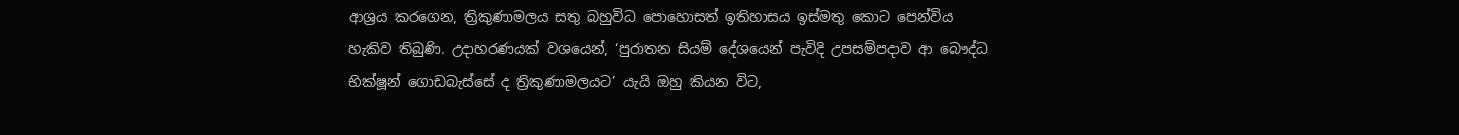ආශ්‍රය කරගෙන, ත්‍රිකුණාමලය සතු බහුවිධ පොහොසත් ඉතිහාසය ඉස්මතු කොට පෙන්විය
හැකිව තිබුණි. උදාහරණයක් වශයෙන්, ‘පුරාතන සියම් දේශයෙන් පැවිදි උපසම්පදාව ආ බෞද්ධ
භික්ෂූන් ගොඩබැස්සේ ද ත්‍රිකුණාමලයට’ යැයි ඔහු කියන විට,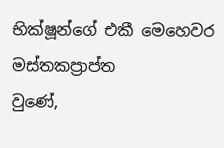භික්ෂූන්ගේ එකී මෙහෙවර මස්තකප්‍රාප්ත
වුණේ,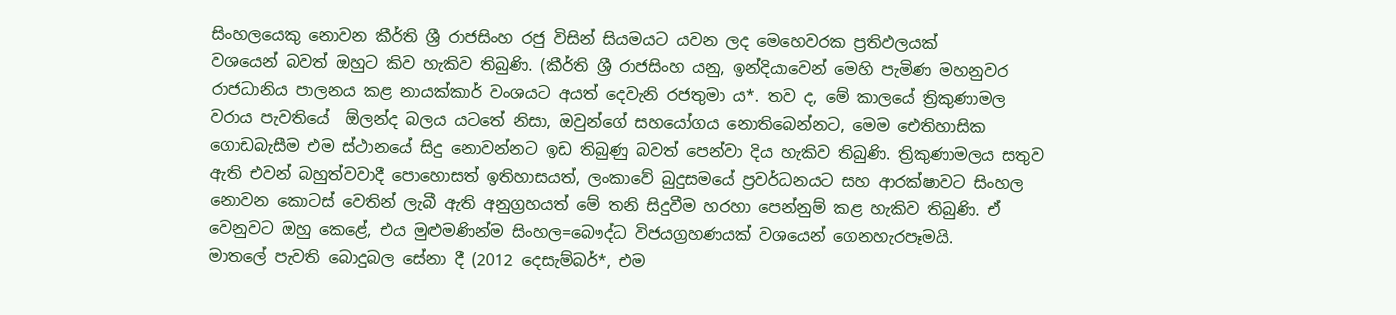සිංහලයෙකු නොවන කීර්ති ශ්‍රී රාජසිංහ රජු විසින් සියමයට යවන ලද මෙහෙවරක ප්‍රතිඵලයක්
වශයෙන් බවත් ඔහුට කිව හැකිව තිබුණි. (කීර්ති ශ්‍රී රාජසිංහ යනු, ඉන්දියාවෙන් මෙහි පැමිණ මහනුවර
රාජධානිය පාලනය කළ නායක්කාර් වංශයට අයත් දෙවැනි රජතුමා ය*. තව ද, මේ කාලයේ ත්‍රිකුණාමල
වරාය පැවතියේ  ඕලන්ද බලය යටතේ නිසා, ඔවුන්ගේ සහයෝගය නොතිබෙන්නට, මෙම ඓතිහාසික
ගොඩබැසීම එම ස්ථානයේ සිදු නොවන්නට ඉඩ තිබුණු බවත් පෙන්වා දිය හැකිව තිබුණි. ත්‍රිකුණාමලය සතුව
ඇති එවන් බහුත්වවාදී පොහොසත් ඉතිහාසයත්, ලංකාවේ බුදුසමයේ ප්‍රවර්ධනයට සහ ආරක්ෂාවට සිංහල
නොවන කොටස් වෙතින් ලැබී ඇති අනුග්‍රහයත් මේ තනි සිදුවීම හරහා පෙන්නුම් කළ හැකිව තිබුණි. ඒ
වෙනුවට ඔහු කෙළේ, එය මුළුමණින්ම සිංහල=බෞද්ධ විජයග්‍රහණයක් වශයෙන් ගෙනහැරපෑමයි.
මාතලේ පැවති බොදුබල සේනා දී (2012 දෙසැම්බර්*, එම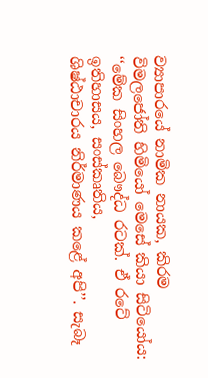ව්‍යාපාරයේ නාමික නායක, කිරම
විමලජෝති හිමියෝ මෙසේ කියා සිටියෝය: ‘‘මේක සිංහල බෞද්ධ රටක්. ඒ රටේ ඉතිහාසය, සංස්කෘතිය,
ශිෂ්ඨාචාරය නිර්මාණය කළේ අපි’’. සැබෑ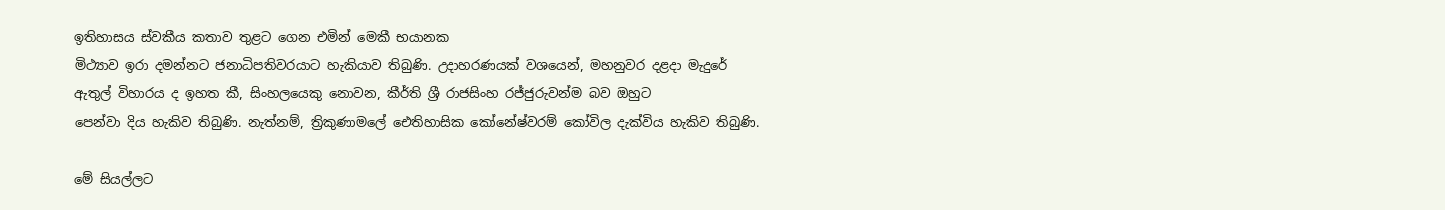ඉතිහාසය ස්වකීය කතාව තුළට ගෙන එමින් මෙකී භයානක
මිථ්‍යාව ඉරා දමන්නට ජනාධිපතිවරයාට හැකියාව තිබුණි. උදාහරණයක් වශයෙන්, මහනුවර දළදා මැදුරේ
ඇතුල් විහාරය ද ඉහත කී, සිංහලයෙකු නොවන, කීර්ති ශ්‍රී රාජසිංහ රජ්ජුරුවන්ම බව ඔහුට
පෙන්වා දිය හැකිව තිබුණි. නැත්නම්, ත්‍රිකුණාමලේ ඓතිහාසික කෝනේෂ්වරම් කෝවිල දැක්විය හැකිව තිබුණි.

මේ සියල්ලට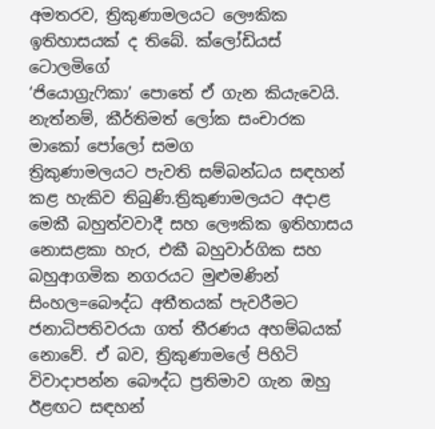අමතරව, ත්‍රිකුණාමලයට ලෞකික ඉතිහාසයක් ද තිබේ. ක්ලෝඩියස් ටොලමිගේ
‘ජියොග්‍රැෆිකා’ පොතේ ඒ ගැන කියැවෙයි. නැත්නම්, කීර්තිමත් ලෝක සංචාරක මාකෝ පෝලෝ සමග
ත්‍රිකුණාමලයට පැවති සම්බන්ධය සඳහන් කළ හැකිව තිබුණි.ත්‍රිකුණාමලයට අදාළ මෙකී බහුත්වවාදී සහ ලෞකික ඉතිහාසය නොසළකා හැර, එකී බහුවාර්ගික සහ බහුආගමික නගරයට මුළුමණින් සිංහල=බෞද්ධ අතීතයක් පැවරීමට ජනාධිපතිවරයා ගත් තීරණය අහම්බයක් නොවේ. ඒ බව, ත්‍රිකුණාමලේ පිහිටි විවාදාපන්න බෞද්ධ ප්‍රතිමාව ගැන ඔහු ඊළඟට සඳහන්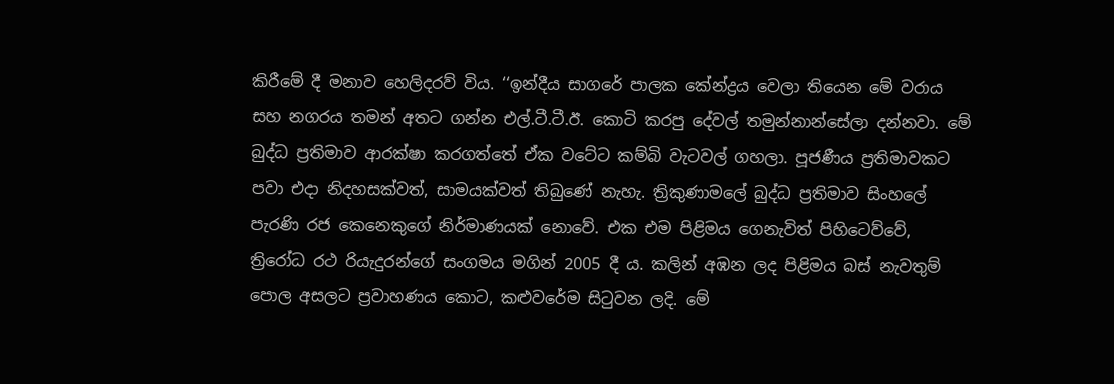කිරීමේ දී මනාව හෙලිදරව් විය. ‘‘ඉන්දීය සාගරේ පාලක කේන්ද්‍රය වෙලා තියෙන මේ වරාය සහ නගරය තමන් අතට ගන්න එල්.ටී.ටී.ඊ. කොටි කරපු දේවල් තමුන්නාන්සේලා දන්නවා. මේ බුද්ධ ප්‍රතිමාව ආරක්ෂා කරගත්තේ ඒක වටේට කම්බි වැටවල් ගහලා. පූජණීය ප්‍රතිමාවකට පවා එදා නිදහසක්වත්, සාමයක්වත් තිබුණේ නැහැ. ත්‍රිකුණාමලේ බුද්ධ ප්‍රතිමාව සිංහලේ පැරණි රජ කෙනෙකුගේ නිර්මාණයක් නොවේ. එක එම පිළිමය ගෙනැවිත් පිහිටෙව්වේ, ත්‍රිරෝධ රථ රියැදුරන්ගේ සංගමය මගින් 2005 දී ය. කලින් අඹන ලද පිළිමය බස් නැවතුම් පොල අසලට ප්‍රවාහණය කොට, කළුවරේම සිටුවන ලදි. මේ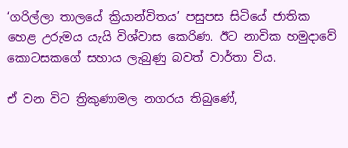‘ගරිල්ලා තාලයේ ක්‍රියාන්විතය’ පසුපස සිටියේ ජාතික හෙළ උරුමය යැයි විශ්වාස කෙරිණ. ඊට නාවික හමුදාවේ කොටසකගේ සහාය ලැබුණු බවත් වාර්තා විය.

ඒ වන විට ත්‍රිකුණාමල නගරය තිබුණේ,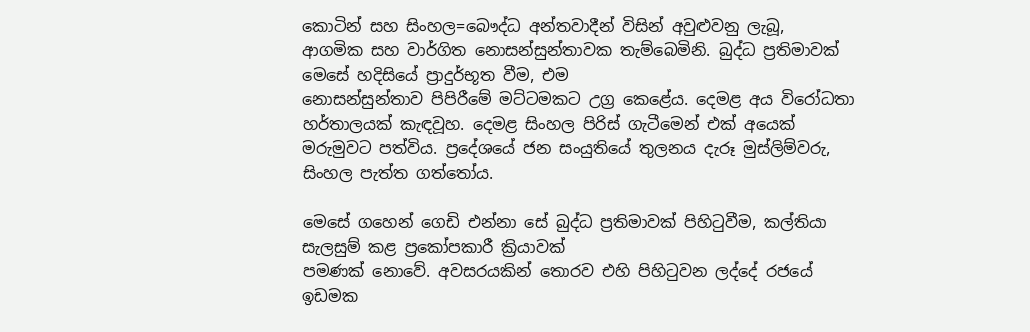කොටින් සහ සිංහල=බෞද්ධ අන්තවාදීන් විසින් අවුළුවනු ලැබූ,
ආගමික සහ වාර්ගිත නොසන්සුන්තාවක තැම්බෙමිනි. බුද්ධ ප්‍රතිමාවක් මෙසේ හදිසියේ ප්‍රාදුර්භූත වීම, එම
නොසන්සුන්තාව පිපිරීමේ මට්ටමකට උග්‍ර කෙළේය. දෙමළ අය විරෝධතා හර්තාලයක් කැඳවූහ. දෙමළ සිංහල පිරිස් ගැටීමෙන් එක් අයෙක් මරුමුවට පත්විය. ප්‍රදේශයේ ජන සංයුතියේ තුලනය දැරූ මුස්ලිම්වරු, සිංහල පැත්ත ගත්තෝය.

මෙසේ ගහෙන් ගෙඩි එන්නා සේ බුද්ධ ප්‍රතිමාවක් පිහිටුවීම, කල්තියා සැලසුම් කළ ප්‍රකෝපකාරී ක්‍රියාවක්
පමණක් නොවේ. අවසරයකින් තොරව එහි පිහිටුවන ලද්දේ රජයේ ඉඩමක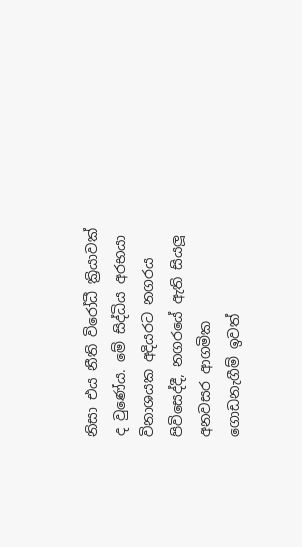නිසා එය නීති විරෝධී ක්‍රියාවක් ද වුණේය. මේ සිද්ධිය අරභයා විනාශයක අදියරට නගරය පිවිසෙද්දී, නගරයේ ඇති සියලූ අනවසර ආගමික
ගොඩනැගීම් ඉවත්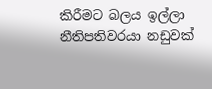කිරීමට බලය ඉල්ලා නීතිපතිවරයා නඩුවක්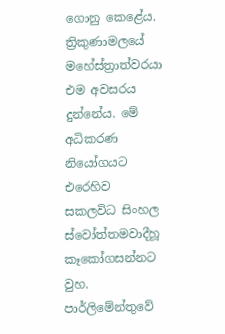ගොනු කෙළේය. ත්‍රිකුණාමලයේ
මහේස්ත්‍රාත්වරයා එම අවසරය දුන්නේය. මේ අධිකරණ නියෝගයට එරෙහිව සකලවිධ සිංහල ස්වෝත්තමවාදීහූ කෑකෝගසන්නට වුහ. පාර්ලිමේන්තුවේ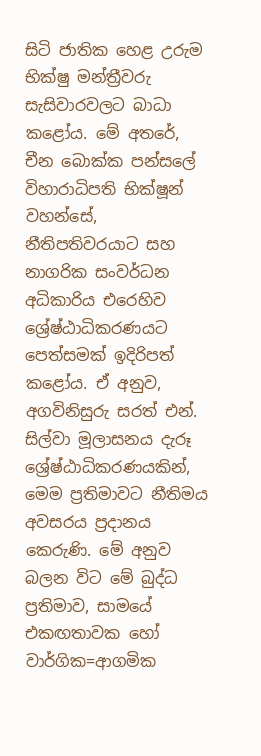සිටි ජාතික හෙළ උරුම භික්ෂු මන්ත්‍රීවරු සැසිවාරවලට බාධා කළෝය. මේ අතරේ, චීන බොක්ක පන්සලේ විහාරාධිපති භික්ෂූන් වහන්සේ, නීතිපතිවරයාට සහ නාගරික සංවර්ධන අධිකාරිය එරෙහිව ශ්‍රේෂ්ඨාධිකරණයට පෙත්සමක් ඉදිරිපත් කළෝය. ඒ අනුව, අගවිනිසුරු සරත් එන්. සිල්වා මූලාසනය දැරූ ශ්‍රේෂ්ඨාධිකරණයකින්, මෙම ප්‍රතිමාවට නීතිමය අවසරය ප්‍රදානය කෙරුණි. මේ අනුව බලන විට මේ බුද්ධ ප්‍රතිමාව, සාමයේ එකඟතාවක හෝ වාර්ගික=ආගමික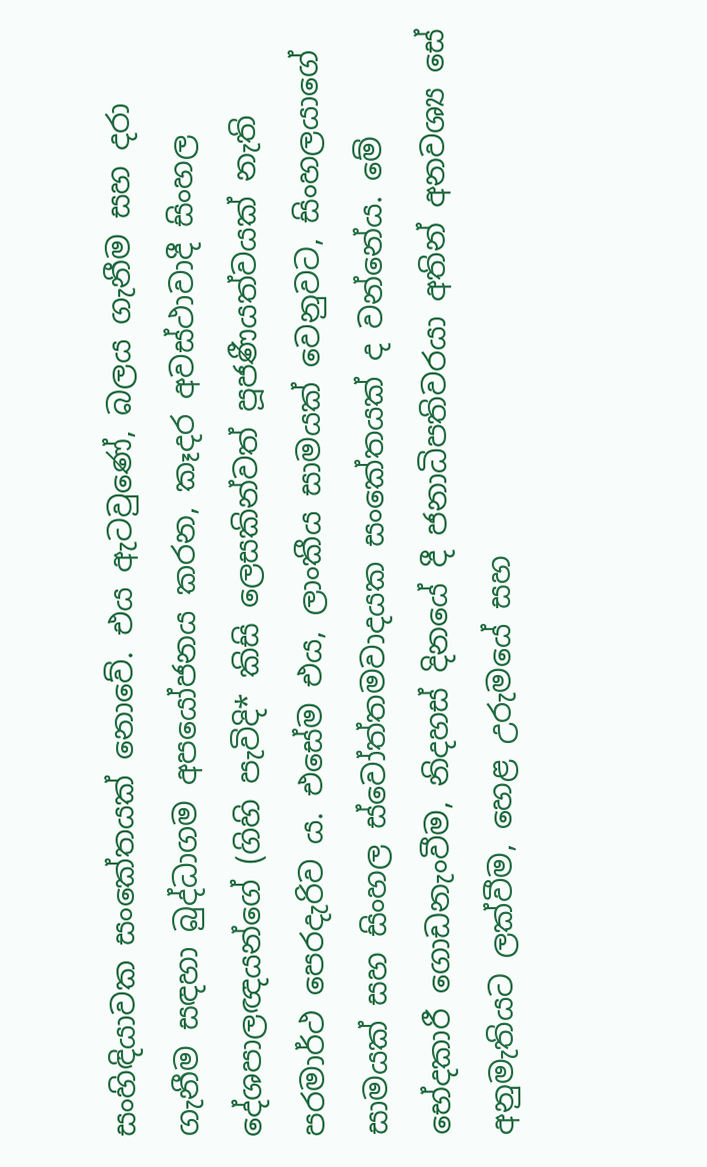සංහිඳියාවක සංකේතයක් නොවේ. එය ඇටවුණේ, බලය ගැනීම සහ දරා ගැනීම සඳහා බුද්ධාගම අපයෝජනය කරන, කෑදර අවස්ථාවාදී සිංහල දේශපාලඥයන්ගේ (ගිහි පැවිදි* කිසි ලෙසකින්වත් පූජණීයත්වයක් නැති පරමාර්ථ පෙරදැරිව ය. එසේම එය, ලාංකීය සාමයක් වෙනුවට, සිංහලයාගේ සාමයක් සහ සිංහල ස්වෝත්තමවාදයක සංකේතයක් ද වන්නේය. මේ භේදකාරී ගොඩනැංවීම, නිදහස් දිනයේ දී ජනාධිපතිවරයා අතින් අනවශ්‍ය සේ අනුමැතියට ලක්වීම, හෙළ උරුමයේ සහ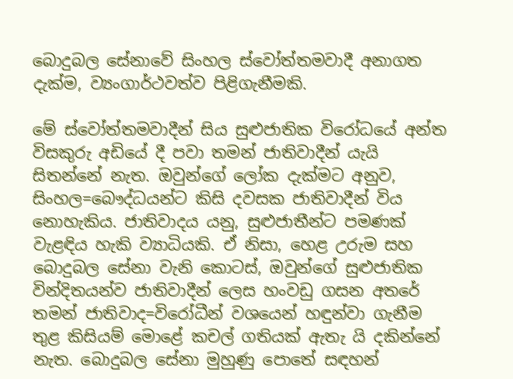බොදුබල සේනාවේ සිංහල ස්වෝත්තමවාදී අනාගත දැක්ම, ව්‍යංගාර්ථවත්ව පිළිගැනීමකි.

මේ ස්වෝත්තමවාදීන් සිය සුළුජාතික විරෝධයේ අන්ත විසකුරු අඩියේ දී පවා තමන් ජාතිවාදීන් යැයි
සිතන්නේ නැත. ඔවුන්ගේ ලෝක දැක්මට අනුව, සිංහල=බෞද්ධයන්ට කිසි දවසක ජාතිවාදීන් විය නොහැකිය. ජාතිවාදය යනු, සුළුජාතීන්ට පමණක් වැළඳිය හැකි ව්‍යාධියකි. ඒ නිසා, හෙළ උරුම සහ බොදුබල සේනා වැනි කොටස්, ඔවුන්ගේ සුළුජාතික වින්දිතයන්ව ජාතිවාදීන් ලෙස හංවඩු ගසන අතරේ තමන් ජාතිවාද=විරෝධීන් වශයෙන් හඳුන්වා ගැනීම තුළ කිසියම් මොළේ කචල් ගතියක් ඇතැ යි දකින්නේ නැත. බොදුබල සේනා මුහුණු පොතේ සඳහන්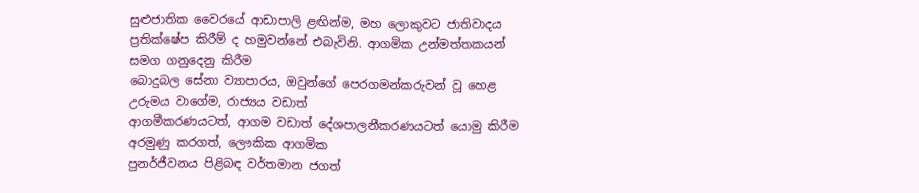සුළුජාතික වෛරයේ ආඩාපාලි ළඟින්ම, මහ ලොකුවට ජාතිවාදය ප්‍රතික්ෂේප කිරීම් ද හමුවන්නේ එබැවිනි. ආගමික උන්මත්තකයන් සමග ගනුදෙනු කිරීම
බොදුබල සේනා ව්‍යාපාරය, ඔවුන්ගේ පෙරගමන්කරුවන් වූ හෙළ උරුමය වාගේම, රාජ්‍යය වඩාත්
ආගමීකරණයටත්, ආගම වඩාත් දේශපාලනීකරණයටත් යොමු කිරීම අරමුණු කරගත්, ලෞකික ආගමික
පුනර්ජීවනය පිළිබඳ වර්තමාන ජගත්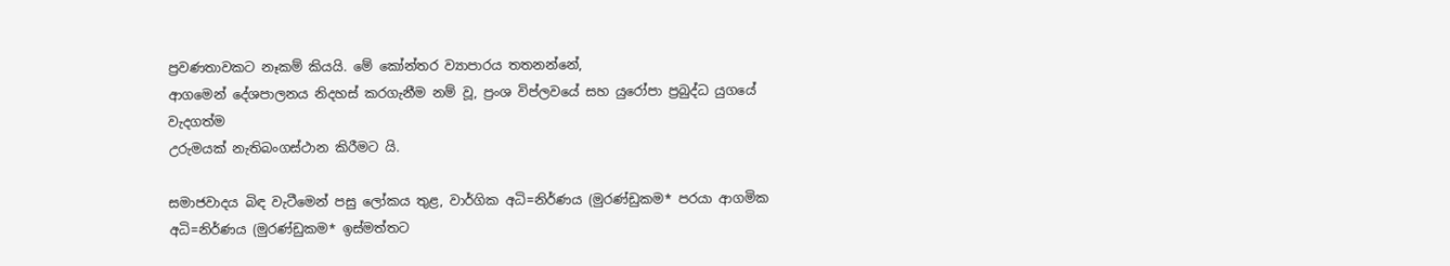ප්‍රවණතාවකට නෑකම් කියයි. මේ කෝන්තර ව්‍යාපාරය තතනන්නේ,
ආගමෙන් දේශපාලනය නිදහස් කරගැනීම නම් වූ, ප්‍රංශ විප්ලවයේ සහ යුරෝපා ප්‍රබුද්ධ යුගයේ වැදගත්ම
උරුමයක් නැතිබංගස්ථාන කිරීමට යි.

සමාජවාදය බිඳ වැටීමෙන් පසු ලෝකය තුළ, වාර්ගික අධි=නිර්ණය (මුරණ්ඩුකම* පරයා ආගමික
අධි=නිර්ණය (මුරණ්ඩුකම* ඉස්මත්තට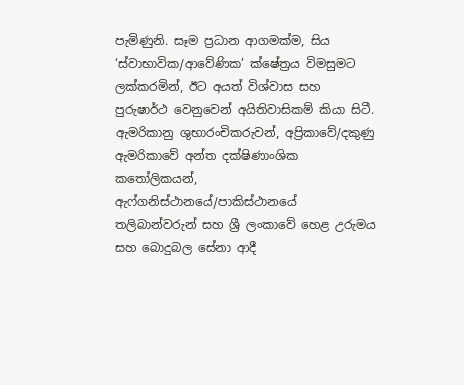පැමිණුනි. සෑම ප්‍රධාන ආගමක්ම, සිය ‘ස්වාභාවික/ආවේණික’ ක්ෂේත්‍රය විමසුමට ලක්කරමින්, ඊට අයත් විශ්වාස සහ පුරුෂාර්ථ වෙනුවෙන් අයිතිවාසිකම් කියා සිටී. ඇමරිකානු ශුභාරංචිකරුවන්, අප්‍රිකාවේ/දකුණු ඇමරිකාවේ අන්ත දක්ෂිණාංශික කතෝලිකයන්, ඇෆ්ගනිස්ථානයේ/පාකිස්ථානයේ තලිබාන්වරුන් සහ ශ්‍රී ලංකාවේ හෙළ උරුමය සහ බොදුබල සේනා ආදී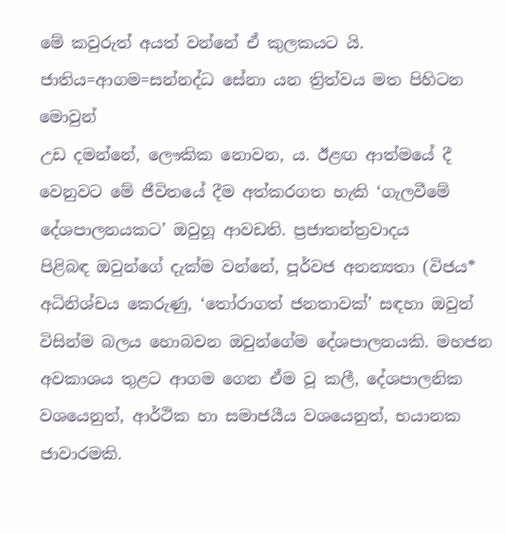මේ කවුරුත් අයත් වන්නේ ඒ කුලකයට යි. ජාතිය=ආගම=සන්නද්ධ සේනා යන ත්‍රිත්වය මත පිහිටන මොවුන්
උඩ දමන්නේ, ලෞකික නොවන, ය. ඊළඟ ආත්මයේ දී
වෙනුවට මේ ජීවිතයේ දීම අත්කරගත හැකි ‘ගැලවීමේ දේශපාලනයකට’ ඔවුහූ ආවඩති. ප්‍රජාතන්ත්‍රවාදය
පිළිබඳ ඔවුන්ගේ දැක්ම වන්නේ, පූර්වජ අනන්‍යතා (විජය* අධිනිශ්චය කෙරුණු, ‘තෝරාගත් ජනතාවක්’ සඳහා ඔවුන් විසින්ම බලය හොබවන ඔවුන්ගේම දේශපාලනයකි. මහජන අවකාශය තුළට ආගම ගෙන ඒම වූ කලී, දේශපාලනික වශයෙනුත්, ආර්ථික හා සමාජයීය වශයෙනුත්, භයානක ජාවාරමකි.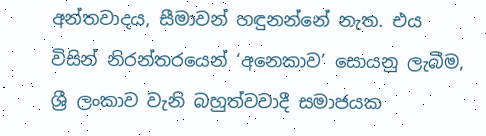අන්තවාදය, සීමාවන් හඳුනන්නේ නැත. එය විසින් නිරන්තරයෙන් ‘අනෙකාව’ සොයනු ලැබීම, ශ්‍රී ලංකාව වැනි බහුත්වවාදී සමාජයක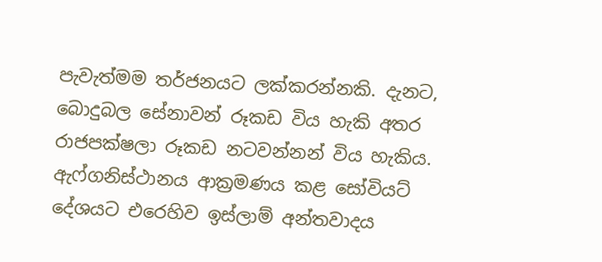පැවැත්මම තර්ජනයට ලක්කරන්නකි. දැනට, බොදුබල සේනාවන් රූකඩ විය හැකි අතර රාජපක්ෂලා රූකඩ නටවන්නන් විය හැකිය. ඇෆ්ගනිස්ථානය ආක්‍රමණය කළ සෝවියට් දේශයට එරෙහිව ඉස්ලාම් අන්තවාදය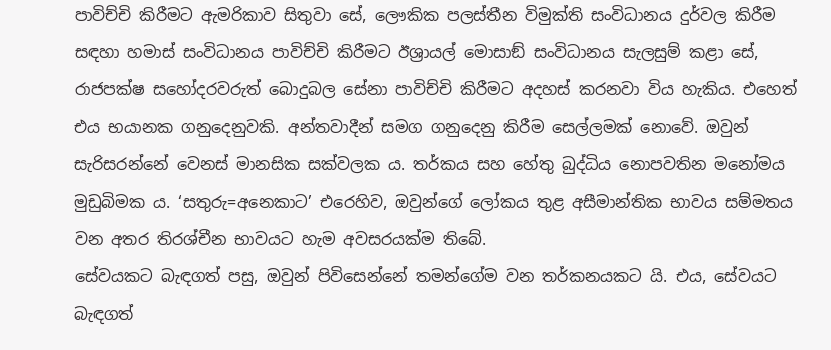පාවිච්චි කිරීමට ඇමරිකාව සිතුවා සේ, ලෞකික පලස්තීන විමුක්ති සංවිධානය දුර්වල කිරීම සඳහා හමාස් සංවිධානය පාවිච්චි කිරීමට ඊශ්‍රායල් මොසාඞ් සංවිධානය සැලසුම් කළා සේ, රාජපක්ෂ සහෝදරවරුත් බොදුබල සේනා පාවිච්චි කිරීමට අදහස් කරනවා විය හැකිය. එහෙත් එය භයානක ගනුදෙනුවකි. අන්තවාදීන් සමග ගනුදෙනු කිරීම සෙල්ලමක් නොවේ. ඔවුන් සැරිසරන්නේ වෙනස් මානසික සක්වලක ය. තර්කය සහ හේතු බුද්ධිය නොපවතින මනෝමය මුඩුබිමක ය. ‘සතුරු=අනෙකාට’ එරෙහිව, ඔවුන්ගේ ලෝකය තුළ අසීමාන්තික භාවය සම්මතය වන අතර තිරශ්චීන භාවයට හැම අවසරයක්ම තිබේ.
සේවයකට බැඳගත් පසු, ඔවුන් පිවිසෙන්නේ තමන්ගේම වන තර්කනයකට යි. එය, සේවයට බැඳගත්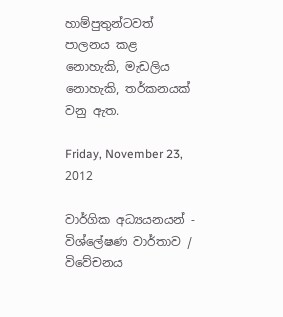හාම්පුතුන්ටවත් පාලනය කළ නොහැකි, මැඩලිය නොහැකි, තර්කනයක් වනු ඇත.

Friday, November 23, 2012

වාර්ගික අධ්‍යයනයන් - විශ්ලේෂණ වාර්තාව / විවේචනය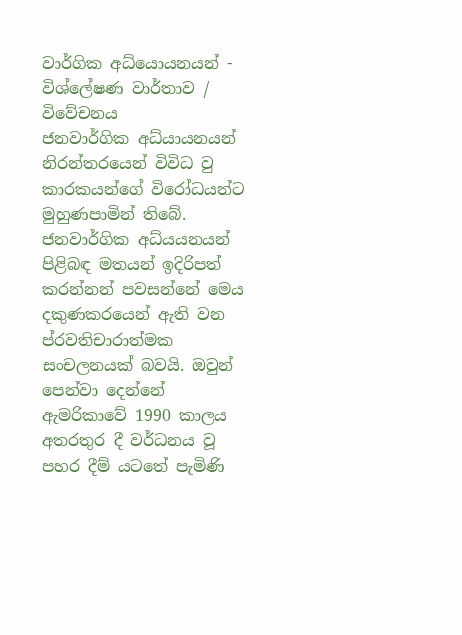වාර්ගික අධ්යොයනයන් - විශ්ලේෂණ වාර්තාව / විවේචනය
ජනවාර්ගික අධ්යායනයන් නිරන්ත‍රයෙන් විවිධ වු කාරකයන්ගේ විරෝධයන්ට මුහුණපාමින් තිබේ. ජනවාර්ගික අධ්ය‍යනයන් පිළිබඳ මතයන් ඉදිරිපත් කරන්නන් පවසන්නේ මෙය දකුණකරයෙන් ඇති වන ප්රවතිචාරාත්මක සංචලනයක් බවයි. ඔවුන් පෙන්වා දෙන්නේ ඇමරිකාවේ 1990 කාලය අතරතුර දී වර්ධනය වූ පහර දීම් යටතේ පැමිණි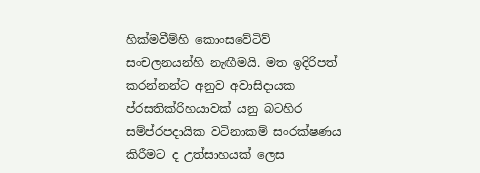හික්මවීම්හි කොංසවේටිව් සංචලනයන්හි නැඟීමයි. මත ඉදිරිපත් කරන්නන්ට අනුව අවාසිදායක ප්රසතික්රිහයාවක් යනු බටහිර සම්ප්රපද‍ායික වටිනාකම් සංරක්ෂණය කිරීමට ද උත්සාහයක් ලෙස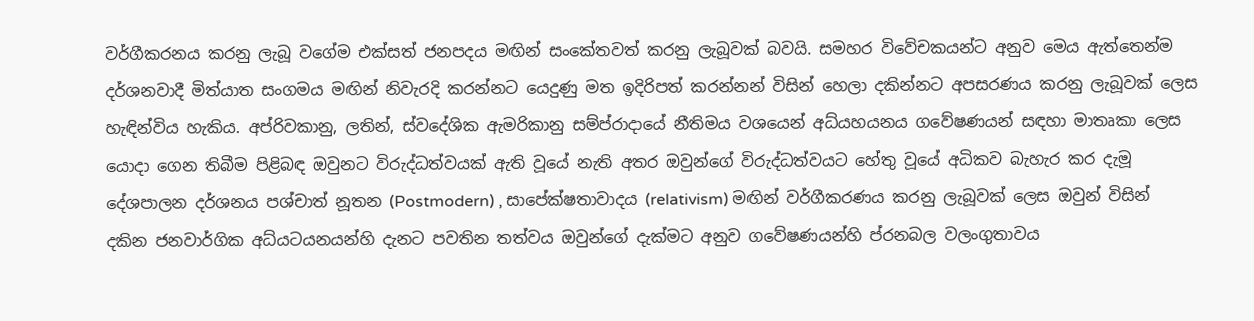වර්ගීකරනය කරනු ලැබූ වගේම එක්සත් ජනපදය මඟින් සංකේතවත් කරනු ලැබූවක් බවයි. සමහර විවේචකයන්ට අනුව මෙය ඇත්තෙන්ම දර්ශනවාදී මිත්යාත සංගමය මඟින් නිවැරදි කරන්නට යෙදුණු මත ඉදිරිපත් කරන්නන් විසින් හෙලා දකින්නට අපසරණය කරනු ලැබූවක් ලෙස හැඳින්විය හැකිය. අප්රිවකානු, ලතින්, ස්වදේශික ඇමරිකානු සම්ප්රාදායේ නීතිමය වශයෙන් අධ්යහයනය ගවේෂණයන් සඳහා මාතෘකා ලෙස යොදා ගෙන තිබීම පිළිබඳ ඔවුනට විරුද්ධත්වයක් ඇති වූ‍යේ නැති අතර ඔවුන්ගේ විරුද්ධත්වයට හේතු වූයේ අධිකව බැහැර කර දැමූ දේශපාලන දර්ශනය පශ්චාත් නූතන (Postmodern) , සාපේක්ෂතාවාදය (relativism) මඟින් වර්ගීකරණය කරනු ලැබූවක් ලෙස ඔවුන් විසින් දකින ජනවාර්ගික අධ්යටයනයන්හි දැනට පවතින තත්වය ඔවුන්ගේ දැක්මට අනුව ගවේෂණයන්හි ප්රනබල වලංගුතාවය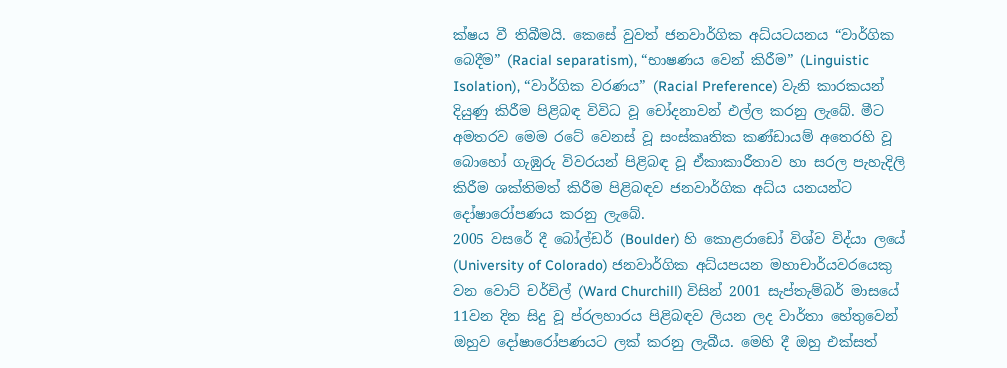ක්ෂය වී තිබීමයි. කෙසේ වුවත් ජනවාර්ගික අධ්යටයනය “වාර්ගික බෙදීම” (Racial separatism), “භාෂණය වෙන් කිරීම” (Linguistic Isolation), “වාර්ගික වරණය” (Racial Preference) වැනි කාරකයන් දියුණු කිරීම පිළිබඳ විවිධ වූ චෝදනාවන් එල්ල කරනු ලැබේ. මීට අමතරව මෙම රටේ වෙනස් වූ සංස්කෘතික කණ්ඩායම් අතෙරහි වූ බොහෝ ගැඹුරු විවරයන් පිළිබඳ වූ ඒකාකාරීතාව හා සරල පැහැදිලි කිරීම ශක්තිමත් කිරීම පිළිබඳව ජනවාර්ගික අධ්ය යනයන්ට දෝෂාරෝපණය කරනු ලැබේ.
2005 වසරේ දී බෝල්ඩර් (Boulder) හි කොළරාඩෝ විශ්ව විද්යා ලයේ (University of Colorado) ජනවාර්ගික අධ්යපයන මහාචාර්යවරයෙකු වන වොට් චර්චිල් (Ward Churchill) විසින් 2001 සැප්තැම්බර් මාසයේ 11වන දින සිදු වූ ප්රලහාරය පිළිබඳව ලියන ලද වාර්තා හේතුවෙන් ඔහුව දෝෂාරෝපණයට ලක් කරනු ලැබීය. මෙහි දී ඔහු එක්සත්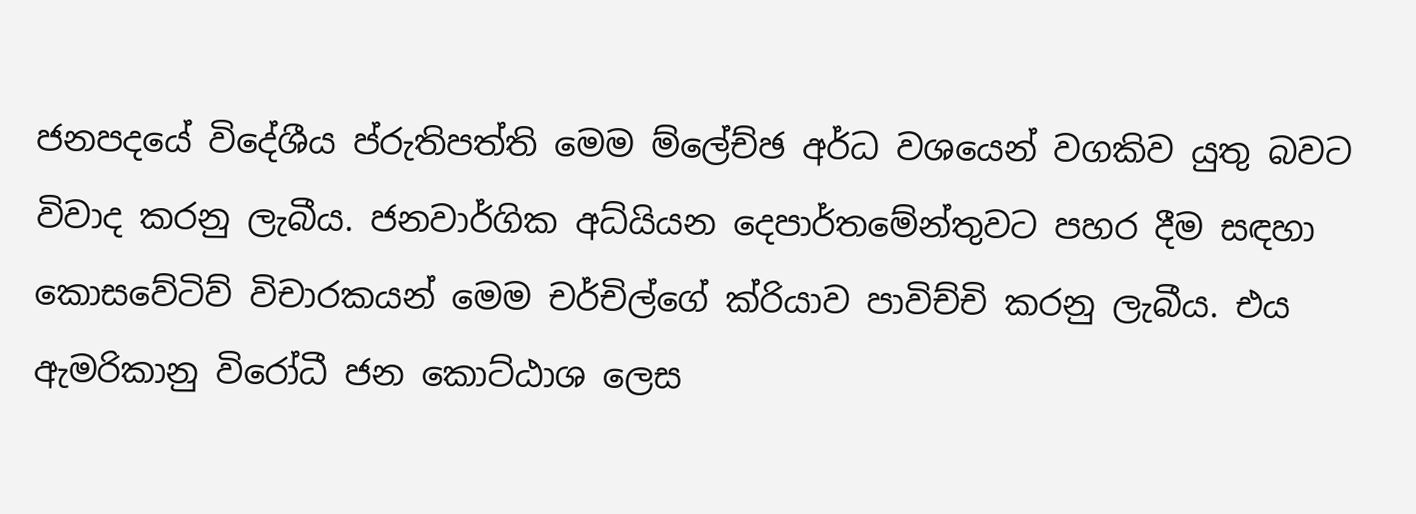ජනපදයේ විදේශීය ප්රුතිපත්ති මෙම ම්ලේච්ඡ අර්ධ වශයෙන් වගකිව යුතු බවට විවාද කරනු ලැබීය. ජනවාර්ගික අධ්යියන දෙපාර්තමේන්තුවට පහර දීම සඳහා කොසවේටිව් වි‍චාරකයන් මෙම චර්චිල්ගේ ක්රියාව පාවිච්චි කරනු ලැබීය‍. එය ඇමරිකානු විරෝධී ජන කොට්ඨාශ ලෙස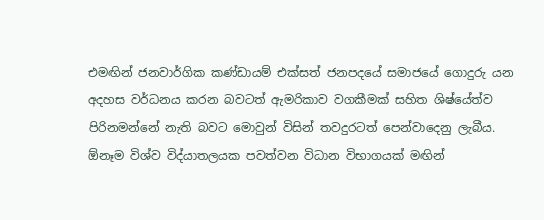එමඟින් ජනවාර්ගික කණ්ඩායම් එක්සත් ජනපදයේ සමාජයේ ගොදුරු යන අදහස වර්ධනය කරන බවටත් ඇමරිකාව වගකීමක් සහිත ශිෂ්යේත්ව පිරිනමන්නේ නැති බවට මොවුන් විසින් තවදුරටත් පෙන්වාදෙනු ලැබීය. ඕනෑම විශ්ව විද්යාතලයක පවත්වන විධාන විභාගයක් මඟින්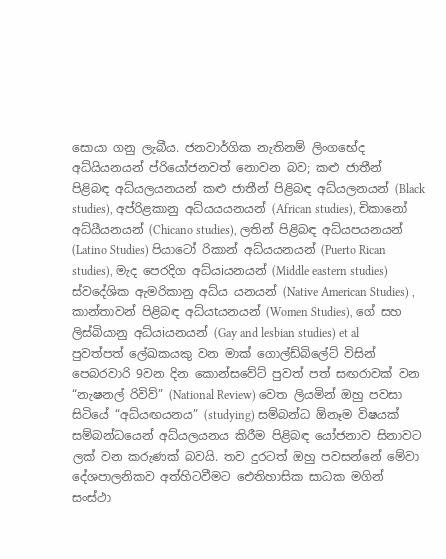සොයා ගනු ලැබීය‍. ජනවාර්ගික නැතිනම් ලිංගභේද අධ්යියනයන් ප්රියෝජනවත් නොවන බව; කළු ජාතීන් පිළිබඳ අධ්යලයනයන් කළු ජාතීන් පිළිබඳ අධ්යලනයන් (Black studies), අප්රිළකානු අධ්යයයනයන් (African studies), චිකානෝ අධ්යීයනයන් (Chicano studies), ලතින් පිළිබඳ අධ්යපයනයන් (Latino Studies) පියාටෝ රිකාන් අධ්ය‍යනයන් (Puerto Rican studies), මැද පෙරදිග අධ්යiයනයන් (Middle eastern studies) ස්වදේශික ඇමරිකානු අධ්ය යනයන් (Native American Studies) , කාන්තාවන් පිළිබඳ අධ්යtයනයන් (Women Studies), ගේ සහ ලිස්බියානු අධ්යiයනයන් (Gay and lesbian studies) et al පුවත්පත් ලේඛකයකු වන මාක් ගොල්ඩ්බිලේට් විසින් පෙබරවාරි 9වන දින කොන්සවේට් පුවත් පත් සඟරාවක් වන “නැෂනල් රිවිව්” (National Review) වෙත ලියමින් ඔහු පවසා සිටියේ “අධ්යඟයනය” (studying) සම්බන්ධ ඕනෑම විෂයක් සම්බන්ධයෙන් අධ්යලයනය කිරීම පිළිබඳ යෝජනාව සිනාවට ලක් වන කරුණක් බවයි. තව දුරටත් ඔහු පවසන්නේ මේවා දේශපාලනිකව අත්හිටවීමට ‍ඓතිහාසික සාධක මගින් සංස්ථා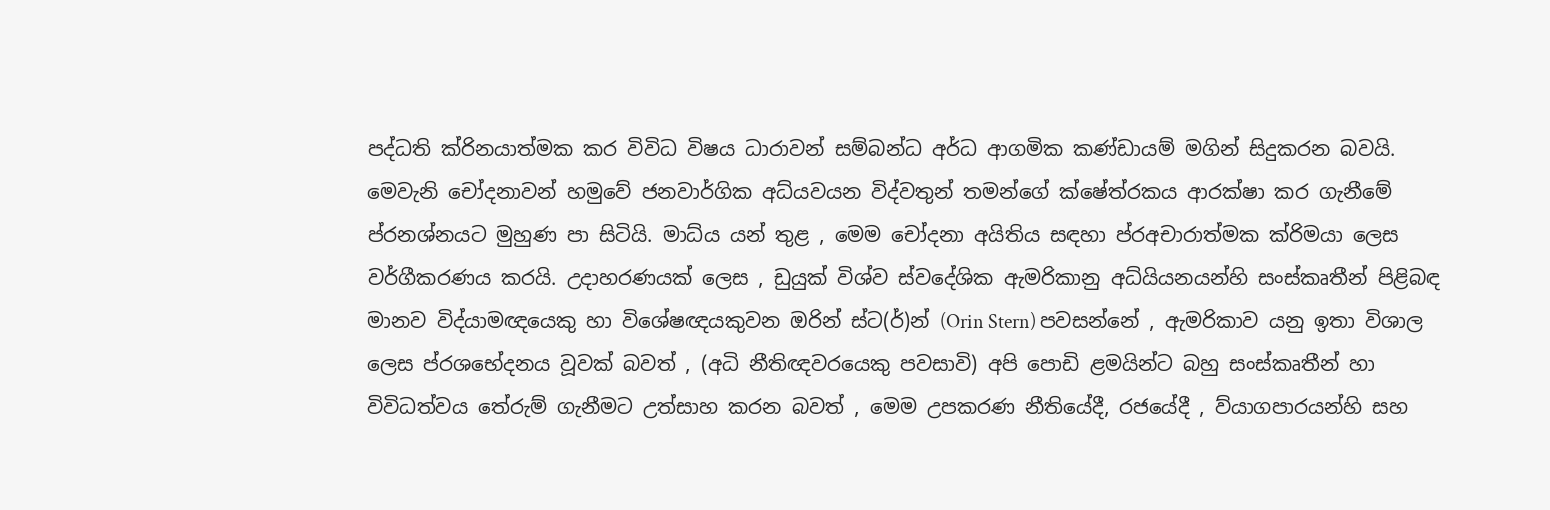පද්ධති ක්රිනයාත්මක කර විවිධ විෂය ධාරාවන් සම්බන්ධ අර්ධ ආගමික කණ්ඩායම් මගින් සිදුකරන බවයි.
මෙවැනි චෝදනාවන් හමුවේ ජනවාර්ගික අධ්යවයන විද්වතුන් තමන්ගේ ක්ෂේත්රකය ආරක්ෂා කර ගැනීමේ ප්රනශ්නයට මුහුණ පා සිටියි. මාධ්ය යන් තුළ , මෙම චෝදනා අයිතිය සඳහා ප්රඅචාරාත්මක ක්රිමයා ලෙස වර්ගීකරණය කරයි. උදාහරණයක් ලෙස , ඩුයුක් විශ්ව ස්වදේශික ඇමරිකානු අධ්යියනයන්හි සංස්කෘතීන් පිළිබඳ මානව විද්යාමඥයෙකු හා විශේෂඥයකුවන ඔරින් ස්ට(ර්)න් (Orin Stern) පවසන්නේ , ඇමරිකාව යනු ඉතා විශාල ලෙස ප්රශභේදනය වූවක් බවත් , (අධි නීතිඥවරයෙකු පවසාවි) අපි පොඩි ළමයින්ට බහු සංස්කෘතීන් හා විවිධත්වය තේරුම් ගැනීමට උත්සාහ කරන බවත් , මෙම උපකරණ නීතියේදී, රජයේදී , ව්යාගපාරයන්හි සහ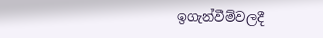ඉගැන්වීම්වලදී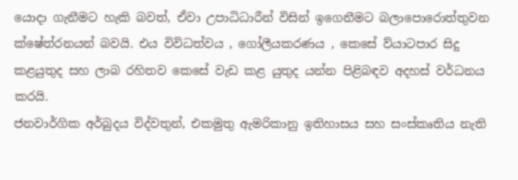යොදා ගැනීමට හැකි බවත්, ඒවා උපාධිධාරීන් විසින් ඉගෙනීමට බලාපොරොත්තුවන ක්ෂේත්රනයන් බවයි. එය විවිධත්වය , ගෝලීයකරණය , කෙසේ ව්යාටපාර සිදු කළයුතුද සහ ලාබ රහිතව කෙසේ වැඩ කළ යුතුද යන්න පිළිබඳව අදහස් වර්ධනය කරයි.
ජනවාර්ගික අර්බුදය විද්වතුන්, එකමුතු ඇමරිකානු ඉතිහාසය සහ සංස්කෘතිය නැති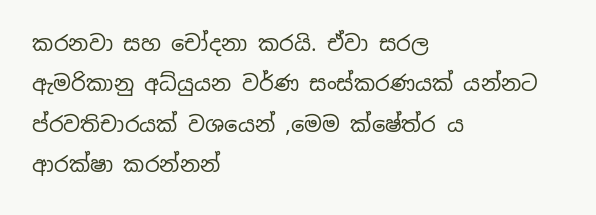කරනවා සහ චෝදනා කරයි. ඒවා සරල ඇමරිකානු අධ්යුයන වර්ණ සංස්කරණයක් යන්නට ප්රවතිචාරයක් වශයෙන් ,මෙම ක්ෂේත්ර ය ආරක්ෂා කරන්නන්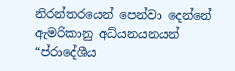නිරන්තරයෙන් පෙන්වා දෙන්නේ ඇමරිකානු අධ්යනයනයන් “ප්රා‍දේශීය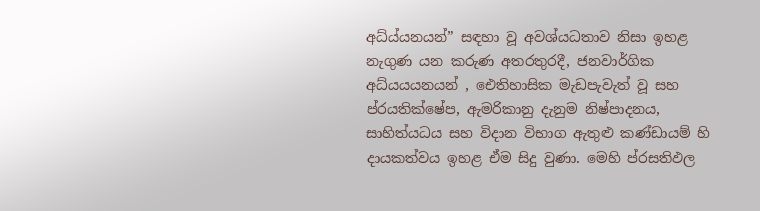අධ්ය්යනයන්” සඳහා වූ අවශ්යධතාව නිසා ඉහළ නැගුණ යන කරුණ අතරතුරදී, ජනවාර්ගික අධ්යයයනයන් , ඓතිහාසික මැඩපැවැත් වූ සහ ප්රයතික්ෂේප, ඇමරිකානු දැනුම නිෂ්පාදනය, සාහිත්යධය සහ විදාන විභාග ඇතුළු කණ්ඩායම් හි දායකත්වය ඉහළ ඒම සිදු වුණා. මෙහි ප්රසතිඵල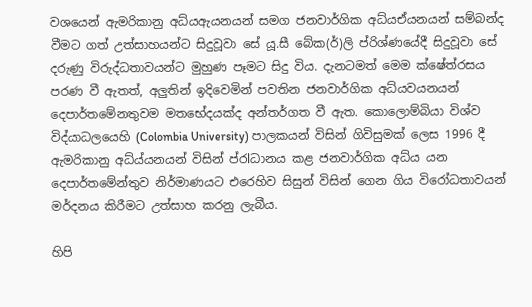වශයෙන් ඇමරිකානු අධ්යඇයනයන් සමග ජනවාර්ගික අධ්යඒයනයන් සම්බන්ද වීමට ගත් උත්සාහයන්ට සිදුවූවා සේ යූ.සී බේක(ර්)ලි ප්රිශ්ණයේදී සිදුවූවා සේ දරුණු විරුද්ධතාවයන්ට මුහුණ පෑමට සිදු විය. දැනටමත් මෙම ක්ෂේත්රසය පරණ වී ඇතත්, අලුතින් ඉදිවෙමින් පවතින ජනවාර්ගික අධ්යවයනයන් දෙපාර්තමේනතුවම මතභේදයක්ද අන්තර්ගත වී ඇත. කොලොම්බියා විශ්ව විද්යාධලයෙහි (Colombia University) පාලකයන් විසින් ගිවිසුමක් ලෙස 1996 දී ඇමරිකානු අධ්ය්යනයන් විසින් ප්රlධානය කළ ජනවාර්ගික අධ්ය යන දෙපාර්තමේන්තුව නිර්මාණයට එරෙහිව සිසුන් විසින් ගෙන ගිය විරෝධතාවයන් මර්දනය කිරීමට උත්සාහ කරනු ලැබීය.

හිපි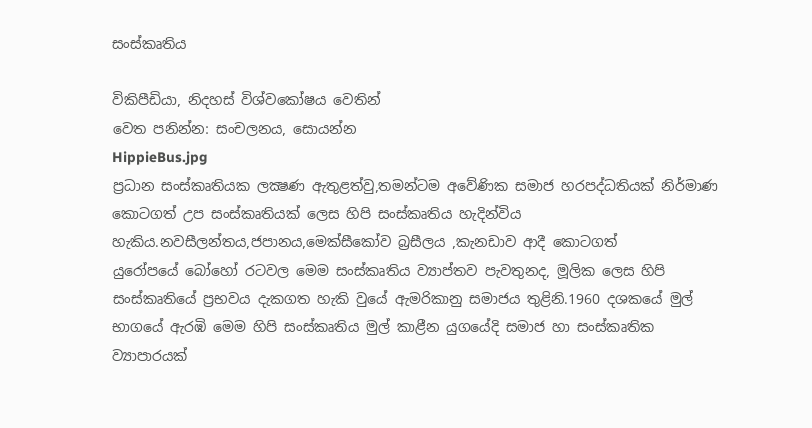සංස්කෘතිය

විකිපීඩියා, නිදහස් විශ්වකෝෂය වෙතින්
වෙත පනින්න: සංචලනය, සොයන්න
HippieBus.jpg
ප්‍රධාන සංස්කෘතියක ලක්‍ෂණ ඇතුළත්වු,තමන්ටම අවේණික සමාජ හරපද්ධතියක් නිර්මාණ කොටගත් උප සංස්කෘතියක් ලෙස හිපි සංස්කෘතිය හැදින්විය හැකිය.නවසීලන්තය,ජපානය,මෙක්සීකෝව බ්‍රසීලය ,කැනඩාව ආදී කොටගත් යුරෝපයේ ‍බෝහෝ රටවල මෙම සංස්කෘතිය ව්‍යාප්තව පැවතුනද, මූලික ලෙස හිපි සංස්කෘති‍යේ ප්‍රභවය දැකගත හැකි වුයේ ඇමරිකානු සමාජය තුළිනි.1960 දශකයේ මුල් භාගයේ ඇරඹි මෙම හිපි සංස්කෘතිය මුල් කාළීන යුගයේදි සමාජ හා සංස්කෘතික ව්‍යාපාරයක්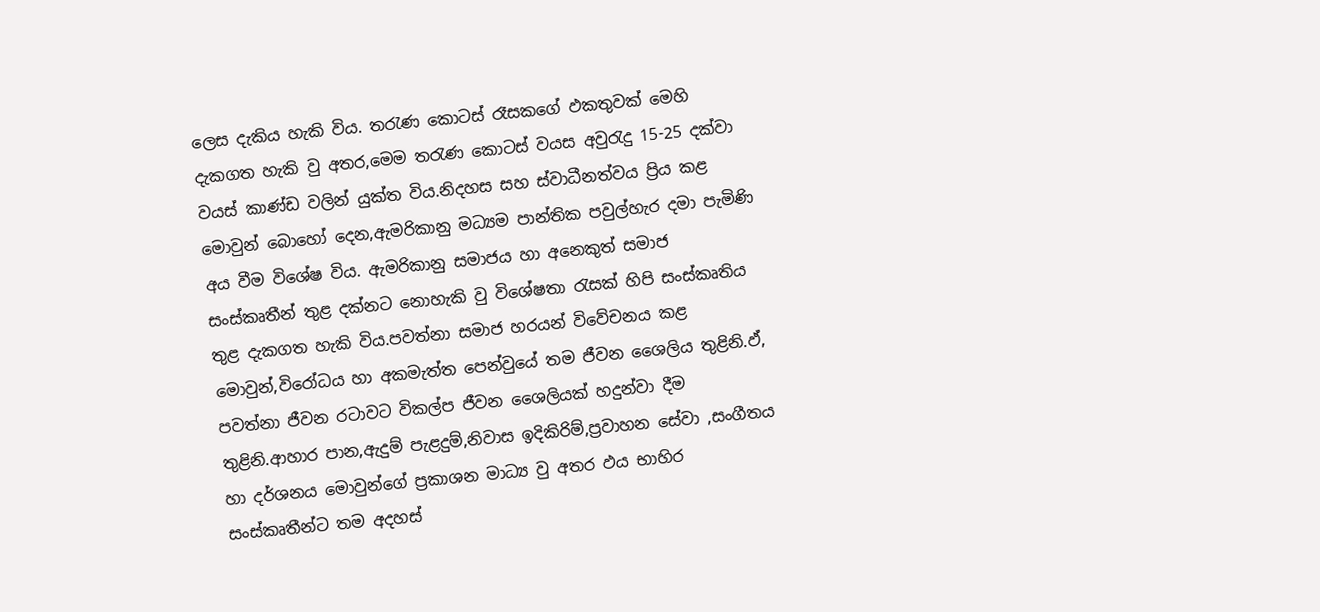ලෙස දැකිය හැකි විය. තරැණ කොටස් රෑසකගේ ඵකතුවක් මෙහි දැකගත හැකි වු අතර,මෙම තරැණ කොටස් වයස අවුරැදු 15-25 දක්වා වයස් කාණ්ඩ වලින් යුක්ත විය.නිදහස සහ ස්වාධීනත්වය ප්‍රිය කළ මොවුන් බොහෝ දෙන,ඇමරිකානු මධ්‍යම පාන්තික පවුල්හැර දමා පැමිණි අය වීම විශේෂ විය. ඇමරිකානු සමාජය හා අනෙකුත් සමාජ සංස්කෘතීන් තුළ දක්නට නොහැකි වු විශේෂතා රැසක් හිපි සංස්කෘතිය තුළ දැකගත හැකි විය.පවත්නා සමාජ හරයන් විවේචනය කළ මොවුන්,විරෝධය හා අකමැත්ත පෙන්වුයේ තම ජීවන ශෛලිය තුළිනි.ඵ්, පවත්නා ජීවන රටාවට විකල්ප ජීවන ශෛලියක් හදුන්වා දීම තුළිනි.ආහාර පාන,ඇදුම් පැළදුම්,නිවාස ඉදිකිරිම්,ප්‍රවාහන සේවා ,සංගීතය හා දර්ශනය මොවුන්ගේ ප්‍රකාශන මාධ්‍ය වු අතර ඵය භාහිර සංස්කෘතීන්ට තම අදහස්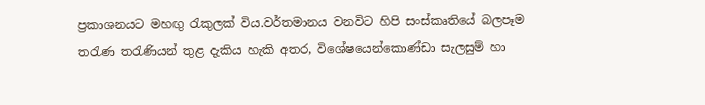ප්‍රකාශනයට මහඟු රැකුලක් විය.වර්තමානය වනවිට හිපි සංස්කෘතියේ බලපෑම තරැණ තරැණියන් තුළ දැකිය හැකි අතර, විශේෂයෙන්කොණ්ඩා සැලසුම් හා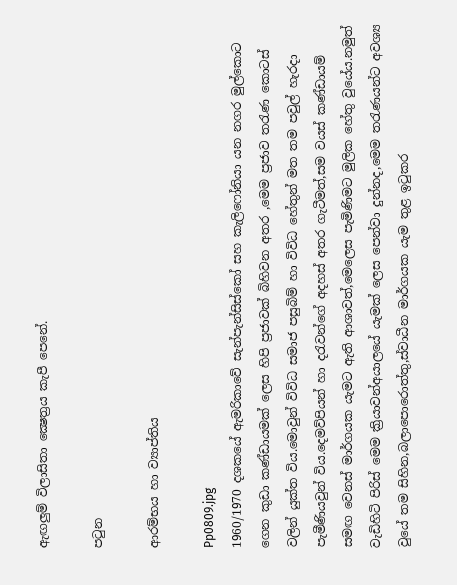ඇඟලුම් විලාසිතා ක්‍ෂෙත්‍රය කැපී පෙනේ.

පටුන

ආරම්භය හා ව්‍යාප්තිය

Pp0809.jpg
1960/1970 දශකයේ ඇමරිකාවේ සැන්පැන්සිස්කෝ සහ කැලි‍‍ෆෝනියා යන නගර මුල්කොට ගෙන කුඩා කණ්ඩායමක් ලෙස හිපි ප්‍රජාවක් බිහිවන අතර ,මෙම ප්‍රජාව තරැණ කොටස් වලින් යුක්ත විය.මොවුන් විවිධ සමාජ පසුබිම් හා විවිධ හේතුන් මත තම පවුල් හැරදා පැමීණියවුන් විය.දෙමව්පියන් හා දරැවන්ගේ අදහස් අතර ගැටීමත්,සම වයස් කණ්ඩායම් සමඟ වෙනස් මාර්ගයක යැමට ඇති ආශාවත්,මෙලෙස පැමිණිමට මුලික හේතු වුයේය.නමුත් වැඩිහිටි පිරිස් මෙම ක්‍රියාවන්අයාලයේ යැමක් ලෙස පෙන්වා දුන්නද,මෙම තරැණයන්ට අවශ්‍ය වුයේ තම සිහින,බලාපොරොත්තු,ස්වාධීන මාර්ගයක යැම තුළ ඉටුකර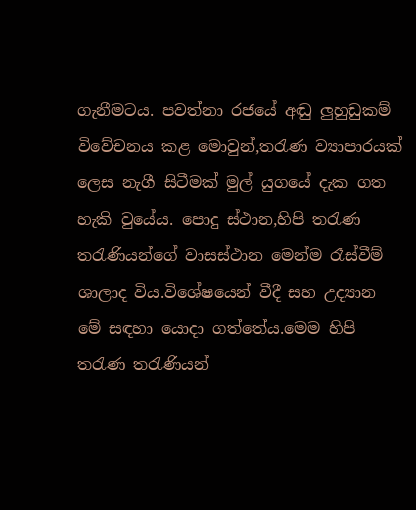ගැනීමටය. පවත්නා රජයේ අඬු ලුහුඩුකම් විවේචනය කළ මොවුන්,තරැණ ව්‍යාපාරයක් ලෙස නැගී සිටීමක් මුල් යුගයේ දැක ගත හැකි වුයේය. පොදු ස්ථාන,හිපි තරැණ තරැණියන්ගේ වාසස්ථාන මෙන්ම රෑස්වීම් ශාලාද විය.විශේෂයෙන් වීදී සහ උද්‍යාන මේ සඳහා යොදා ගත්තේය.මෙම හිපි තරැණ තරැණියන්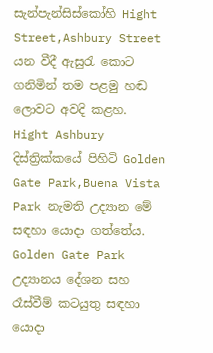සැන්පැන්සිස්කෝහි Hight Street,Ashbury Street යන වීදී ඇසුරැ කොට ගනිමින් තම පළමු හඬ ලොවට අවදි කළහ. Hight Ashbury දිස්ත්‍රික්කයේ පිහිටි Golden Gate Park,Buena Vista Park නැමති උද්‍යාන මේ සඳහා යොදා ගත්තේය. Golden Gate Park උද්‍යානය දේශන සහ රෑස්වීම් කටයුතු සඳහා යොදා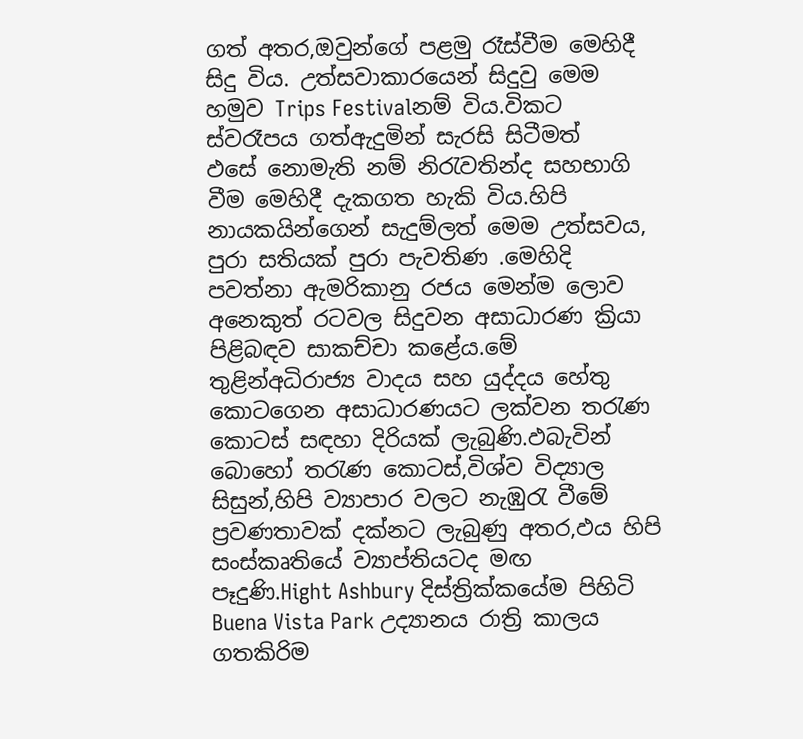ගත් අතර,ඔවුන්ගේ පළමු රෑස්වීම මෙහිදී සිදු විය. උත්සවාකාරයෙන් සිදුවු මෙම හමුව Trips Festivalනම් විය.විකට ස්වරෑපය ගත්ඇදුමින් සැරසි සිටීමත් ඵසේ ‍නොමැති නම් නිරැවතින්ද සහභාගි වීම මෙහිදී දැකගත හැකි විය.හිපි නායකයින්ගෙන් සැදුම්ලත් මෙම උත්සවය, පුරා සතියක් පුරා පැවතිණ .මෙහිදි පවත්නා ඇමරිකානු රජය මෙන්ම ලොව අනෙකුත් රටවල සිදුවන අසාධාරණ ක්‍රියා පිළිබඳව සාකච්චා කළේය.මේ තුළින්අධිරාජ්‍ය වාදය සහ යුද්දය හේතු කොටගෙන අසාධාරණයට ලක්වන තරැණ කොටස් සඳහා දිරියක් ලැබුණි.ඵබැවින් බොහෝ තරැණ කොටස්,විශ්ව විද්‍යාල සිසුන්,හිපි ව්‍යාපාර වලට නැඹුරැ වීමේ ප්‍රවණතාවක් දක්නට ලැබුණු අතර,ඵය හිපි සංස්කෘතියේ ව්‍යාප්තියටද මඟ පෑදුණි.Hight Ashbury දිස්ත්‍රික්කයේම පිහිටි Buena Vista Park උද්‍යානය රාත්‍රි කාලය ගතකිරිම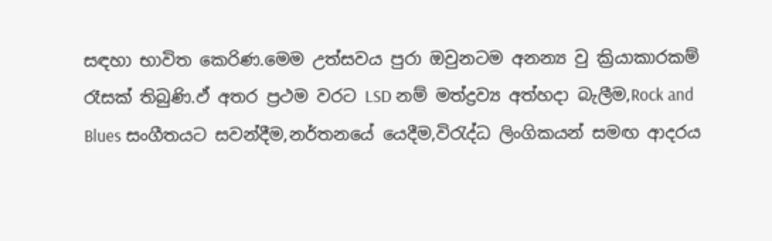සඳහා භාවිත කෙරිණ.මෙම උත්සවය පුරා ඔවුනටම අනන්‍ය වු ක්‍රියාකාරකම් රෑසක් තිබුණි.ඵ් අතර ප්‍රථම වරට LSD නම් මත්ද්‍රව්‍ය අත්හදා බැලීම,Rock and Blues සංගීතයට සවන්දීම,නර්තනයේ යෙදීම,විරැද්ධ ලිංගිකයන් සමඟ ආදරය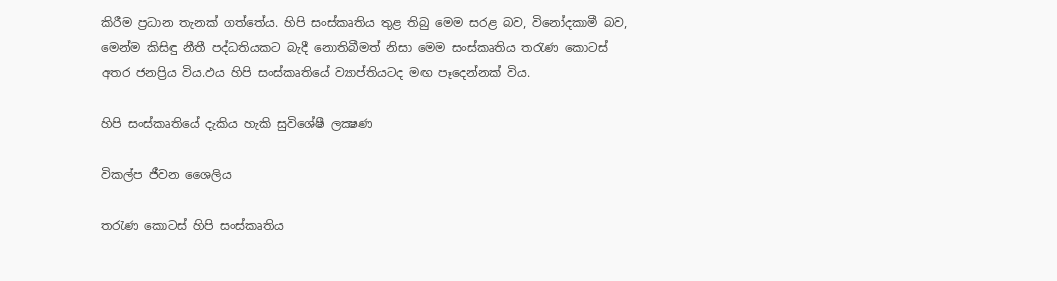කිරීම ප්‍රධාන තැනක් ගත්තේය. හිපි සංස්කෘතිය තුළ තිබු මෙම සරළ බව, විනෝදකාමී බව, මෙන්ම කිසිඳු නීතී පද්ධතියකට බැදී නොතිබීමත් නිසා මෙම සංස්කෘතිය තරැණ කොටස් අතර ජනප්‍රිය විය.ඵය හිපි සංස්කෘතියේ ව්‍යාප්තියටද මඟ පෑදෙන්නක් විය.

හිපි සංස්කෘතියේ දැකිය හැකි සුවිශේෂී ලක්‍ෂණ

විකල්ප ජීවන ශෛලිය

තරැණ කොටස් හිපි සංස්කෘතිය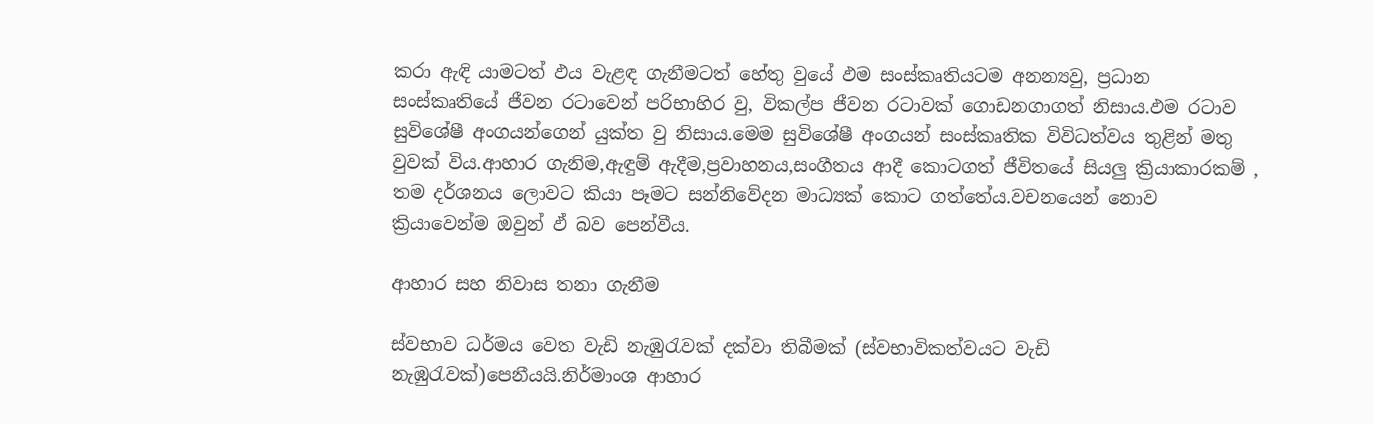කරා ඇඳි යාමටත් ඵය වැළඳ ගැනීමටත් හේතු වුයේ ඵම සංස්කෘතියටම අනන්‍යවු, ප්‍රධාන සංස්කෘතියේ ජීවන රටාවෙන් පරිභාහිර වු, විකල්ප ජීවන රටාවක් ගොඩනගාගත් නිසාය.ඵම රටාව සුවිශේෂී අංගයන්ගෙන් යුක්ත වු නිසාය.මෙම සුවිශේෂී අංගයන් සංස්කෘතික විවිධත්වය තුළින් මතු වුවක් විය.ආහාර ගැනිම,ඇඳුම් ඇදීම,ප්‍රවාහනය,සංගීතය ආදී කොටගත් ජීවිතයේ සියලු ක්‍රියාකාරකම් , තම දර්ශනය ලොවට කියා පෑමට සන්නිවේදන මාධ්‍යක් කොට ගත්තේය.වචනයෙන් නොව ක්‍රියාවෙන්ම ඔවුන් ඵ් බව පෙන්වීය.

ආහාර සහ නිවාස තනා ගැනීම

ස්වභාව ධර්මය වෙත වැඩි නැඹුරැවක් දක්වා තිබීමක් (ස්වභාවිකත්වයට වැඩි නැඹුරැවක්)පෙනීයයි.නිර්මාංශ ආහාර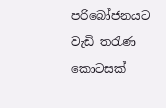පරිබෝජනයට වැඩි තරැණ කොටසක්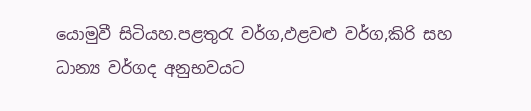යොමුවී සිටියහ.පළතුරැ වර්ග,ඵළවළු වර්ග,කිරි සහ ධාන්‍ය වර්ගද අනුභවයට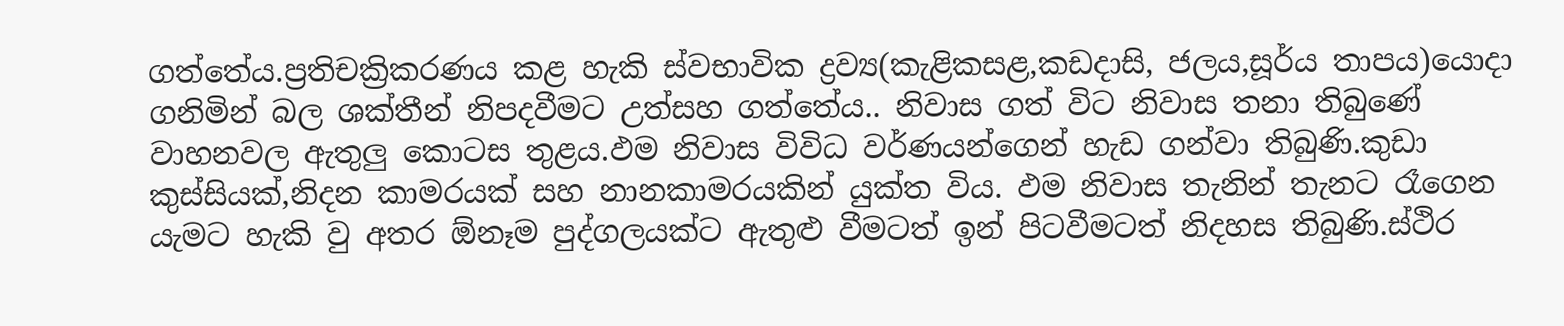ගත්තේය.ප්‍රතිචක්‍රිකරණය කළ හැකි ස්වභාවික ද්‍රව්‍ය(කැළිකසළ,කඩදාසි, ජලය,සූර්ය තාපය)යොදා ගනිමින් බල ශක්තීන් නිපදවීමට උත්සහ ගත්තේය.. නිවාස ගත් විට නිවාස තනා තිබු‍ණේ වාහනවල ඇතුලු කොටස තුළය.ඵම නිවාස විවිධ වර්ණයන්ගෙන් හැඩ ගන්වා තිබුණි.කුඩා කුස්සියක්,නිදන කාමරයක් සහ නානකාමරයකින් යුක්ත විය. ඵම නිවාස තැනින් තැනට රෑගෙන යැමට හැකි වු අතර ඕනෑම පුද්ගලයක්ට ඇතු‍ළු වීමටත් ඉන් පිටවීමටත් නිදහස තිබුණි.ස්ථිර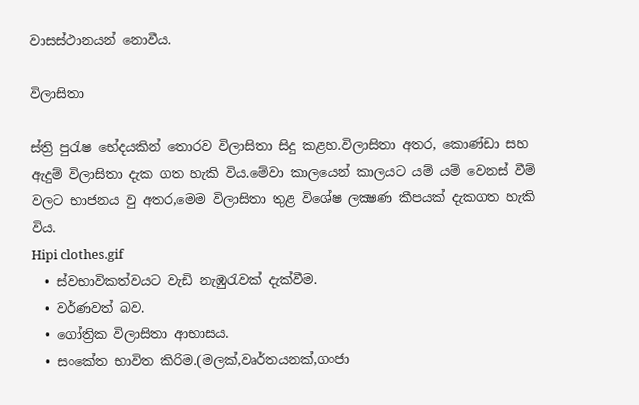වාසස්ථානයන් නොවීය.

විලාසිතා

ස්ත්‍රි පුරැෂ භේදයකින් තොරව විලාසිතා සිදු කළහ.විලාසිතා අතර, කොණ්ඩා සහ ඇදුම් විලාසිතා දැක ගත හැකි විය.මේවා කාලයෙන් කාලයට යම් යම් වෙනස් වීම් වලට භාජනය වු අතර,මෙම විලාසිතා තුළ විශේෂ ලක්‍ෂණ කීපයක් දැකගත හැකි විය.
Hipi clothes.gif
  • ස්වභාවිකත්වයට වැඩි නැඹුරැවක් දැක්වීම.
  • වර්ණවත් බව.
  • ගෝත්‍රික විලාසිතා ආභාසය.
  • සංකේත භාවිත කිරිම.(මලක්,වෘර්තයනක්,ගංජා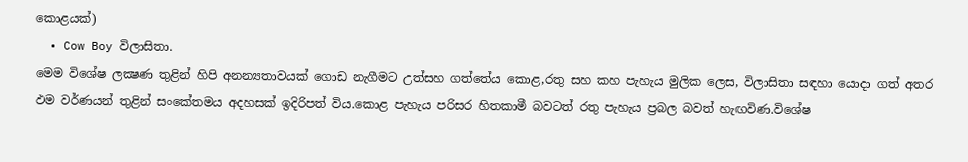කොළයක්)
  • Cow Boy විලාසිතා.
මෙම විශේෂ ලක්‍ෂණ තුළින් හිපි අනන්‍යතාවයක් ගොඩ නැගීමට උත්සහ ගත්තේය කොළ,රතු සහ කහ පැහැය මුලික ලෙස, විලාසිතා සඳහා යොදා ගත් අතර ඵම වර්ණයන් තුළින් සංකේතමය අදහසක් ඉදිරිපත් විය.කොළ පැහැය පරිසර හිතකාමී බවටත් රතු පැහැය ප්‍රබල බවත් හැඟවිණ.විශේෂ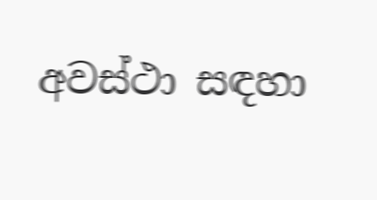අවස්ථා සඳහා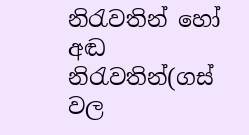නිරැවතින් හෝ අඬ නිරැවතින්(ගස් වල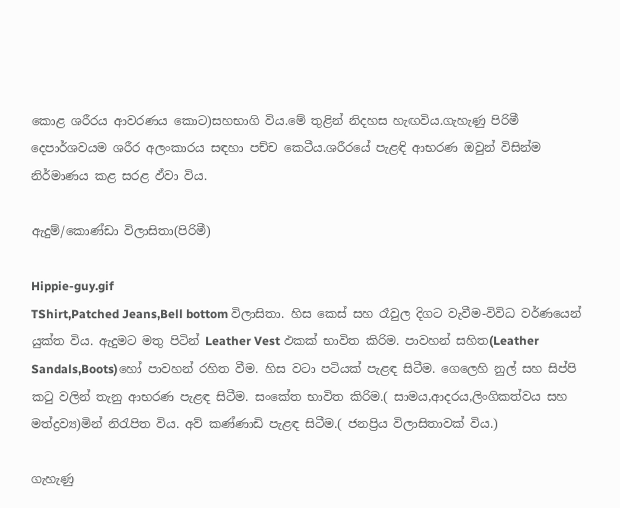කොළ ශරීරය ආවරණය කොට)සහභාගි විය.මේ තුළින් නිදහස හැඟවිය.ගැහැණු පිරිමී දෙපාර්ශවයම ශරීර අලංකාරය සඳහා පච්ච කෙටීය.ශරීරයේ පැළඳි ආභරණ ඔවුන් විසින්ම නිර්මාණය කළ සරළ ඵ්වා විය.

ඇදුම්/කොණ්ඩා විලාසිතා(පිරිමී)

Hippie-guy.gif
TShirt,Patched Jeans,Bell bottom විලාසිතා. හිස කෙස් සහ රෑවුල දිගට වැවීම-විවිධ වර්ණයෙන් යුක්ත විය. ඇදුමට මතු පිටින් Leather Vest ඵකක් භාවිත කිරිම. පාවහන් සහිත(Leather Sandals,Boots)හෝ පාවහන් රහිත වීම. හි‍ස වටා පටියක් පැළඳ සිටීම. ගෙලෙහි නුල් සහ සිප්පි කටු වලින් තැනු ආභරණ පැළඳ සිටීම. සංකේත භාවිත කිරිම.( සාමය,ආදරය,ලිංගිකත්වය සහ මත්ද්‍රව්‍ය)මින් නිරැපිත විය. අව් කණ්ණාඩි පැළඳ සිටීම.( ජනප්‍රිය විලාසිතාවක් විය.)

ගැහැණු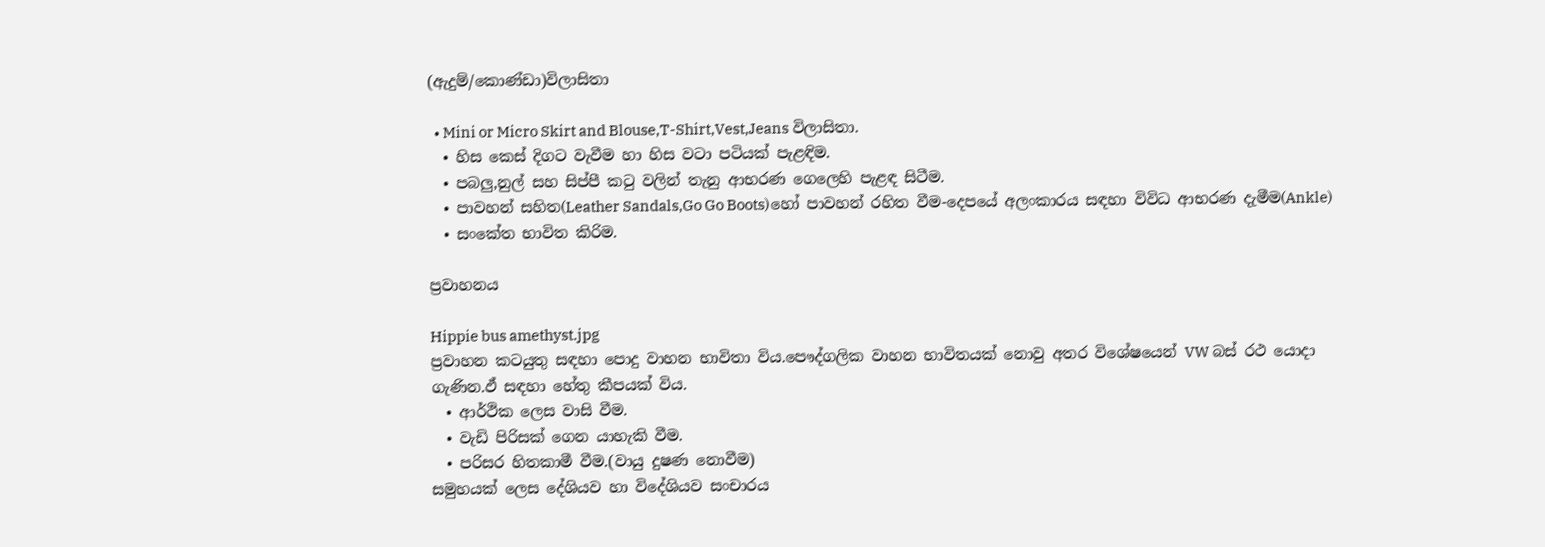(ඇදුම්/කොණ්ඩා)විලාසිතා

  • Mini or Micro Skirt and Blouse,T-Shirt,Vest,Jeans විලාසිතා.
  • හිස කෙස් දිගට වැවීම හා හි‍ස වටා පටියක් පැළඳිම.
  • පබලු,නුල් සහ සිප්පී කටු වලින් තැනු ආභරණ ගෙලෙහි පැළඳ සිටීම.
  • පාවහන් සහිත(Leather Sandals,Go Go Boots)හෝ පාවහන් රහිත වීම-දෙපයේ අලංකාරය සඳහා විවිධ ආභරණ දැමීම(Ankle)
  • සංකේත භාවිත කිරිම.

ප්‍රවාහනය

Hippie bus amethyst.jpg
ප්‍රවාහන කටයුතු සඳහා පොදු වාහන භාවිතා විය.පෞද්ගලික වාහන භාවිතයක් නොවු අතර විශේෂයෙන් VW බස් රථ යොදා ගැණින.ඵ් සඳහා හේතු කීපයක් විය.
  • ආර්ථික ලෙස වාසි වීම.
  • වැඩි පිරිසක් ගෙන යාහැකි වීම.
  • පරිසර හිතකාමී වීම.(වායු දුෂණ නොවීම)
සමුහයක් ලෙස දේශියව හා විදේශියව සංචාරය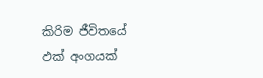කිරිම ජීවිතයේ ඵක් අංගයක්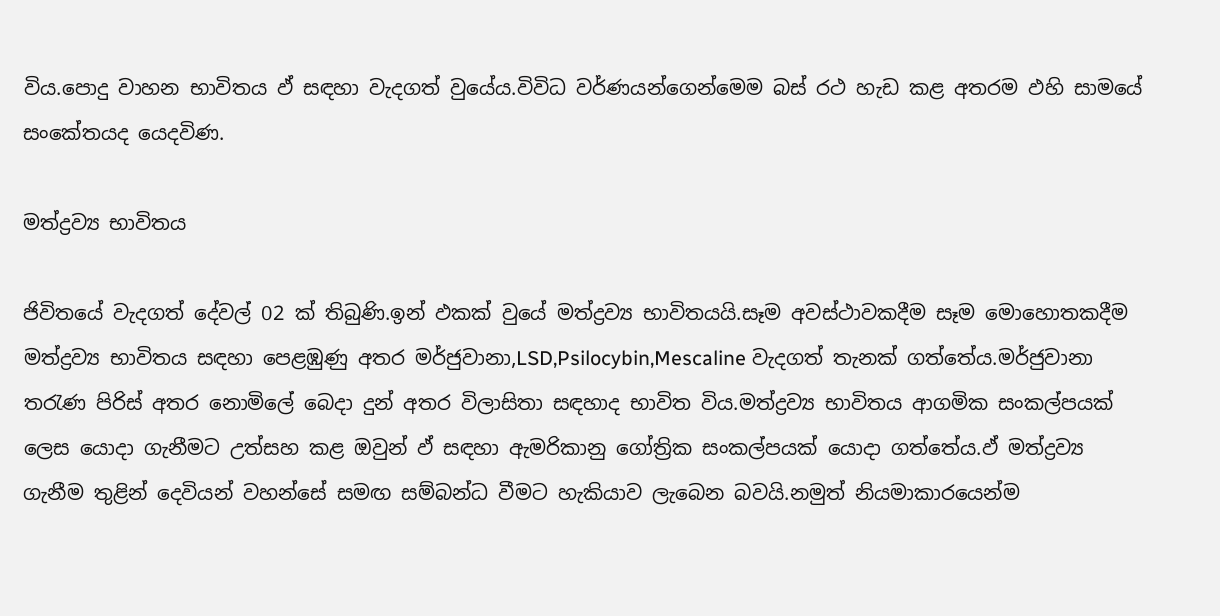විය.පොදු වාහන භාවිතය ඵ් සඳහා වැදගත් වුයේය.විවිධ වර්ණයන්ගෙන්මෙම බස් රථ හැඩ කළ අතරම ඵහි සාමයේ සංකේතයද යෙදවිණ.

මත්ද්‍රව්‍ය භාවිතය

ජිවිතයේ වැදගත් දේවල් 02 ක් තිබුණි.ඉන් ඵකක් වුයේ මත්ද්‍රව්‍ය භාවිතයයි.සෑම අවස්ථාවකදීම සෑම මොහොතකදීම මත්ද්‍රව්‍ය භාවිතය සඳහා පෙළඹුණු අතර මර්ජුවානා,LSD,Psilocybin,Mescaline වැදගත් තැනක් ගත්තේය.මර්ජුවානා තරැණ පිරිස් අතර නොමිලේ බෙදා දුන් අතර විලාසිතා සඳහාද භාවිත විය.මත්ද්‍රව්‍ය භාවිතය ආගමික සංකල්පයක් ලෙස යොදා ගැනීමට උත්සහ කළ ඔවුන් ඵ් සඳහා ඇමරිකානු ගෝත්‍රික සංකල්පයක් යොදා ගත්තේය.ඵ් මත්ද්‍රව්‍ය ගැනීම තුළින් දෙවියන් වහන්සේ සමඟ සම්බන්ධ වීමට හැකියාව ලැබෙන බවයි.නමුත් නියමාකාරයෙන්ම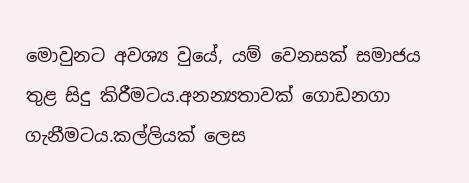මොවුනට අවශ්‍ය වුයේ, යම් වෙනසක් සමාජය තුළ සිදු කිරීමටය.අනන්‍යතාවක් ගොඩනගා ගැනීමටය.කල්ලියක් ලෙස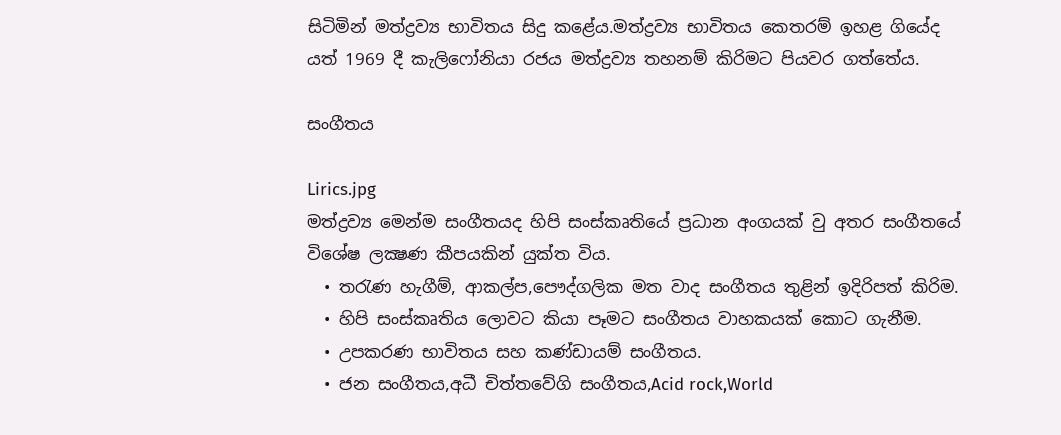සිටිමින් මත්ද්‍රව්‍ය භාවිතය සිදු කළේය.මත්ද්‍රව්‍ය භාවිතය කෙතරම් ඉහළ ගියේද යත් 1969 දී කැලි‍‍ෆෝනියා රජය මත්ද්‍රව්‍ය තහනම් කිරිමට පියවර ගත්තේය.

සංගීතය

Lirics.jpg
මත්ද්‍රව්‍ය මෙන්ම සංගීතයද හිපි සංස්කෘතියේ ප්‍රධාන අංගයක් වු අතර සංගීත‍යේ විශේෂ ලක්‍ෂණ කීපයකින් යුක්ත විය.
  • තරැණ හැගීම්, ආකල්ප,පෞද්ගලික මත වාද සංගීතය තුළින් ඉදිරිපත් කිරිම.
  • හිපි සංස්කෘතිය ලොවට කියා පෑමට සංගීතය වාහකයක් කොට ගැනීම.
  • උපකරණ භාවිතය සහ කණ්ඩායම් සංගීතය.
  • ජන සංගීතය,අධී චිත්තවේගි සංගීතය,Acid rock,World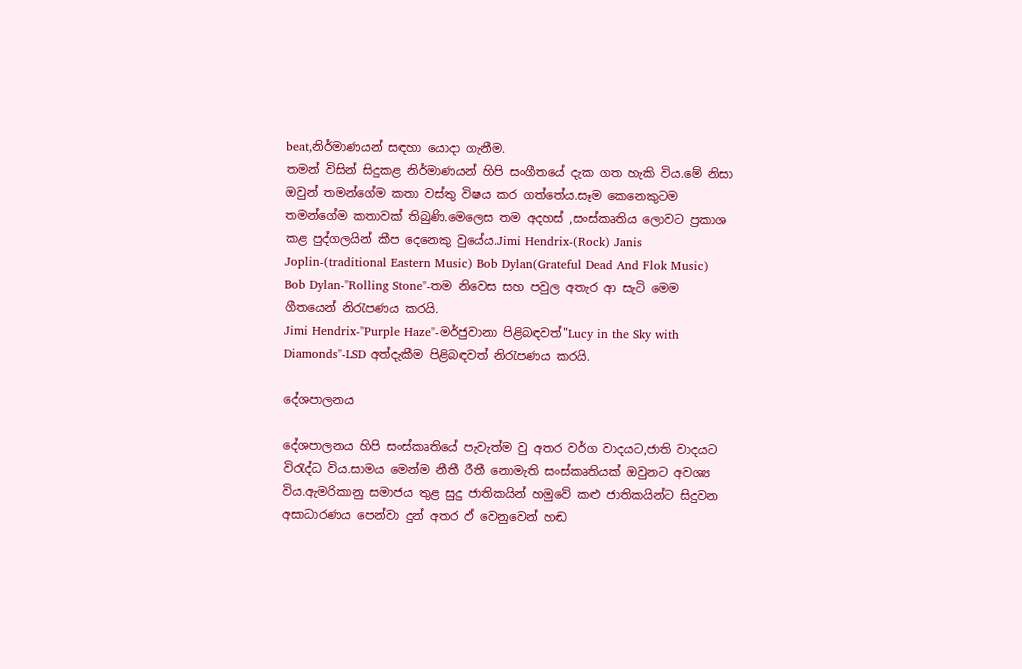beat,නිර්මාණයන් සඳහා යොදා ගැනීම.
තමන් විසින් සිදුකළ නිර්මාණයන් හිපි සංගීතයේ දැක ගත හැකි විය.මේ නිසා ඔවුන් තමන්ගේම කතා වස්තු විෂය කර ගත්තේය.සෑම කෙනෙකුටම තමන්ගේම කතාවක් තිබුණි.මෙලෙස තම අදහස් ,සංස්කෘතිය ලොවට ප්‍රකාශ කළ පුද්ගලයින් කීප දෙනෙකු වු‍යේය.Jimi Hendrix-(Rock) Janis Joplin-(traditional Eastern Music) Bob Dylan(Grateful Dead And Flok Music)
Bob Dylan-"Rolling Stone"-තම නිවෙස සහ පවුල අතැර ආ සැටි මෙම ගීතයෙන් නිරැපණය කරයි.
Jimi Hendrix-"Purple Haze"-මර්ජුවානා පිළිබඳවත්"Lucy in the Sky with Diamonds"-LSD අත්දැකීම පිළිබඳවත් නිරැපණය කරයි.

දේශපාලනය

දේශපාලනය හිපි සංස්කෘතියේ පැවැත්ම වු අතර වර්ග වාදයට,ජාති වාදයට විරැද්ධ විය.සාමය මෙන්ම නීතී රීතී නොමැති සංස්කෘතියක් ඔවුනට අවශ්‍ය විය.ඇමරිකානු සමාජය තුළ සුදු ජාතිකයින් හමුවේ කළු ජාතිකයින්ට සිදුවන අසාධාරණය පෙන්වා දුන් අතර ඵ් වෙනුවෙන් හඬ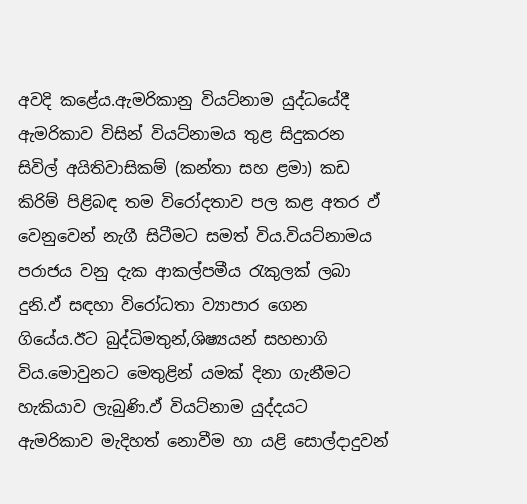අවදි කළේය.ඇමරිකානු වියට්නාම යුද්ධයේදී ඇමරිකාව විසින් වියට්නාමය තුළ සිදුකරන සිවිල් අයිතිවාසිකම් (කන්තා සහ ළමා) කඩ කිරිම් පිළිබඳ තම විරෝදතාව පල කළ අතර ඵ් වෙනුවෙන් නැගී සිටීමට සමත් විය.වියට්නාමය පරාජය වනු දැක ආකල්පමීය රැකුලක් ලබා දුනි.ඵ් සඳහා විරෝධතා ව්‍යාපාර ගෙන ගියේය.ඊට බුද්ධිමතුන්,ශිෂ්‍යයන් සහභාගි විය.මොවුනට මෙතුළින් යමක් දිනා ගැනීමට හැකියාව ලැබුණි.ඵ් වියට්නාම යුද්දයට ඇමරිකාව මැදිහත් නොවීම හා යළි සොල්දාදුවන්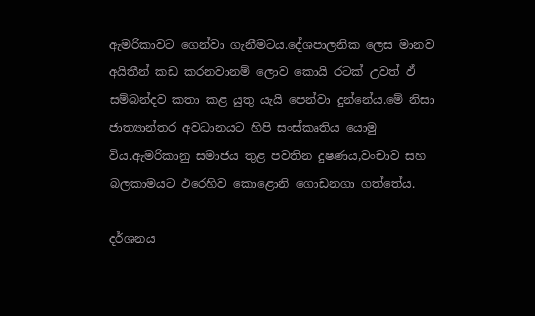ඇමරිකාවට ගෙන්වා ගැනීමටය.දේශපාලනික ලෙස මානව අයිතීන් කඩ කරනවානම් ලොව කොයි රටක් උවත් ඵ් සම්බන්දව කතා කළ යුතු යැයි පෙන්වා දුන්නේය.මේ නිසා ජාත්‍යාන්තර අවධානයට හිපි සංස්කෘතිය යොමු විය.ඇමරිකානු සමාජය තුළ පවතින දුෂණය,වංචාව සහ බලකාමයට ඵරෙහිව කොළොනි ගොඩනගා ගත්තේය.

දර්ශනය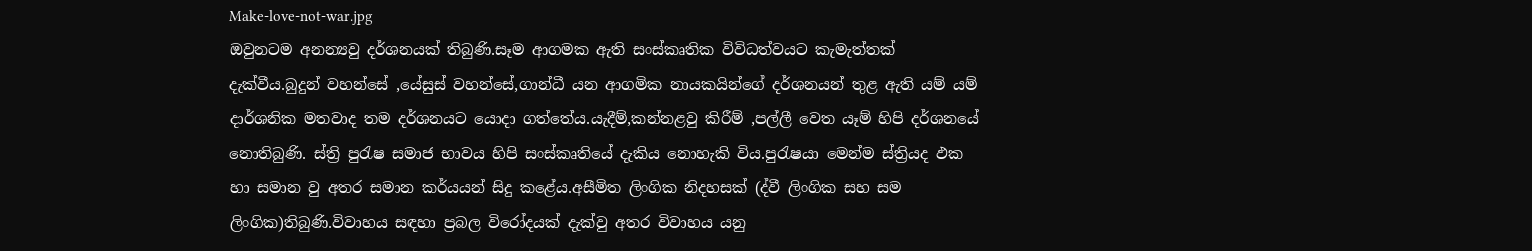Make-love-not-war.jpg
ඔවුනටම අනන්‍යවු දර්ශනයක් තිබුණි.සෑම ආගමක ඇති සංස්කෘතික විවිධත්වයට කැමැත්තක් දැක්වීය.බුදුන් වහන්සේ ,යේසුස් වහන්සේ,ගාන්ධී යන ආගමික නායකයින්ගේ දර්ශනයන් තුළ ඇති යම් යම් දාර්ශනික මතවාද තම දර්ශනයට යොදා ගත්තේය.යැදීම්,කන්නළවු කිරීම් ,පල්ලී වෙත යෑම් හිපි දර්ශනයේ නොතිබුණි. ස්ත්‍රි පුරැෂ සමාජ භාවය හිපි සංස්කෘතියේ දැකිය නොහැකි විය.පුරැෂයා මෙන්ම ස්ත්‍රියද ඵක හා සමාන වු අතර සමාන කර්යයන් සිදු කළේය.අසීමිත ලිංගික නිදහසක් (ද්වී ලිංගික සහ සම ලිංගික)තිබුණි.විවාහය සඳහා ප්‍රබල විරෝදයක් දැක්වු අතර විවාහය යනු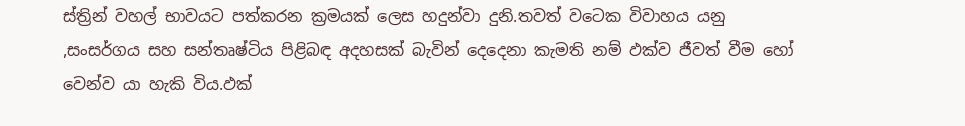ස්ත්‍රින් වහල් භාවයට පත්කරන ක්‍රමයක් ලෙස හදුන්වා දුනි.තවත් වටෙක විවාහය යනු ,සංසර්ගය සහ සන්තෘෂ්ටිය පිළිබඳ අදහසක් බැවින් දෙදෙනා කැමති නම් ඵක්ව ජීවත් වීම හෝ වෙන්ව යා හැකි විය.ඵක්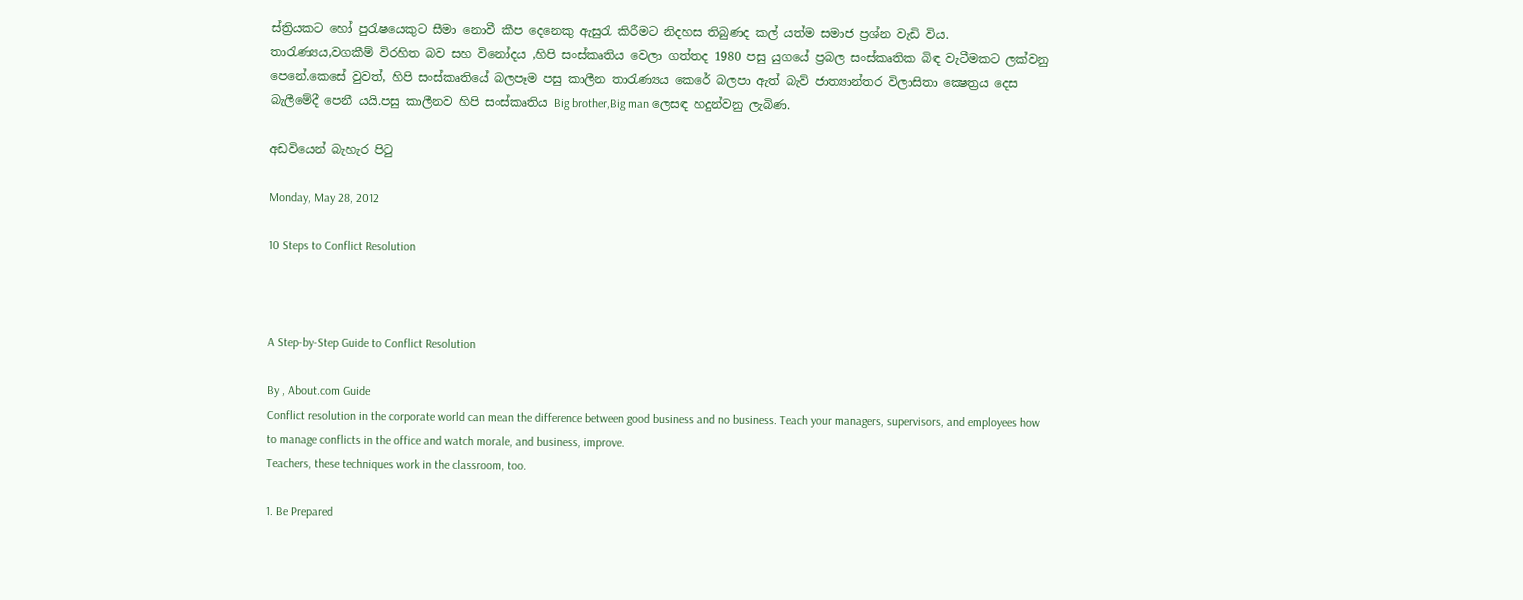ස්ත්‍රියකට හෝ පුරැෂයෙකුට සීමා නොවී කීප දෙනෙකු ඇසුරැ කිරීමට නිදහස තිබුණද කල් යත්ම සමාජ ප්‍රශ්න වැඩි විය. තාරැණ්‍යය,වගකීම් විරහිත බව සහ විනෝදය ,හිපි සංස්කෘතිය වෙලා ගත්තද 1980 පසු යුගයේ ප්‍රබල සංස්කෘතික බිඳ වැටීමකට ලක්වනු පෙනේ.කෙසේ වුවත්, හිපි සංස්කෘතියේ බලපෑම පසු කාලීන තාරැණ්‍යය කෙරේ බලපා ඇත් බැව් ජාත්‍යාන්තර විලාසිතා ක්‍ෂෙත්‍රය දෙස බැලීමේදී පෙනී යයි.පසු කාලීනව හිපි සංස්කෘතිය Big brother,Big man ලෙසඳ හදුන්වනු ලැබිණ.

අඩවියෙන් බැහැර පිටු

Monday, May 28, 2012

10 Steps to Conflict Resolution



A Step-by-Step Guide to Conflict Resolution

By , About.com Guide
Conflict resolution in the corporate world can mean the difference between good business and no business. Teach your managers, supervisors, and employees how to manage conflicts in the office and watch morale, and business, improve.
Teachers, these techniques work in the classroom, too.

1. Be Prepared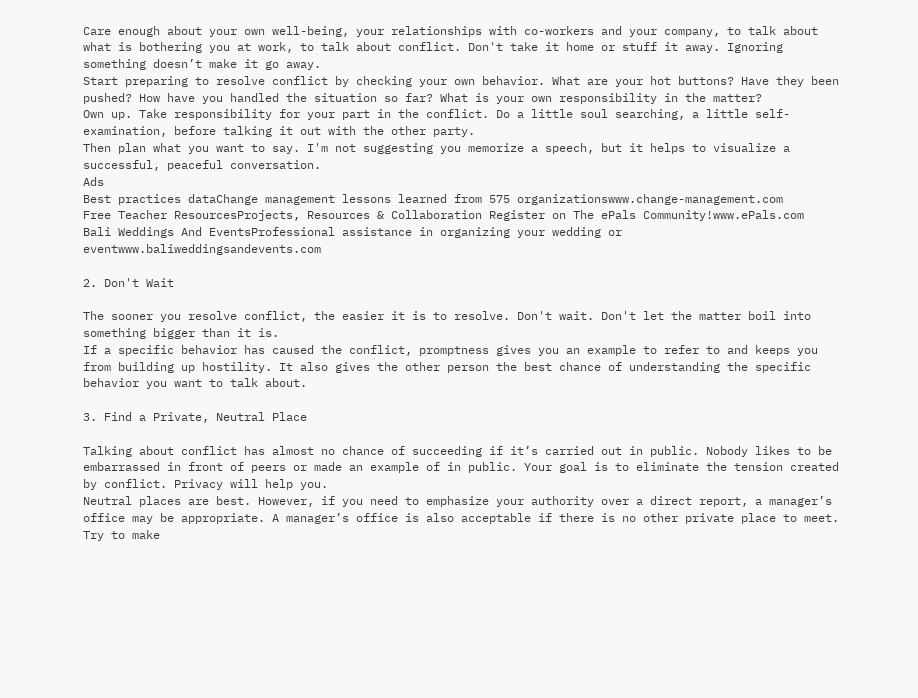Care enough about your own well-being, your relationships with co-workers and your company, to talk about what is bothering you at work, to talk about conflict. Don't take it home or stuff it away. Ignoring something doesn’t make it go away.
Start preparing to resolve conflict by checking your own behavior. What are your hot buttons? Have they been pushed? How have you handled the situation so far? What is your own responsibility in the matter?
Own up. Take responsibility for your part in the conflict. Do a little soul searching, a little self-examination, before talking it out with the other party.
Then plan what you want to say. I'm not suggesting you memorize a speech, but it helps to visualize a successful, peaceful conversation.
Ads
Best practices dataChange management lessons learned from 575 organizationswww.change-management.com
Free Teacher ResourcesProjects, Resources & Collaboration Register on The ePals Community!www.ePals.com
Bali Weddings And EventsProfessional assistance in organizing your wedding or eventwww.baliweddingsandevents.com

2. Don't Wait

The sooner you resolve conflict, the easier it is to resolve. Don't wait. Don't let the matter boil into something bigger than it is.
If a specific behavior has caused the conflict, promptness gives you an example to refer to and keeps you from building up hostility. It also gives the other person the best chance of understanding the specific behavior you want to talk about.

3. Find a Private, Neutral Place

Talking about conflict has almost no chance of succeeding if it’s carried out in public. Nobody likes to be embarrassed in front of peers or made an example of in public. Your goal is to eliminate the tension created by conflict. Privacy will help you.
Neutral places are best. However, if you need to emphasize your authority over a direct report, a manager’s office may be appropriate. A manager’s office is also acceptable if there is no other private place to meet. Try to make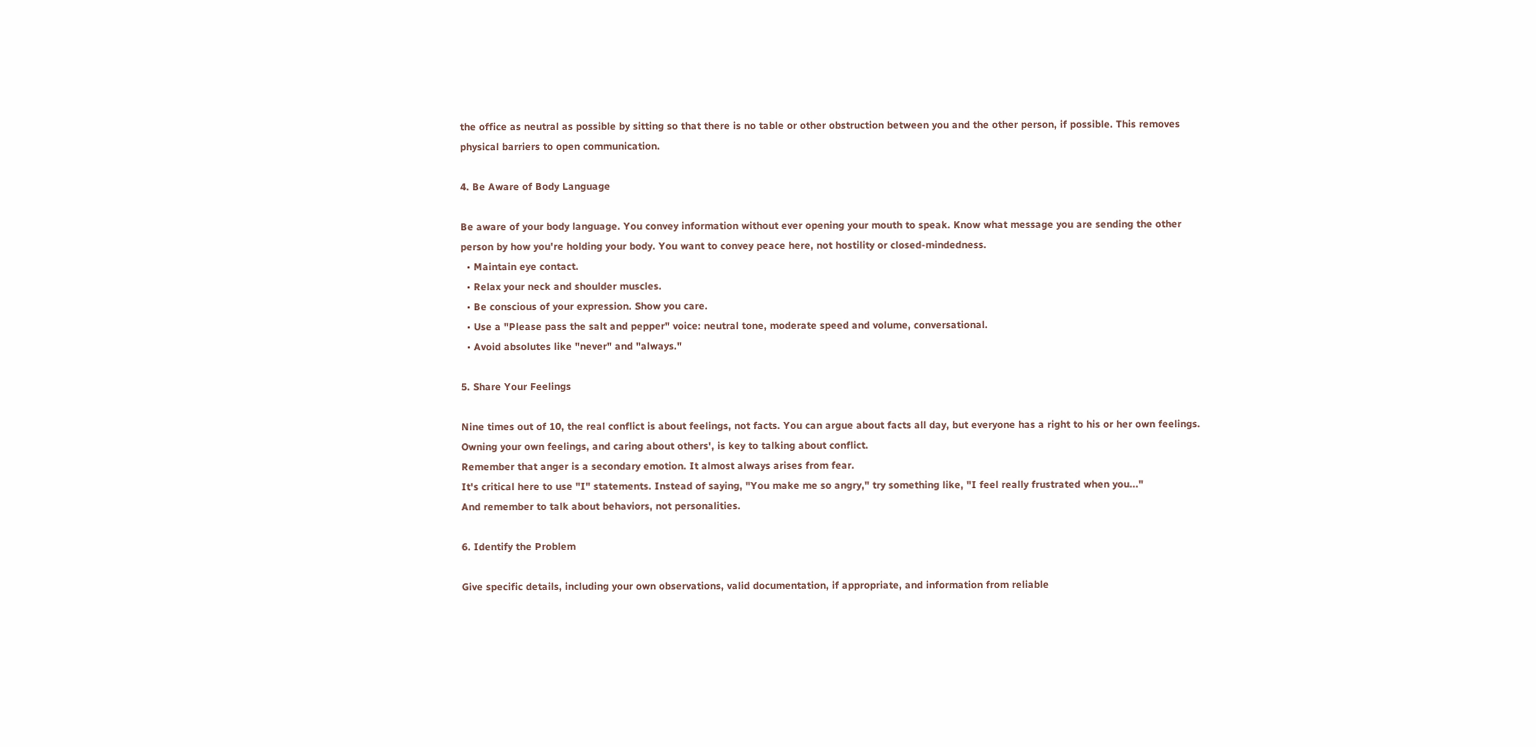the office as neutral as possible by sitting so that there is no table or other obstruction between you and the other person, if possible. This removes physical barriers to open communication.

4. Be Aware of Body Language

Be aware of your body language. You convey information without ever opening your mouth to speak. Know what message you are sending the other person by how you're holding your body. You want to convey peace here, not hostility or closed-mindedness.
  • Maintain eye contact.
  • Relax your neck and shoulder muscles.
  • Be conscious of your expression. Show you care.
  • Use a "Please pass the salt and pepper" voice: neutral tone, moderate speed and volume, conversational.
  • Avoid absolutes like "never" and "always."

5. Share Your Feelings

Nine times out of 10, the real conflict is about feelings, not facts. You can argue about facts all day, but everyone has a right to his or her own feelings. Owning your own feelings, and caring about others', is key to talking about conflict.
Remember that anger is a secondary emotion. It almost always arises from fear.
It's critical here to use "I" statements. Instead of saying, "You make me so angry," try something like, "I feel really frustrated when you..."
And remember to talk about behaviors, not personalities.

6. Identify the Problem

Give specific details, including your own observations, valid documentation, if appropriate, and information from reliable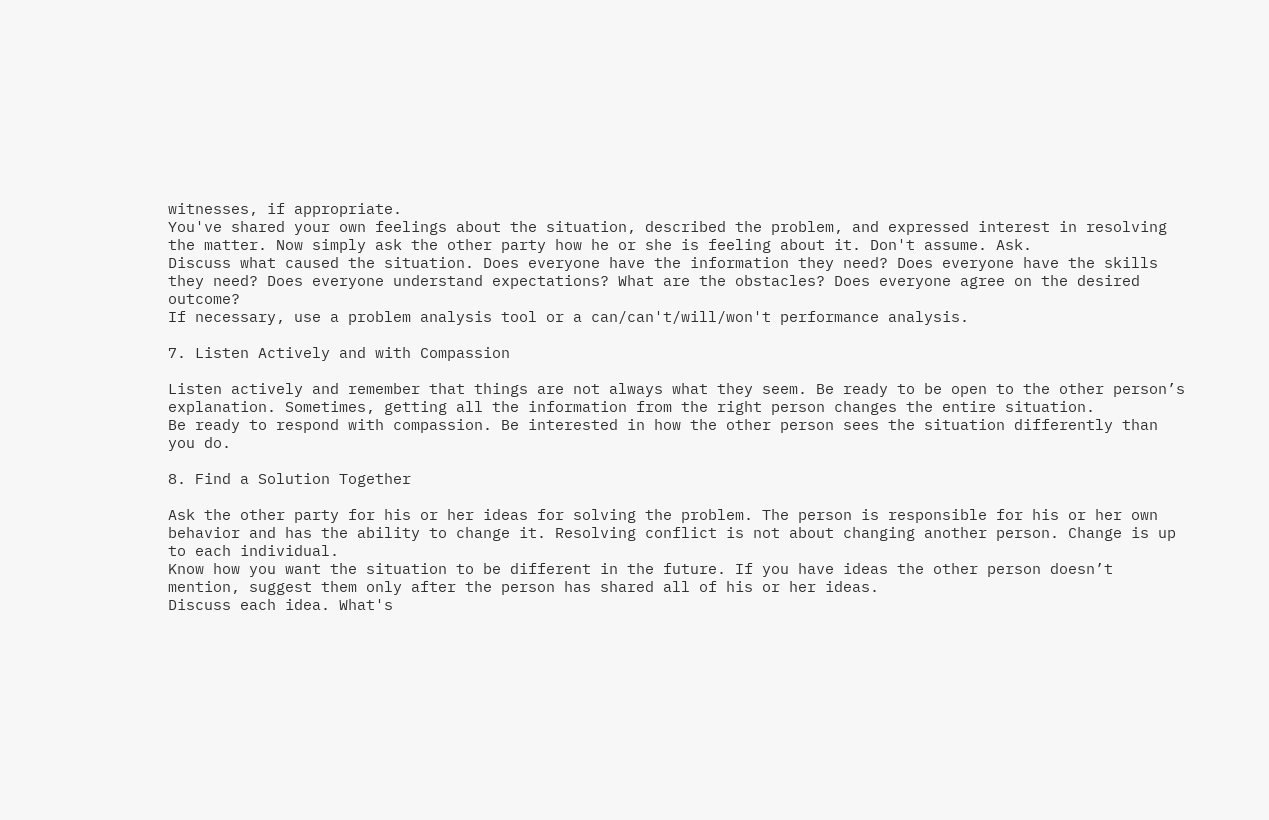witnesses, if appropriate.
You've shared your own feelings about the situation, described the problem, and expressed interest in resolving the matter. Now simply ask the other party how he or she is feeling about it. Don't assume. Ask.
Discuss what caused the situation. Does everyone have the information they need? Does everyone have the skills they need? Does everyone understand expectations? What are the obstacles? Does everyone agree on the desired outcome?
If necessary, use a problem analysis tool or a can/can't/will/won't performance analysis.

7. Listen Actively and with Compassion

Listen actively and remember that things are not always what they seem. Be ready to be open to the other person’s explanation. Sometimes, getting all the information from the right person changes the entire situation.
Be ready to respond with compassion. Be interested in how the other person sees the situation differently than you do.

8. Find a Solution Together

Ask the other party for his or her ideas for solving the problem. The person is responsible for his or her own behavior and has the ability to change it. Resolving conflict is not about changing another person. Change is up to each individual.
Know how you want the situation to be different in the future. If you have ideas the other person doesn’t mention, suggest them only after the person has shared all of his or her ideas.
Discuss each idea. What's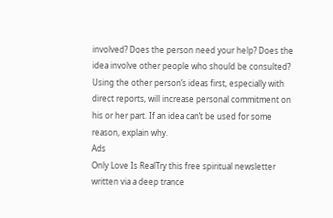involved? Does the person need your help? Does the idea involve other people who should be consulted? Using the other person’s ideas first, especially with direct reports, will increase personal commitment on his or her part. If an idea can’t be used for some reason, explain why.
Ads
Only Love Is RealTry this free spiritual newsletter written via a deep trance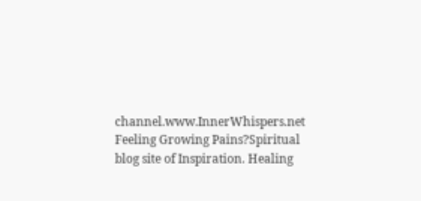channel.www.InnerWhispers.net
Feeling Growing Pains?Spiritual blog site of Inspiration. Healing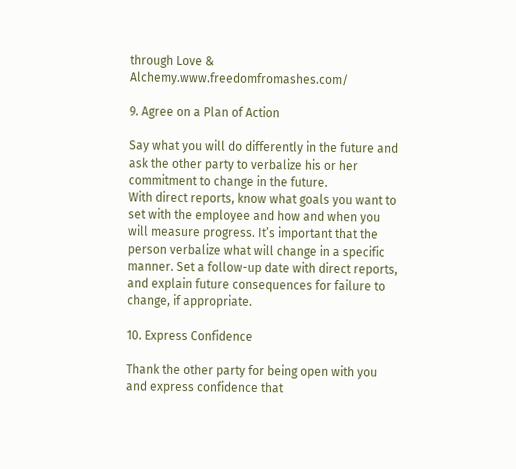through Love & Alchemy.www.freedomfromashes.com/

9. Agree on a Plan of Action

Say what you will do differently in the future and ask the other party to verbalize his or her commitment to change in the future.
With direct reports, know what goals you want to set with the employee and how and when you will measure progress. It’s important that the person verbalize what will change in a specific manner. Set a follow-up date with direct reports, and explain future consequences for failure to change, if appropriate.

10. Express Confidence

Thank the other party for being open with you and express confidence that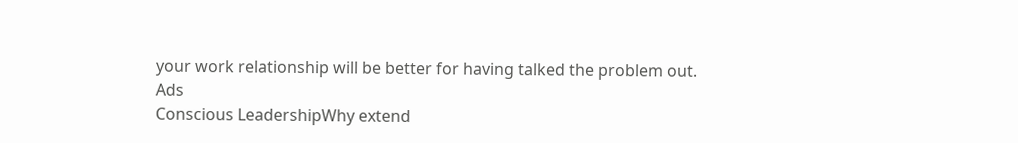your work relationship will be better for having talked the problem out.
Ads
Conscious LeadershipWhy extend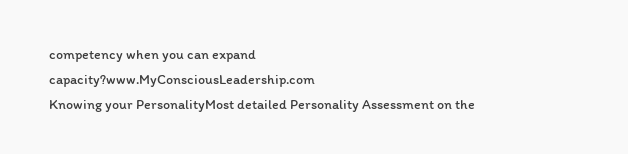competency when you can expand capacity?www.MyConsciousLeadership.com
Knowing your PersonalityMost detailed Personality Assessment on the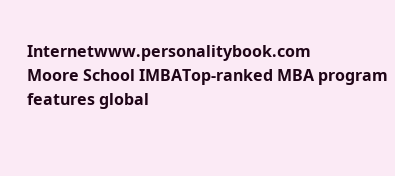Internetwww.personalitybook.com
Moore School IMBATop-ranked MBA program features global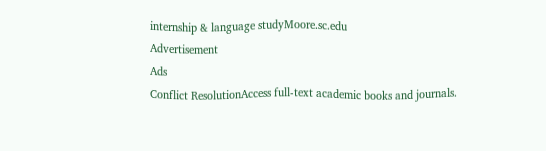internship & language studyMoore.sc.edu
Advertisement
Ads
Conflict ResolutionAccess full-text academic books and journals.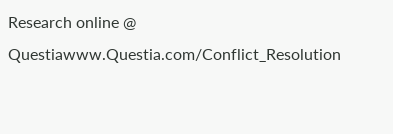Research online @ Questiawww.Questia.com/Conflict_Resolution